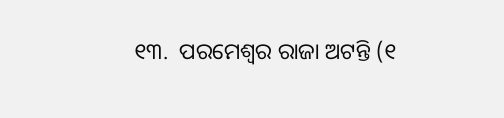୧୩.  ପରମେଶ୍ବର ରାଜା ଅଟନ୍ତି (୧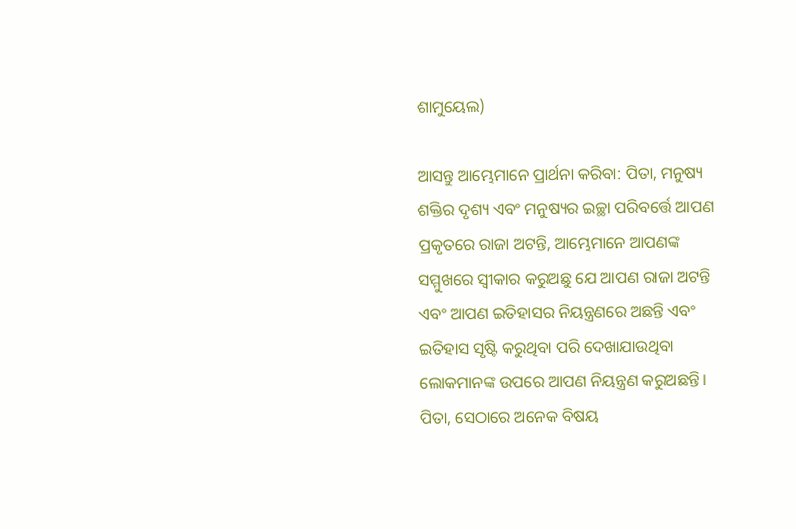ଶାମୁୟେଲ)

ଆସନ୍ତୁ ଆମ୍ଭେମାନେ ପ୍ରାର୍ଥନା କରିବା: ପିତା, ମନୁଷ୍ୟ ଶକ୍ତିର ଦୃଶ୍ୟ ଏବଂ ମନୁଷ୍ୟର ଇଚ୍ଛା ପରିବର୍ତ୍ତେ ଆପଣ ପ୍ରକୃତରେ ରାଜା ଅଟନ୍ତି, ଆମ୍ଭେମାନେ ଆପଣଙ୍କ ସମ୍ମୁଖରେ ସ୍ୱୀକାର କରୁଅଛୁ ଯେ ଆପଣ ରାଜା ଅଟନ୍ତି ଏବଂ ଆପଣ ଇତିହାସର ନିୟନ୍ତ୍ରଣରେ ଅଛନ୍ତି ଏବଂ ଇତିହାସ ସୃଷ୍ଟି କରୁଥିବା ପରି ଦେଖାଯାଉଥିବା ଲୋକମାନଙ୍କ ଉପରେ ଆପଣ ନିୟନ୍ତ୍ରଣ କରୁଅଛନ୍ତି। ପିତା, ସେଠାରେ ଅନେକ ବିଷୟ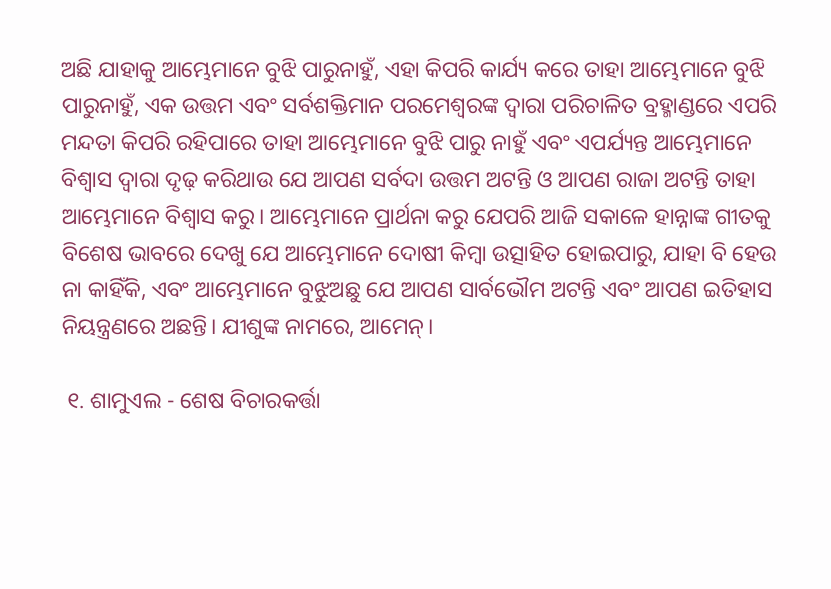ଅଛି ଯାହାକୁ ଆମ୍ଭେମାନେ ବୁଝି ପାରୁନାହୁଁ, ଏହା କିପରି କାର୍ଯ୍ୟ କରେ ତାହା ଆମ୍ଭେମାନେ ବୁଝି ପାରୁନାହୁଁ, ଏକ ଉତ୍ତମ ଏବଂ ସର୍ବଶକ୍ତିମାନ ପରମେଶ୍ଵରଙ୍କ ଦ୍ୱାରା ପରିଚାଳିତ ବ୍ରହ୍ମାଣ୍ଡରେ ଏପରି ମନ୍ଦତା କିପରି ରହିପାରେ ତାହା ଆମ୍ଭେମାନେ ବୁଝି ପାରୁ ନାହୁଁ ଏବଂ ଏପର୍ଯ୍ୟନ୍ତ ଆମ୍ଭେମାନେ ବିଶ୍ଵାସ ଦ୍ଵାରା ଦୃଢ଼ କରିଥାଉ ଯେ ଆପଣ ସର୍ବଦା ଉତ୍ତମ ଅଟନ୍ତି ଓ ଆପଣ ରାଜା ଅଟନ୍ତି ତାହା ଆମ୍ଭେମାନେ ବିଶ୍ଵାସ କରୁ। ଆମ୍ଭେମାନେ ପ୍ରାର୍ଥନା କରୁ ଯେପରି ଆଜି ସକାଳେ ହାନ୍ନାଙ୍କ ଗୀତକୁ ବିଶେଷ ଭାବରେ ଦେଖୁ ଯେ ଆମ୍ଭେମାନେ ଦୋଷୀ କିମ୍ବା ଉତ୍ସାହିତ ହୋଇପାରୁ, ଯାହା ବି ହେଉ ନା କାହିଁକି, ଏବଂ ଆମ୍ଭେମାନେ ବୁଝୁଅଛୁ ଯେ ଆପଣ ସାର୍ବଭୌମ ଅଟନ୍ତି ଏବଂ ଆପଣ ଇତିହାସ ନିୟନ୍ତ୍ରଣରେ ଅଛନ୍ତି। ଯୀଶୁଙ୍କ ନାମରେ, ଆମେନ୍।

 ୧. ଶାମୁଏଲ - ଶେଷ ବିଚାରକର୍ତ୍ତା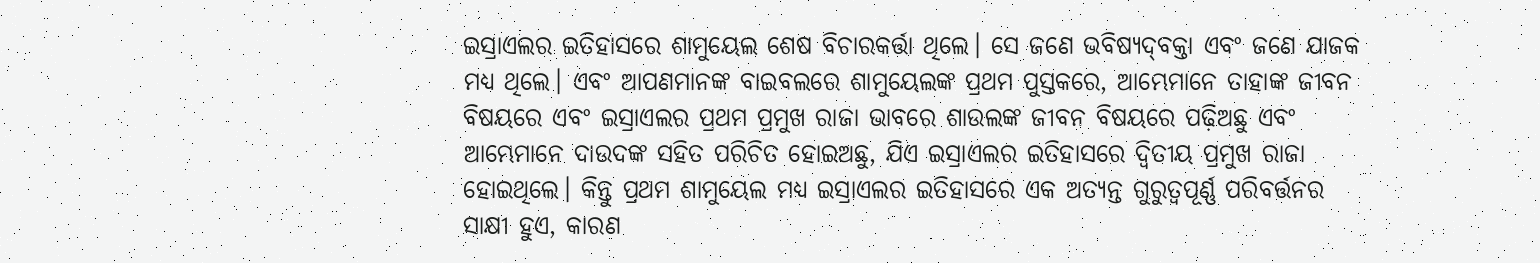ଇସ୍ରାଏଲର ଇତିହାସରେ ଶାମୁୟେଲ ଶେଷ ବିଚାରକର୍ତ୍ତା ଥିଲେ। ସେ ଜଣେ ଭବିଷ୍ୟ‌ଦ୍‌ବକ୍ତା ଏବଂ ଜଣେ ଯାଜକ ମଧ୍ୟ ଥିଲେ। ଏବଂ ଆପଣମାନଙ୍କ ବାଇବଲରେ ଶାମୁୟେଲଙ୍କ ପ୍ରଥମ ପୁସ୍ତକରେ, ଆମ୍ଭେମାନେ ତାହାଙ୍କ ଜୀବନ ବିଷୟରେ ଏବଂ ଇସ୍ରାଏଲର ପ୍ରଥମ ପ୍ରମୁଖ ରାଜା ଭାବରେ ଶାଉଲଙ୍କ ଜୀବନ ବିଷୟରେ ପଢ଼ିଅଛୁ ଏବଂ ଆମ୍ଭେମାନେ ଦାଉଦଙ୍କ ସହିତ ପରିଚିତ ହୋଇଅଛୁ, ଯିଏ ଇସ୍ରାଏଲର ଇତିହାସରେ ଦ୍ୱିତୀୟ ପ୍ରମୁଖ ରାଜା ହୋଇଥିଲେ। କିନ୍ତୁ ପ୍ରଥମ ଶାମୁୟେଲ ମଧ୍ୟ ଇସ୍ରାଏଲର ଇତିହାସରେ ଏକ ଅତ୍ୟନ୍ତ ଗୁରୁତ୍ୱପୂର୍ଣ୍ଣ ପରିବର୍ତ୍ତନର ସାକ୍ଷୀ ହୁଏ, କାରଣ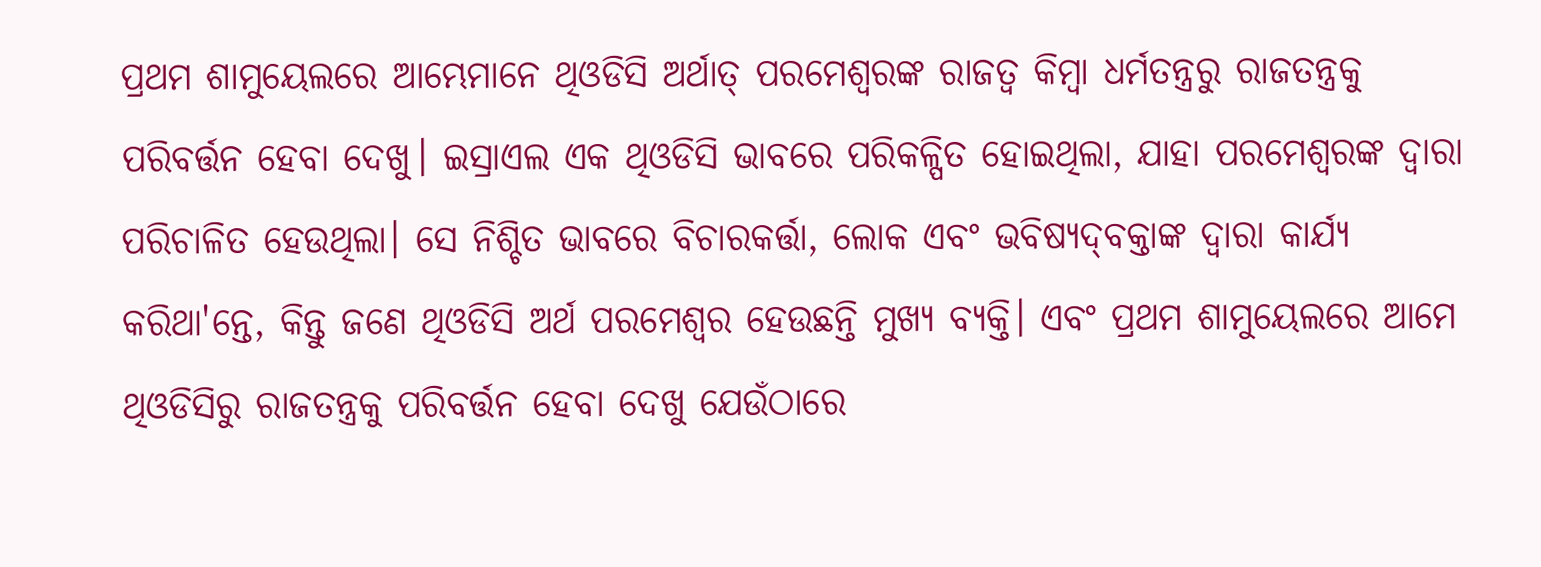ପ୍ରଥମ ଶାମୁୟେଲରେ ଆମ୍ଭେମାନେ ଥିଓଡିସି ଅର୍ଥାତ୍ ପରମେଶ୍ଵରଙ୍କ ରାଜତ୍ଵ କିମ୍ବା ଧର୍ମତନ୍ତ୍ରରୁ ରାଜତନ୍ତ୍ରକୁ ପରିବର୍ତ୍ତନ ହେବା ଦେଖୁ। ଇସ୍ରାଏଲ ଏକ ଥିଓଡିସି ଭାବରେ ପରିକଳ୍ପିତ ହୋଇଥିଲା, ଯାହା ପରମେଶ୍ଵରଙ୍କ ଦ୍ୱାରା ପରିଚାଳିତ ହେଉଥିଲା। ସେ ନିଶ୍ଚିତ ଭାବରେ ବିଚାରକର୍ତ୍ତା, ଲୋକ ଏବଂ ଭବିଷ୍ୟ‌ଦ୍‌ବକ୍ତାଙ୍କ ଦ୍ଵାରା କାର୍ଯ୍ୟ କରିଥା'ନ୍ତେ, କିନ୍ତୁ ଜଣେ ଥିଓଡିସି ଅର୍ଥ ପରମେଶ୍ଵର ହେଉଛନ୍ତି ମୁଖ୍ୟ ବ୍ୟକ୍ତି। ଏବଂ ପ୍ରଥମ ଶାମୁୟେଲରେ ଆମେ ଥିଓଡିସିରୁ ରାଜତନ୍ତ୍ରକୁ ପରିବର୍ତ୍ତନ ହେବା ଦେଖୁ ଯେଉଁଠାରେ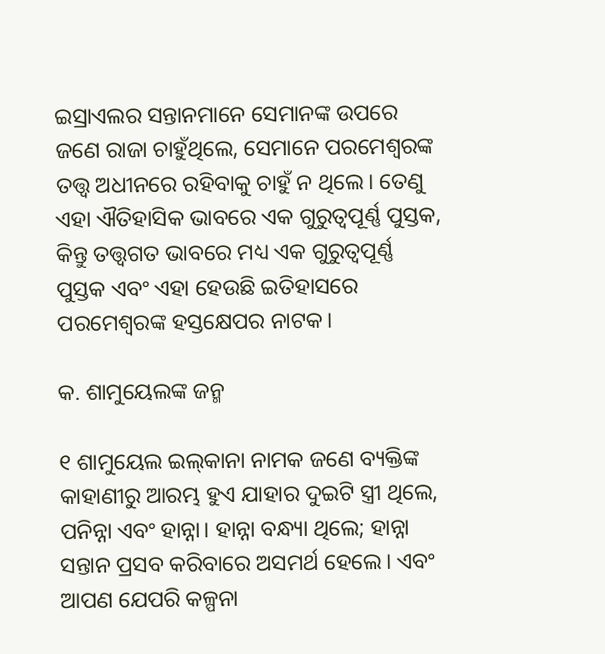ଇସ୍ରାଏଲର ସନ୍ତାନମାନେ ସେମାନଙ୍କ ଉପରେ ଜଣେ ରାଜା ଚାହୁଁଥିଲେ, ସେମାନେ ପରମେଶ୍ଵରଙ୍କ ତତ୍ତ୍ୱ ଅଧୀନରେ ରହିବାକୁ ଚାହୁଁ ନ ଥିଲେ। ତେଣୁ ଏହା ଐତିହାସିକ ଭାବରେ ଏକ ଗୁରୁତ୍ୱପୂର୍ଣ୍ଣ ପୁସ୍ତକ, କିନ୍ତୁ ତତ୍ତ୍ୱଗତ ଭାବରେ ମଧ୍ୟ ଏକ ଗୁରୁତ୍ୱପୂର୍ଣ୍ଣ ପୁସ୍ତକ ଏବଂ ଏହା ହେଉଛି ଇତିହାସରେ ପରମେଶ୍ଵରଙ୍କ ହସ୍ତକ୍ଷେପର ନାଟକ।

କ. ଶାମୁୟେଲଙ୍କ ଜନ୍ମ

୧ ଶାମୁୟେଲ ଇଲ୍‍କାନା ନାମକ ଜଣେ ବ୍ୟକ୍ତିଙ୍କ କାହାଣୀରୁ ଆରମ୍ଭ ହୁଏ ଯାହାର ଦୁଇଟି ସ୍ତ୍ରୀ ଥିଲେ, ପନିନ୍ନା ଏବଂ ହାନ୍ନା। ହାନ୍ନା ବନ୍ଧ୍ୟା ଥିଲେ; ହାନ୍ନା ସନ୍ତାନ ପ୍ରସବ କରିବାରେ ଅସମର୍ଥ ହେଲେ। ଏବଂ ଆପଣ ଯେପରି କଳ୍ପନା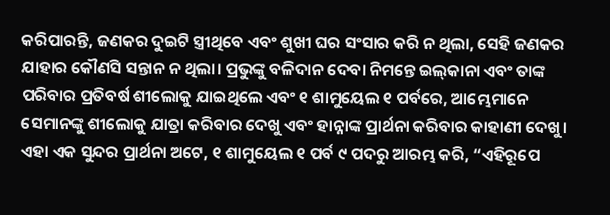କରିପାରନ୍ତି, ଜଣକର ଦୁଇଟି ସ୍ତ୍ରୀଥିବେ ଏବଂ ଶୁଖୀ ଘର ସଂସାର କରି ନ ଥିଲା, ସେହି ଜଣକର ଯାହାର କୌଣସି ସନ୍ତାନ ନ ଥିଲା। ପ୍ରଭୁଙ୍କୁ ବଳିଦାନ ଦେବା ନିମନ୍ତେ ଇଲ୍‍କାନା ଏବଂ ତାଙ୍କ ପରିବାର ପ୍ରତିବର୍ଷ ଶୀଲୋକୁ ଯାଇଥିଲେ ଏବଂ ୧ ଶାମୁୟେଲ ୧ ପର୍ବରେ, ଆମ୍ଭେମାନେ ସେମାନଙ୍କୁ ଶୀଲୋକୁ ଯାତ୍ରା କରିବାର ଦେଖୁ ଏବଂ ହାନ୍ନାଙ୍କ ପ୍ରାର୍ଥନା କରିବାର କାହାଣୀ ଦେଖୁ। ଏହା ଏକ ସୁନ୍ଦର ପ୍ରାର୍ଥନା ଅଟେ, ୧ ଶାମୁୟେଲ ୧ ପର୍ବ ୯ ପଦରୁ ଆରମ୍ଭ କରି, “ଏହିରୂପେ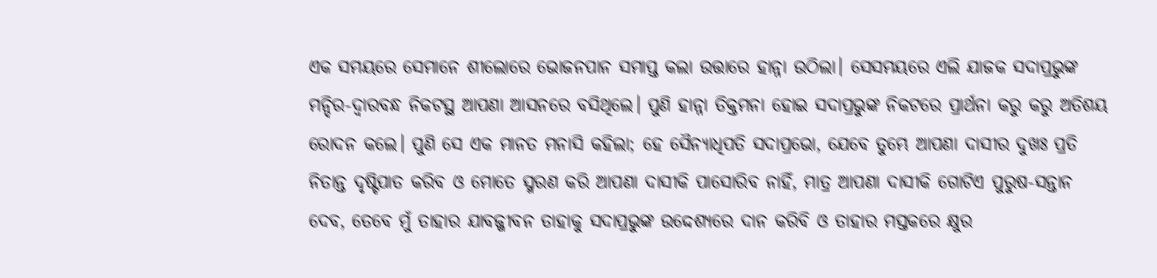ଏକ ସମୟରେ ସେମାନେ ଶୀଲୋରେ ଭୋଜନପାନ ସମାପ୍ତ କଲା ଉତ୍ତାରେ ହାନ୍ନା ଉଠିଲା। ସେସମୟରେ ଏଲି ଯାଜକ ସଦାପ୍ରଭୁଙ୍କ ମନ୍ଦିର-ଦ୍ଵାରବନ୍ଧ ନିକଟସ୍ଥ ଆପଣା ଆସନରେ ବସିଥିଲେ। ପୁଣି ହାନ୍ନା ତିକ୍ତମନା ହୋଇ ସଦାପ୍ରଭୁଙ୍କ ନିକଟରେ ପ୍ରାର୍ଥନା କରୁ କରୁ ଅତିଶୟ ରୋଦନ କଲେ। ପୁଣି ସେ ଏକ ମାନତ ମନାସି କହିଲା; ହେ ସୈନ୍ୟାଧିପତି ସଦାପ୍ରଭୋ, ଯେବେ ତୁମ୍ଭେ ଆପଣା ଦାସୀର ଦୁଖଃ ପ୍ରତି ନିତାନ୍ତ ଦୃଷ୍ଟିପାତ କରିବ ଓ ମୋତେ ସ୍ମରଣ କରି ଆପଣା ଦାସୀକି ପାସୋରିବ ନାହିଁ, ମାତ୍ର ଆପଣା ଦାସୀକି ଗୋଟିଏ ପୁରୁଷ-ସନ୍ତାନ ଦେବ, ତେବେ ମୁଁ ତାହାର ଯାବଜ୍ଜୀବନ ତାହାକୁ ସଦାପ୍ରଭୁଙ୍କ ଉଦ୍ଦେଶ୍ୟରେ ଦାନ କରିବି ଓ ତାହାର ମସ୍ତକରେ କ୍ଷୁର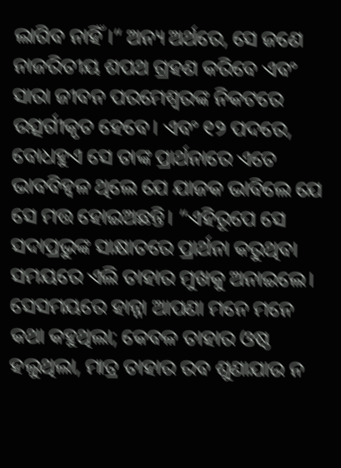ଲାଗିବ ନାହିଁ।“ ଅନ୍ୟ ଅର୍ଥରେ, ସେ ଜଣେ ନାଜରିତୀୟ ଶପଥ ଗ୍ରହଣ କରିବେ ଏବଂ ସାରା ଜୀବନ ପରମେଶ୍ଵରଙ୍କ ନିକଟରେ ଉତ୍ସର୍ଗୀକୃତ ହେବେ। ଏବଂ ୧୨ ପଦରେ, ବୋଧହୁଏ ସେ ତାଙ୍କ ପ୍ରାର୍ଥନାରେ ଏତେ ଭାବବିହ୍ବଳ ଥିଲେ ଯେ ଯାଜକ ଭାବିଲେ ଯେ ସେ ମତ୍ତ ହୋଇଅଛନ୍ତି। “ଏହିରୂପେ ସେ ସଦାପ୍ରଭୁଙ୍କ ସାକ୍ଷାତରେ ପ୍ରାର୍ଥନା କରୁଥିବା ସମୟରେ ଏଲି ତାହାର ମୁଖକୁ ଅନାଇଲେ। ସେସମୟରେ ହାନ୍ନା ଆପଣା ମନେ ମନେ କଥା କହୁଥିଲା; କେବଳ ତାହାର ଓଷ୍ଠ ହଲୁଥିଲା, ମାତ୍ର ତାହାର ରବ ଶୁଣାଯାଉ ନ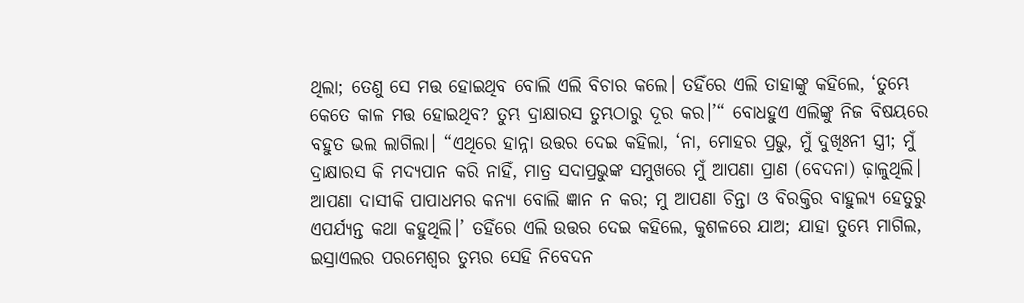ଥିଲା; ତେଣୁ ସେ ମତ୍ତ ହୋଇଥିବ ବୋଲି ଏଲି ବିଚାର କଲେ। ତହିଁରେ ଏଲି ତାହାଙ୍କୁ କହିଲେ, ‘ତୁମ୍ଭେ କେତେ କାଳ ମତ୍ତ ହୋଇଥିବ? ତୁମ୍ଭ ଦ୍ରାକ୍ଷାରସ ତୁମ୍ଭଠାରୁ ଦୂର କର।’“ ବୋଧହୁଏ ଏଲିଙ୍କୁ ନିଜ ବିଷୟରେ ବହୁତ ଭଲ ଲାଗିଲା। “ଏଥିରେ ହାନ୍ନା ଉତ୍ତର ଦେଇ କହିଲା, ‘ନା, ମୋହର ପ୍ରଭୁ, ମୁଁ ଦୁଖିଃନୀ ସ୍ତ୍ରୀ; ମୁଁ ଦ୍ରାକ୍ଷାରସ କି ମଦ୍ୟପାନ କରି ନାହିଁ, ମାତ୍ର ସଦାପ୍ରଭୁଙ୍କ ସମୁଖରେ ମୁଁ ଆପଣା ପ୍ରାଣ (ବେଦନା) ଢ଼ାଳୁଥିଲି। ଆପଣା ଦାସୀକି ପାପାଧମର କନ୍ୟା ବୋଲି ଜ୍ଞାନ ନ କର; ମୁ ଆପଣା ଚିନ୍ତା ଓ ବିରକ୍ତିର ବାହୁଲ୍ୟ ହେତୁରୁ ଏପର୍ଯ୍ୟନ୍ତ କଥା କହୁଥିଲି।’ ତହିଁରେ ଏଲି ଉତ୍ତର ଦେଇ କହିଲେ, କୁଶଳରେ ଯାଅ; ଯାହା ତୁମ୍ଭେ ମାଗିଲ, ଇସ୍ରାଏଲର ପରମେଶ୍ଵର ତୁମ୍ଭର ସେହି ନିବେଦନ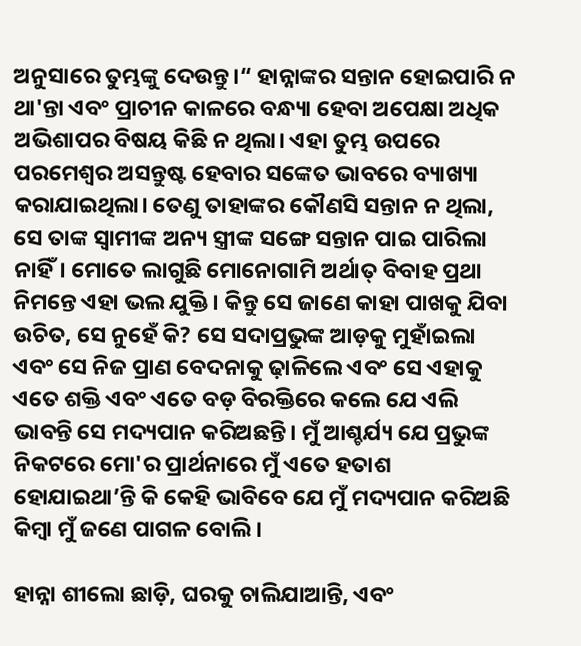ଅନୁସାରେ ତୁମ୍ଭଙ୍କୁ ଦେଉନ୍ତୁ।“ ହାନ୍ନାଙ୍କର ସନ୍ତାନ ହୋଇପାରି ନ ଥା'ନ୍ତା ଏବଂ ପ୍ରାଚୀନ କାଳରେ ବନ୍ଧ୍ୟା ହେବା ଅପେକ୍ଷା ଅଧିକ ଅଭିଶାପର ବିଷୟ କିଛି ନ ଥିଲା। ଏହା ତୁମ୍ଭ ଉପରେ ପରମେଶ୍ଵର ଅସନ୍ତୁଷ୍ଟ ହେବାର ସଙ୍କେତ ଭାବରେ ବ୍ୟାଖ୍ୟା କରାଯାଇଥିଲା। ତେଣୁ ତାହାଙ୍କର କୌଣସି ସନ୍ତାନ ନ ଥିଲା, ସେ ତାଙ୍କ ସ୍ୱାମୀଙ୍କ ଅନ୍ୟ ସ୍ତ୍ରୀଙ୍କ ସଙ୍ଗେ ସନ୍ତାନ ପାଇ ପାରିଲା ନାହିଁ। ମୋତେ ଲାଗୁଛି ମୋନୋଗାମି ଅର୍ଥାତ୍ ବିବାହ ପ୍ରଥା ନିମନ୍ତେ ଏହା ଭଲ ଯୁକ୍ତି। କିନ୍ତୁ ସେ ଜାଣେ କାହା ପାଖକୁ ଯିବା ଉଚିତ, ସେ ନୁହେଁ କି? ସେ ସଦାପ୍ରଭୁଙ୍କ ଆଡ଼କୁ ମୁହାଁଇଲା ଏବଂ ସେ ନିଜ ପ୍ରାଣ ବେଦନାକୁ ଢ଼ାଳିଲେ ଏବଂ ସେ ଏହାକୁ ଏତେ ଶକ୍ତି ଏବଂ ଏତେ ବଡ଼ ବିରକ୍ତିରେ କଲେ ଯେ ଏଲି ଭାବନ୍ତି ସେ ମଦ୍ୟପାନ କରିଅଛନ୍ତି। ମୁଁ ଆଶ୍ଚର୍ଯ୍ୟ ଯେ ପ୍ରଭୁଙ୍କ ନିକଟରେ ମୋ'ର ପ୍ରାର୍ଥନାରେ ମୁଁ ଏତେ ହତାଶ ହୋଯାଇଥା’ନ୍ତି କି କେହି ଭାବିବେ ଯେ ମୁଁ ମଦ୍ୟପାନ କରିଅଛି କିମ୍ବା ମୁଁ ଜଣେ ପାଗଳ ବୋଲି।

ହାନ୍ନା ଶୀଲୋ ଛାଡ଼ି, ଘରକୁ ଚାଲିଯାଆନ୍ତି, ଏବଂ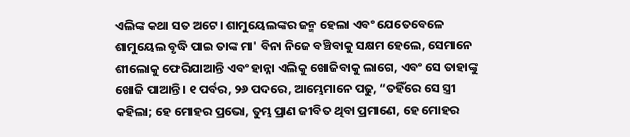ଏଲିଙ୍କ କଥା ସତ ଅଟେ। ଶାମୁୟେଲଙ୍କର ଜନ୍ମ ହେଲା ଏବଂ ଯେତେବେଳେ ଶାମୁୟେଲ ବୃଦ୍ଧି ପାଇ ତାଙ୍କ ମା' ବିନା ନିଜେ ବଞ୍ଚିବାକୁ ସକ୍ଷମ ହେଲେ, ସେମାନେ ଶୀଲୋକୁ ଫେରିଯାଆନ୍ତି ଏବଂ ହାନ୍ନା ଏଲିକୁ ଖୋଜିବାକୁ ଲାଗେ, ଏବଂ ସେ ତାହାଙ୍କୁ ଖୋଜି ପାଆନ୍ତି। ୧ ପର୍ବର, ୨୬ ପଦରେ, ଆମ୍ଭେମାନେ ପଢୁ, “ତହିଁରେ ସେ ସ୍ତ୍ରୀ କହିଲା; ହେ ମୋହର ପ୍ରଭୋ, ତୁମ୍ଭ ପ୍ରାଣ ଜୀବିତ ଥିବା ପ୍ରମାଣେ, ହେ ମୋହର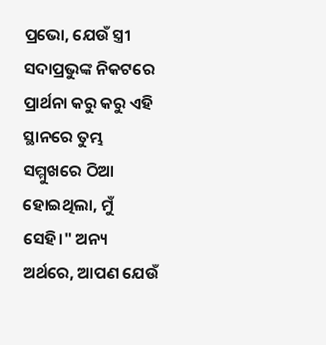ପ୍ରଭୋ, ଯେଉଁ ସ୍ତ୍ରୀ ସଦାପ୍ରଭୁଙ୍କ ନିକଟରେ ପ୍ରାର୍ଥନା କରୁ କରୁ ଏହି ସ୍ଥାନରେ ତୁମ୍ଭ ସମ୍ମୁଖରେ ଠିଆ ହୋଇଥିଲା, ମୁଁ ସେହି।" ଅନ୍ୟ ଅର୍ଥରେ, ଆପଣ ଯେଉଁ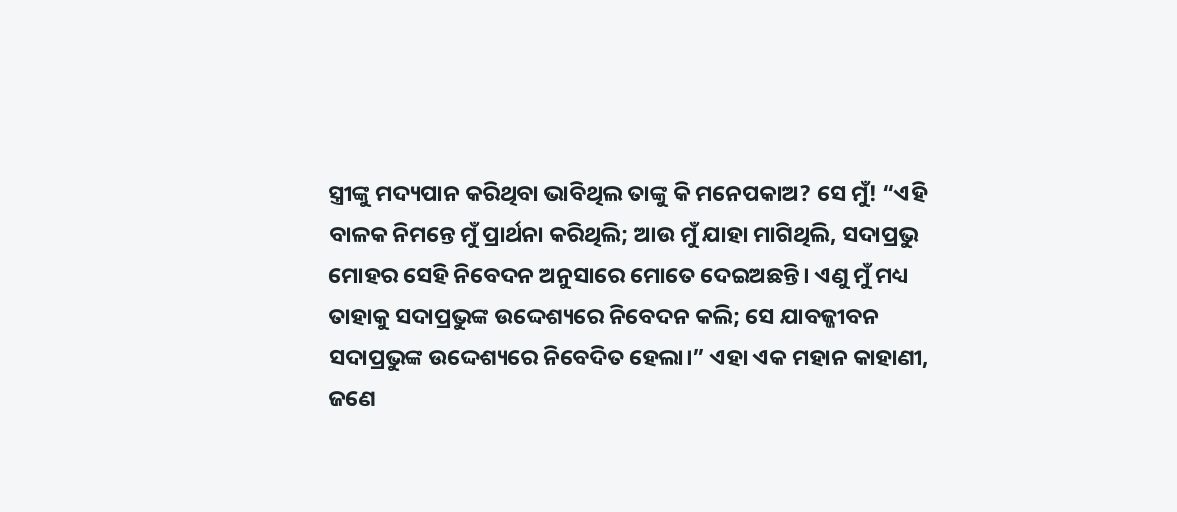ସ୍ତ୍ରୀଙ୍କୁ ମଦ୍ୟପାନ କରିଥିବା ଭାବିଥିଲ ତାଙ୍କୁ କି ମନେପକାଅ? ସେ ମୁଁ! “ଏହି ବାଳକ ନିମନ୍ତେ ମୁଁ ପ୍ରାର୍ଥନା କରିଥିଲି; ଆଉ ମୁଁ ଯାହା ମାଗିଥିଲି, ସଦାପ୍ରଭୁ ମୋହର ସେହି ନିବେଦନ ଅନୁସାରେ ମୋତେ ଦେଇଅଛନ୍ତି। ଏଣୁ ମୁଁ ମଧ୍ୟ ତାହାକୁ ସଦାପ୍ରଭୁଙ୍କ ଉଦ୍ଦେଶ୍ୟରେ ନିବେଦନ କଲି; ସେ ଯାବଜ୍ଜୀବନ ସଦାପ୍ରଭୁଙ୍କ ଉଦ୍ଦେଶ୍ୟରେ ନିବେଦିତ ହେଲା।” ଏହା ଏକ ମହାନ କାହାଣୀ, ଜଣେ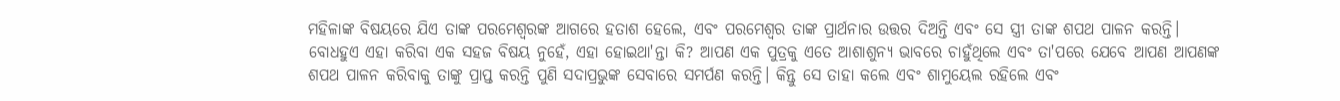ମହିଳାଙ୍କ ବିଷୟରେ ଯିଏ ତାଙ୍କ ପରମେଶ୍ଵରଙ୍କ ଆଗରେ ହତାଶ ହେଲେ, ଏବଂ ପରମେଶ୍ଵର ତାଙ୍କ ପ୍ରାର୍ଥନାର ଉତ୍ତର ଦିଅନ୍ତି ଏବଂ ସେ ସ୍ତ୍ରୀ ତାଙ୍କ ଶପଥ ପାଳନ କରନ୍ତି। ବୋଧହୁଏ ଏହା କରିବା ଏକ ସହଜ ବିଷୟ ନୁହେଁ, ଏହା ହୋଇଥା'ନ୍ତା କି? ଆପଣ ଏକ ପୁତ୍ରକୁ ଏତେ ଆଶାଶୁନ୍ୟ ଭାବରେ ଚାହୁଁଥିଲେ ଏବଂ ତା'ପରେ ଯେବେ ଆପଣ ଆପଣଙ୍କ ଶପଥ ପାଳନ କରିବାକୁ ତାଙ୍କୁ ପ୍ରାପ୍ତ କରନ୍ତି ପୁଣି ସଦାପ୍ରଭୁଙ୍କ ସେବାରେ ସମର୍ପଣ କରନ୍ତି। କିନ୍ତୁ ସେ ତାହା କଲେ ଏବଂ ଶାମୁୟେଲ ରହିଲେ ଏବଂ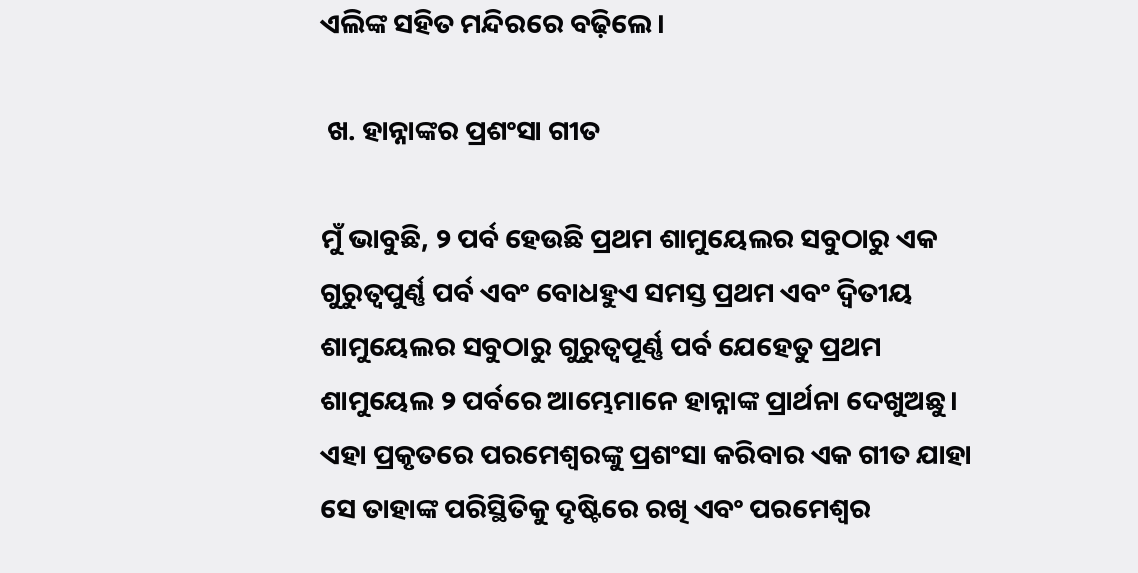ଏଲିଙ୍କ ସହିତ ମନ୍ଦିରରେ ବଢ଼ିଲେ।

 ଖ. ହାନ୍ନାଙ୍କର ପ୍ରଶଂସା ଗୀତ

ମୁଁ ଭାବୁଛି, ୨ ପର୍ବ ହେଉଛି ପ୍ରଥମ ଶାମୁୟେଲର ସବୁଠାରୁ ଏକ ଗୁରୁତ୍ଵପୁର୍ଣ୍ଣ ପର୍ବ ଏବଂ ବୋଧହୁଏ ସମସ୍ତ ପ୍ରଥମ ଏବଂ ଦ୍ଵିତୀୟ ଶାମୁୟେଲର ସବୁଠାରୁ ଗୁରୁତ୍ୱପୂର୍ଣ୍ଣ ପର୍ବ ଯେହେତୁ ପ୍ରଥମ ଶାମୁୟେଲ ୨ ପର୍ବରେ ଆମ୍ଭେମାନେ ହାନ୍ନାଙ୍କ ପ୍ରାର୍ଥନା ଦେଖୁଅଛୁ। ଏହା ପ୍ରକୃତରେ ପରମେଶ୍ଵରଙ୍କୁ ପ୍ରଶଂସା କରିବାର ଏକ ଗୀତ ଯାହା ସେ ତାହାଙ୍କ ପରିସ୍ଥିତିକୁ ଦୃଷ୍ଟିରେ ରଖି ଏବଂ ପରମେଶ୍ଵର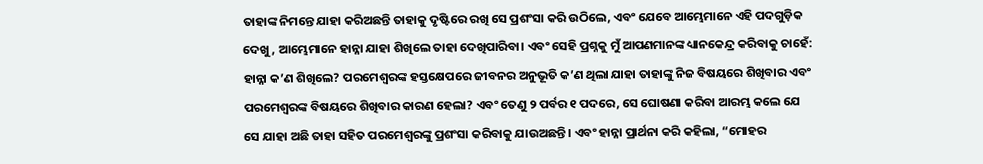ତାହାଙ୍କ ନିମନ୍ତେ ଯାହା କରିଅଛନ୍ତି ତାହାକୁ ଦୃଷ୍ଟିରେ ରଖି ସେ ପ୍ରଶଂସା କରି ଉଠିଲେ, ଏବଂ ଯେବେ ଆମ୍ଭେମାନେ ଏହି ପଦଗୁଡ଼ିକ ଦେଖୁ, ଆମ୍ଭେମାନେ ହାନ୍ନା ଯାହା ଶିଖିଲେ ତାହା ଦେଖିପାରିବା। ଏବଂ ସେହି ପ୍ରଶ୍ନକୁ ମୁଁ ଆପଣମାନଙ୍କ ଧ୍ୟାନକେନ୍ଦ୍ର କରିବାକୁ ଚାହେଁ: ହାନ୍ନା କ’ଣ ଶିଖିଲେ? ପରମେଶ୍ଵରଙ୍କ ହସ୍ତକ୍ଷେପରେ ଜୀବନର ଅନୁଭୂତି କ’ଣ ଥିଲା ଯାହା ତାହାଙ୍କୁ ନିଜ ବିଷୟରେ ଶିଖିବାର ଏବଂ ପରମେଶ୍ଵରଙ୍କ ବିଷୟରେ ଶିଖିବାର କାରଣ ହେଲା? ଏବଂ ତେଣୁ ୨ ପର୍ବର ୧ ପଦରେ, ସେ ଘୋଷଣା କରିବା ଆରମ୍ଭ କଲେ ଯେ ସେ ଯାହା ଅଛି ତାହା ସହିତ ପରମେଶ୍ଵରଙ୍କୁ ପ୍ରଶଂସା କରିବାକୁ ଯାଉଅଛନ୍ତି। ଏବଂ ହାନ୍ନା ପ୍ରାର୍ଥନା କରି କହିଲା, “ମୋହର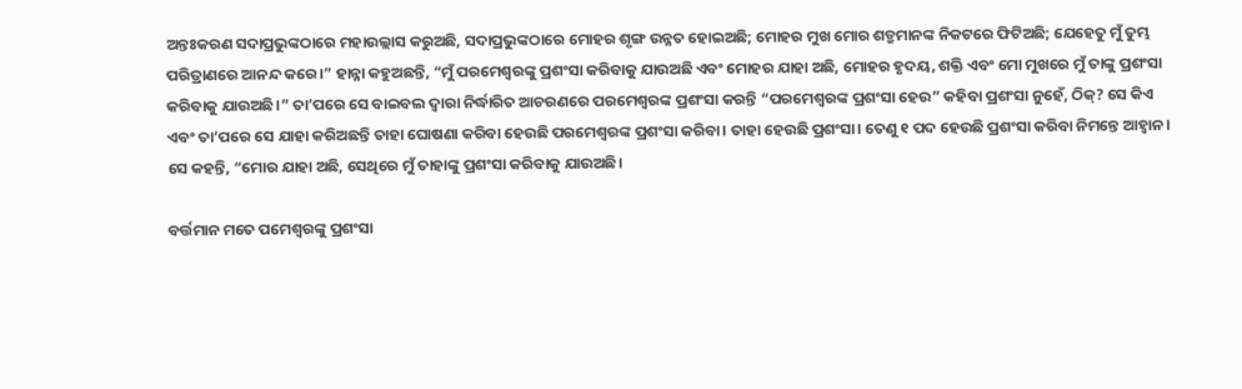ଅନ୍ତଃକରଣ ସଦାପ୍ରଭୁଙ୍କଠାରେ ମହାଉଲ୍ଲାସ କରୁଅଛି, ସଦାପ୍ରଭୁଙ୍କଠାରେ ମୋହର ଶୃଙ୍ଗ ଉନ୍ନତ ହୋଇଅଛି; ମୋହର ମୁଖ ମୋର ଶତ୍ରୁମାନଙ୍କ ନିକଟରେ ଫିଟିଅଛି; ଯେହେତୁ ମୁଁ ତୁମ୍ଭ ପରିତ୍ରାଣରେ ଆନନ୍ଦ କରେ।” ହାନ୍ନା କହୁଅଛନ୍ତି, “ମୁଁ ପରମେଶ୍ୱରଙ୍କୁ ପ୍ରଶଂସା କରିବାକୁ ଯାଉଅଛି ଏବଂ ମୋହର ଯାହା ଅଛି, ମୋହର ହୃଦୟ, ଶକ୍ତି ଏବଂ ମୋ ମୁଖରେ ମୁଁ ତାଙ୍କୁ ପ୍ରଶଂସା କରିବାକୁ ଯାଉଅଛି।” ତା’ପରେ ସେ ବାଇବଲ ଦ୍ୱାରା ନିର୍ଦ୍ଧାରିତ ଆଚରଣରେ ପରମେଶ୍ଵରଙ୍କ ପ୍ରଶଂସା କରନ୍ତି “ପରମେଶ୍ଵରଙ୍କ ପ୍ରଶଂସା ହେଉ” କହିବା ପ୍ରଶଂସା ନୁହେଁ, ଠିକ୍? ସେ କିଏ ଏବଂ ତା’ପରେ ସେ ଯାହା କରିଅଛନ୍ତି ତାହା ଘୋଷଣା କରିବା ହେଉଛି ପରମେଶ୍ଵରଙ୍କ ପ୍ରଶଂସା କରିବା। ତାହା ହେଉଛି ପ୍ରଶଂସା। ତେଣୁ ୧ ପଦ ହେଉଛି ପ୍ରଶଂସା କରିବା ନିମନ୍ତେ ଆହ୍ବାନ। ସେ କହନ୍ତି, “ମୋର ଯାହା ଅଛି, ସେଥିରେ ମୁଁ ତାହାଙ୍କୁ ପ୍ରଶଂସା କରିବାକୁ ଯାଉଅଛି।

ବର୍ତ୍ତମାନ ମତେ ପମେଶ୍ଵରଙ୍କୁ ପ୍ରଶଂସା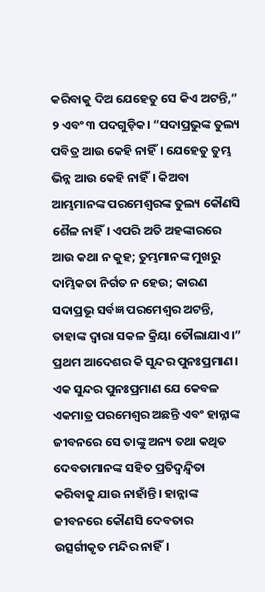କରିବାକୁ ଦିଅ ଯେହେତୁ ସେ କିଏ ଅଟନ୍ତି,”  ୨ ଏବଂ ୩ ପଦଗୁଡ଼ିକ। “ସଦାପ୍ରଭୁଙ୍କ ତୁଲ୍ୟ ପବିତ୍ର ଆଉ କେହି ନାହିଁ। ଯେହେତୁ ତୁମ୍ଭ ଭିନ୍ନ ଆଉ କେହି ନାହିଁ। କିଅବା ଆମ୍ଭମାନଙ୍କ ପରମେଶ୍ଵରଙ୍କ ତୁଲ୍ୟ କୌଣସି ଶୈଳ ନାହିଁ। ଏପରି ଅତି ଅହଙ୍କାରରେ ଆଉ କଥା ନ କୁହ; ତୁମ୍ଭମାନଙ୍କ ମୁଖରୁ ଦାମ୍ଭିକତା ନିର୍ଗତ ନ ହେଉ; କାରଣ ସଦାପ୍ରଭୂ ସର୍ବଜ୍ଞ ପରମେଶ୍ଵର ଅଟନ୍ତି, ତାହାଙ୍କ ଦ୍ଵାରା ସକଳ କ୍ରିୟା ତୌଲାଯାଏ।” ପ୍ରଥମ ଆଦେଶର କି ସୁନ୍ଦର ପୁନଃପ୍ରମାଣ। ଏକ ସୁନ୍ଦର ପୁନଃପ୍ରମାଣ ଯେ କେବଳ ଏକମାତ୍ର ପରମେଶ୍ଵର ଅଛନ୍ତି ଏବଂ ହାନ୍ନାଙ୍କ ଜୀବନରେ ସେ ତାଙ୍କୁ ଅନ୍ୟ ତଥା କଥିତ ଦେବତାମାନଙ୍କ ସହିତ ପ୍ରତିଦ୍ୱନ୍ଦ୍ୱିତା କରିବାକୁ ଯାଉ ନାହାଁନ୍ତି। ହାନ୍ନାଙ୍କ ଜୀବନରେ କୌଣସି ଦେବତାର ଉତ୍ସର୍ଗୀକୃତ ମନ୍ଦିର ନାହିଁ।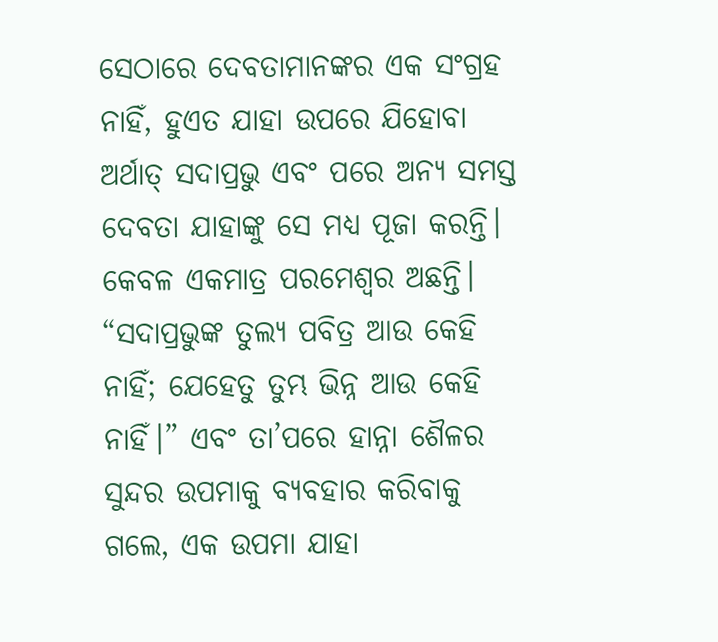ସେଠାରେ ଦେବତାମାନଙ୍କର ଏକ ସଂଗ୍ରହ ନାହିଁ, ହୁଏତ ଯାହା ଉପରେ ଯିହୋବା ଅର୍ଥାତ୍ ସଦାପ୍ରଭୁ ଏବଂ ପରେ ଅନ୍ୟ ସମସ୍ତ ଦେବତା ଯାହାଙ୍କୁ ସେ ମଧ୍ୟ ପୂଜା କରନ୍ତି। କେବଳ ଏକମାତ୍ର ପରମେଶ୍ଵର ଅଛନ୍ତି। “ସଦାପ୍ରଭୁଙ୍କ ତୁଲ୍ୟ ପବିତ୍ର ଆଉ କେହି ନାହିଁ; ଯେହେତୁ ତୁମ୍ଭ ଭିନ୍ନ ଆଉ କେହି ନାହିଁ।” ଏବଂ ତା’ପରେ ହାନ୍ନା ଶୈଳର ସୁନ୍ଦର ଉପମାକୁ ବ୍ୟବହାର କରିବାକୁ ଗଲେ, ଏକ ଉପମା ଯାହା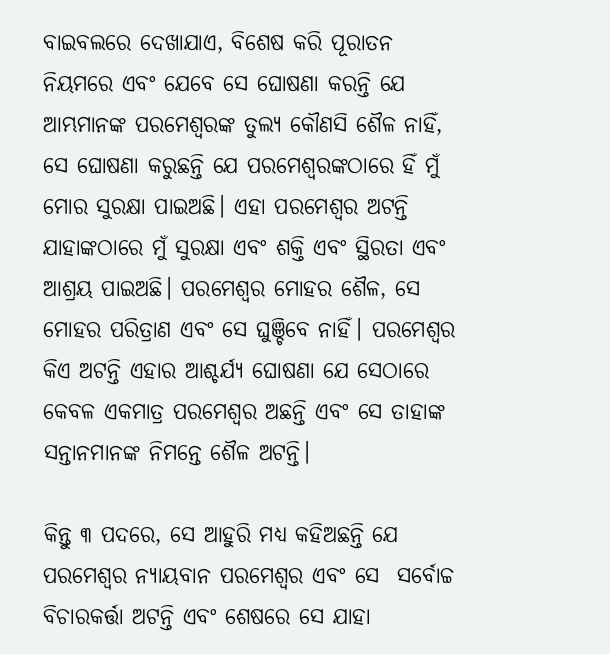ବାଇବଲରେ ଦେଖାଯାଏ, ବିଶେଷ କରି ପୂରାତନ ନିୟମରେ ଏବଂ ଯେବେ ସେ ଘୋଷଣା କରନ୍ତି ଯେ ଆମ୍ଭମାନଙ୍କ ପରମେଶ୍ଵରଙ୍କ ତୁଲ୍ୟ କୌଣସି ଶୈଳ ନାହିଁ, ସେ ଘୋଷଣା କରୁଛନ୍ତି ଯେ ପରମେଶ୍ଵରଙ୍କଠାରେ ହିଁ ମୁଁ ମୋର ସୁରକ୍ଷା ପାଇଅଛି। ଏହା ପରମେଶ୍ଵର ଅଟନ୍ତି ଯାହାଙ୍କଠାରେ ମୁଁ ସୁରକ୍ଷା ଏବଂ ଶକ୍ତି ଏବଂ ସ୍ଥିରତା ଏବଂ ଆଶ୍ରୟ ପାଇଅଛି। ପରମେଶ୍ଵର ମୋହର ଶୈଳ, ସେ ମୋହର ପରିତ୍ରାଣ ଏବଂ ସେ ଘୁଞ୍ଚିବେ ନାହିଁ। ପରମେଶ୍ଵର କିଏ ଅଟନ୍ତି ଏହାର ଆଶ୍ଚର୍ଯ୍ୟ ଘୋଷଣା ଯେ ସେଠାରେ କେବଳ ଏକମାତ୍ର ପରମେଶ୍ଵର ଅଛନ୍ତି ଏବଂ ସେ ତାହାଙ୍କ ସନ୍ତାନମାନଙ୍କ ନିମନ୍ତେ ଶୈଳ ଅଟନ୍ତି।

କିନ୍ତୁ ୩ ପଦରେ, ସେ ଆହୁରି ମଧ୍ୟ କହିଅଛନ୍ତି ଯେ ପରମେଶ୍ଵର ନ୍ୟାୟବାନ ପରମେଶ୍ଵର ଏବଂ ସେ  ସର୍ବୋଚ୍ଚ ବିଚାରକର୍ତ୍ତା ଅଟନ୍ତି ଏବଂ ଶେଷରେ ସେ ଯାହା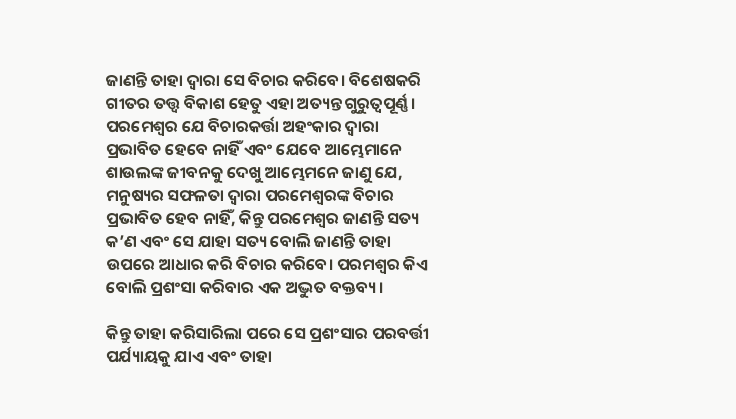ଜାଣନ୍ତି ତାହା ଦ୍ୱାରା ସେ ବିଚାର କରିବେ। ବିଶେଷକରି ଗୀତର ତତ୍ତ୍ୱ ବିକାଶ ହେତୁ ଏହା ଅତ୍ୟନ୍ତ ଗୁରୁତ୍ୱପୂର୍ଣ୍ଣ। ପରମେଶ୍ଵର ଯେ ବିଚାରକର୍ତ୍ତା ଅହଂକାର ଦ୍ୱାରା ପ୍ରଭାବିତ ହେବେ ନାହିଁ ଏବଂ ଯେବେ ଆମ୍ଭେମାନେ ଶାଉଲଙ୍କ ଜୀବନକୁ ଦେଖୁ ଆମ୍ଭେମନେ ଜାଣୁ ଯେ, ମନୁଷ୍ୟର ସଫଳତା ଦ୍ୱାରା ପରମେଶ୍ଵରଙ୍କ ବିଚାର ପ୍ରଭାବିତ ହେବ ନାହିଁ, କିନ୍ତୁ ପରମେଶ୍ଵର ଜାଣନ୍ତି ସତ୍ୟ କ’ଣ ଏବଂ ସେ ଯାହା ସତ୍ୟ ବୋଲି ଜାଣନ୍ତି ତାହା ଉପରେ ଆଧାର କରି ବିଚାର କରିବେ। ପରମଶ୍ଵର କିଏ ବୋଲି ପ୍ରଶଂସା କରିବାର ଏକ ଅଦ୍ଭୁତ ବକ୍ତବ୍ୟ।

କିନ୍ତୁ ତାହା କରିସାରିଲା ପରେ ସେ ପ୍ରଶଂସାର ପରବର୍ତ୍ତୀ ପର୍ଯ୍ୟାୟକୁ ଯାଏ ଏବଂ ତାହା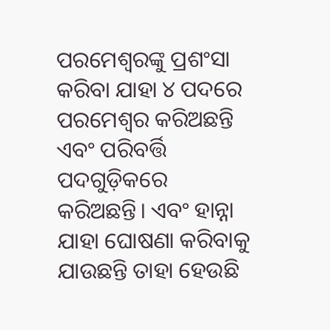ପରମେଶ୍ଵରଙ୍କୁ ପ୍ରଶଂସା କରିବା ଯାହା ୪ ପଦରେ ପରମେଶ୍ଵର କରିଅଛନ୍ତି ଏବଂ ପରିବର୍ତ୍ତି ପଦଗୁଡ଼ିକରେ କରିଅଛନ୍ତି। ଏବଂ ହାନ୍ନା ଯାହା ଘୋଷଣା କରିବାକୁ ଯାଉଛନ୍ତି ତାହା ହେଉଛି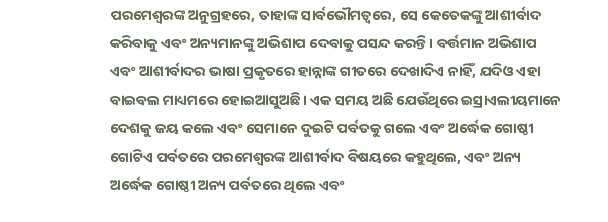ପରମେଶ୍ଵରଙ୍କ ଅନୁଗ୍ରହରେ, ତାହାଙ୍କ ସାର୍ବଭୌମତ୍ୱରେ, ସେ କେତେକଙ୍କୁ ଆଶୀର୍ବାଦ କରିବାକୁ ଏବଂ ଅନ୍ୟମାନଙ୍କୁ ଅଭିଶାପ ଦେବାକୁ ପସନ୍ଦ କରନ୍ତି। ବର୍ତ୍ତମାନ ଅଭିଶାପ ଏବଂ ଆଶୀର୍ବାଦର ଭାଷା ପ୍ରକୃତରେ ହାନ୍ନାଙ୍କ ଗୀତରେ ଦେଖାଦିଏ ନାହିଁ, ଯଦିଓ ଏହା ବାଇବଲ ମାଧ୍ୟମରେ ହୋଇଆସୁଅଛି। ଏକ ସମୟ ଅଛି ଯେଉଁଥିରେ ଇସ୍ରାଏଲୀୟମାନେ ଦେଶକୁ ଜୟ କଲେ ଏବଂ ସେମାନେ ଦୁଇଟି ପର୍ବତକୁ ଗଲେ ଏବଂ ଅର୍ଦ୍ଧେକ ଗୋଷ୍ଠୀ ଗୋଟିଏ ପର୍ବତରେ ପରମେଶ୍ଵରଙ୍କ ଆଶୀର୍ବାଦ ବିଷୟରେ କହୁଥିଲେ, ଏବଂ ଅନ୍ୟ ଅର୍ଦ୍ଧେକ ଗୋଷ୍ଠୀ ଅନ୍ୟ ପର୍ବତରେ ଥିଲେ ଏବଂ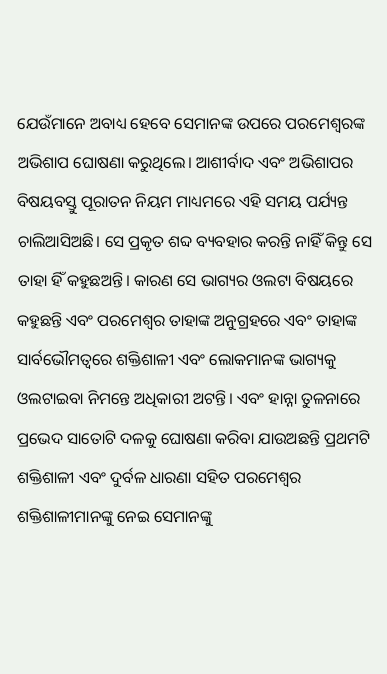ଯେଉଁମାନେ ଅବାଧ୍ୟ ହେବେ ସେମାନଙ୍କ ଉପରେ ପରମେଶ୍ଵରଙ୍କ ଅଭିଶାପ ଘୋଷଣା କରୁଥିଲେ। ଆଶୀର୍ବାଦ ଏବଂ ଅଭିଶାପର ବିଷୟବସ୍ତୁ ପୂରାତନ ନିୟମ ମାଧ୍ୟମରେ ଏହି ସମୟ ପର୍ଯ୍ୟନ୍ତ ଚାଲିଆସିଅଛି। ସେ ପ୍ରକୃତ ଶବ୍ଦ ବ୍ୟବହାର କରନ୍ତି ନାହିଁ କିନ୍ତୁ ସେ ତାହା ହିଁ କହୁଛଅନ୍ତି। କାରଣ ସେ ଭାଗ୍ୟର ଓଲଟା ବିଷୟରେ କହୁଛନ୍ତି ଏବଂ ପରମେଶ୍ଵର ତାହାଙ୍କ ଅନୁଗ୍ରହରେ ଏବଂ ତାହାଙ୍କ ସାର୍ବଭୌମତ୍ୱରେ ଶକ୍ତିଶାଳୀ ଏବଂ ଲୋକମାନଙ୍କ ଭାଗ୍ୟକୁ ଓଲଟାଇବା ନିମନ୍ତେ ଅଧିକାରୀ ଅଟନ୍ତି। ଏବଂ ହାନ୍ନା ତୁଳନାରେ ପ୍ରଭେଦ ସାତୋଟି ଦଳକୁ ଘୋଷଣା କରିବା ଯାଉଅଛନ୍ତି ପ୍ରଥମଟି ଶକ୍ତିଶାଳୀ ଏବଂ ଦୁର୍ବଳ ଧାରଣା ସହିତ ପରମେଶ୍ଵର ଶକ୍ତିଶାଳୀମାନଙ୍କୁ ନେଇ ସେମାନଙ୍କୁ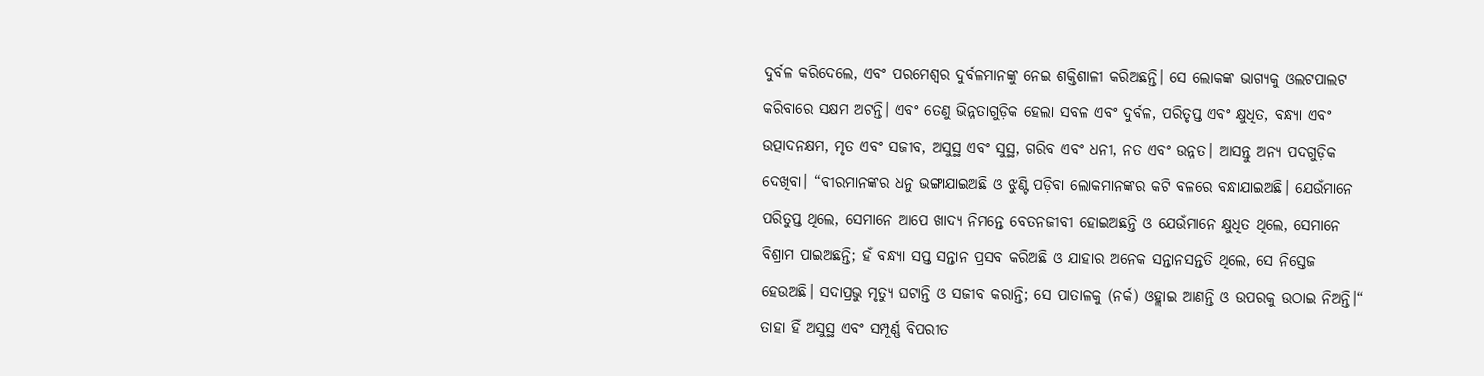ଦୁର୍ବଳ କରିଦେଲେ, ଏବଂ ପରମେଶ୍ଵର ଦୁର୍ବଳମାନଙ୍କୁ ନେଇ ଶକ୍ତିଶାଳୀ କରିଅଛନ୍ତି। ସେ ଲୋକଙ୍କ ଭାଗ୍ୟକୁ ଓଲଟପାଲଟ କରିବାରେ ସକ୍ଷମ ଅଟନ୍ତି। ଏବଂ ତେଣୁ ଭିନ୍ନତାଗୁଡ଼ିକ ହେଲା ସବଳ ଏବଂ ଦୁର୍ବଳ, ପରିତୃପ୍ତ ଏବଂ କ୍ଷୁଧିତ, ବନ୍ଧ୍ୟା ଏବଂ ଉତ୍ପାଦନକ୍ଷମ, ମୃତ ଏବଂ ସଜୀବ, ଅସୁସ୍ଥ ଏବଂ ସୁସ୍ଥ, ଗରିବ ଏବଂ ଧନୀ, ନତ ଏବଂ ଉନ୍ନତ। ଆସନ୍ତୁ ଅନ୍ୟ ପଦଗୁଡ଼ିକ ଦେଖିବା। “ବୀରମାନଙ୍କର ଧନୁ ଭଙ୍ଗାଯାଇଅଛି ଓ ଝୁଣ୍ଟି ପଡ଼ିବା ଲୋକମାନଙ୍କର କଟି ବଳରେ ବନ୍ଧାଯାଇଅଛି। ଯେଉଁମାନେ ପରିତୁପ୍ତ ଥିଲେ, ସେମାନେ ଆପେ ଖାଦ୍ୟ ନିମନ୍ତେ ବେତନଜୀବୀ ହୋଇଅଛନ୍ତି ଓ ଯେଉଁମାନେ କ୍ଷୁଧିତ ଥିଲେ, ସେମାନେ ବିଶ୍ରାମ ପାଇଅଛନ୍ତି; ହଁ ବନ୍ଧ୍ୟା ସପ୍ତ ସନ୍ତାନ ପ୍ରସବ କରିଅଛି ଓ ଯାହାର ଅନେକ ସନ୍ତାନସନ୍ତତି ଥିଲେ, ସେ ନିସ୍ତେଜ ହେଉଅଛି। ସଦାପ୍ରଭୁ ମୃତ୍ୟୁ ଘଟାନ୍ତି ଓ ସଜୀବ କରାନ୍ତି; ସେ ପାତାଳକୁ (ନର୍କ) ଓହ୍ଲାଇ ଆଣନ୍ତି ଓ ଉପରକୁ ଉଠାଇ ନିଅନ୍ତି।“ ତାହା ହିଁ ଅସୁସ୍ଥ ଏବଂ ସମ୍ପୂର୍ଣ୍ଣ ବିପରୀତ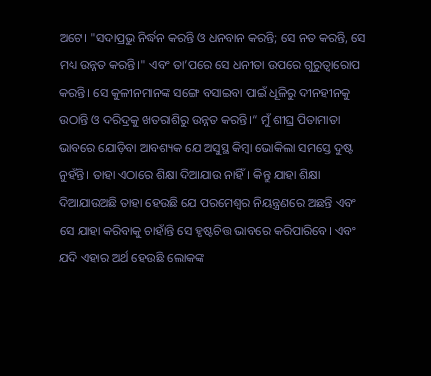ଅଟେ। "ସଦାପ୍ରଭୁ ନିର୍ଦ୍ଧନ କରନ୍ତି ଓ ଧନବାନ କରନ୍ତି; ସେ ନତ କରନ୍ତି, ସେ ମଧ୍ୟ ଉନ୍ନତ କରନ୍ତି।" ଏବଂ ତା’ପରେ ସେ ଧନୀତା ଉପରେ ଗୁରୁତ୍ୱାରୋପ କରନ୍ତି। ସେ କୁଳୀନମାନଙ୍କ ସଙ୍ଗେ ବସାଇବା ପାଇଁ ଧୂଳିରୁ ଦୀନହୀନକୁ ଉଠାନ୍ତି ଓ ଦରିଦ୍ରକୁ ଖତରାଶିରୁ ଉନ୍ନତ କରନ୍ତି।“ ମୁଁ ଶୀଘ୍ର ପିତାମାତା ଭାବରେ ଯୋଡ଼ିବା ଆବଶ୍ୟକ ଯେ ଅସୁସ୍ଥ କିମ୍ବା ଭୋକିଲା ସମସ୍ତେ ଦୁଷ୍ଟ ନୁହଁନ୍ତି। ତାହା ଏଠାରେ ଶିକ୍ଷା ଦିଆଯାଉ ନାହିଁ। କିନ୍ତୁ ଯାହା ଶିକ୍ଷା ଦିଆଯାଉଅଛି ତାହା ହେଉଛି ଯେ ପରମେଶ୍ଵର ନିୟନ୍ତ୍ରଣରେ ଅଛନ୍ତି ଏବଂ ସେ ଯାହା କରିବାକୁ ଚାହାଁନ୍ତି ସେ ହୃଷ୍ଟଚିତ୍ତ ଭାବରେ କରିପାରିବେ। ଏବଂ ଯଦି ଏହାର ଅର୍ଥ ହେଉଛି ଲୋକଙ୍କ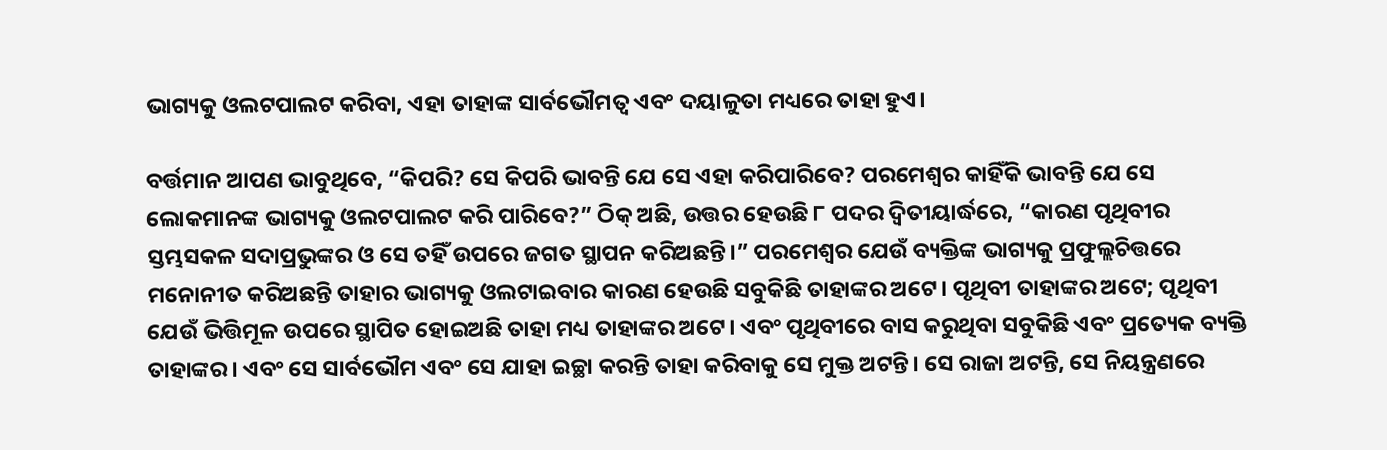ଭାଗ୍ୟକୁ ଓଲଟପାଲଟ କରିବା, ଏହା ତାହାଙ୍କ ସାର୍ବଭୌମତ୍ୱ ଏବଂ ଦୟାଳୁତା ମଧ୍ୟରେ ତାହା ହୁଏ।

ବର୍ତ୍ତମାନ ଆପଣ ଭାବୁଥିବେ, “କିପରି? ସେ କିପରି ଭାବନ୍ତି ଯେ ସେ ଏହା କରିପାରିବେ? ପରମେଶ୍ଵର କାହିଁକି ଭାବନ୍ତି ଯେ ସେ ଲୋକମାନଙ୍କ ଭାଗ୍ୟକୁ ଓଲଟପାଲଟ କରି ପାରିବେ?” ଠିକ୍ ଅଛି, ଉତ୍ତର ହେଉଛି ୮ ପଦର ଦ୍ୱିତୀୟାର୍ଦ୍ଧରେ, “କାରଣ ପୃଥିବୀର ସ୍ତମ୍ଭସକଳ ସଦାପ୍ରଭୁଙ୍କର ଓ ସେ ତହିଁ ଉପରେ ଜଗତ ସ୍ଥାପନ କରିଅଛନ୍ତି।” ପରମେଶ୍ଵର ଯେଉଁ ବ୍ୟକ୍ତିଙ୍କ ଭାଗ୍ୟକୁ ପ୍ରଫୁଲ୍ଲଚିତ୍ତରେ ମନୋନୀତ କରିଅଛନ୍ତି ତାହାର ଭାଗ୍ୟକୁ ଓଲଟାଇବାର କାରଣ ହେଉଛି ସବୁକିଛି ତାହାଙ୍କର ଅଟେ। ପୃଥିବୀ ତାହାଙ୍କର ଅଟେ; ପୃଥିବୀ ଯେଉଁ ଭିତ୍ତିମୂଳ ଉପରେ ସ୍ଥାପିତ ହୋଇଅଛି ତାହା ମଧ୍ୟ ତାହାଙ୍କର ଅଟେ। ଏବଂ ପୃଥିବୀରେ ବାସ କରୁଥିବା ସବୁକିଛି ଏବଂ ପ୍ରତ୍ୟେକ ବ୍ୟକ୍ତି ତାହାଙ୍କର। ଏବଂ ସେ ସାର୍ବଭୌମ ଏବଂ ସେ ଯାହା ଇଚ୍ଛା କରନ୍ତି ତାହା କରିବାକୁ ସେ ମୁକ୍ତ ଅଟନ୍ତି। ସେ ରାଜା ଅଟନ୍ତି, ସେ ନିୟନ୍ତ୍ରଣରେ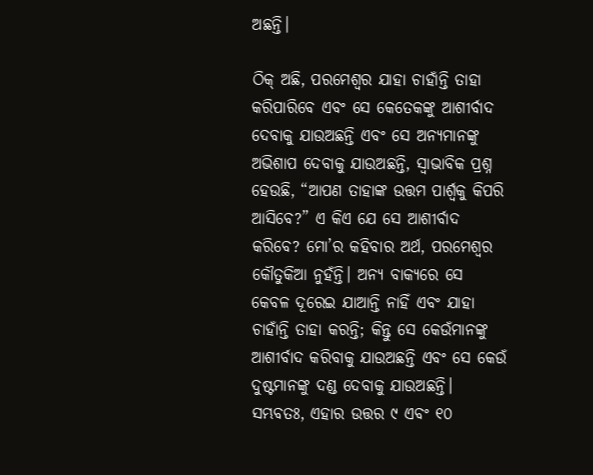ଅଛନ୍ତି।

ଠିକ୍ ଅଛି, ପରମେଶ୍ଵର ଯାହା ଚାହାଁନ୍ତି ତାହା କରିପାରିବେ ଏବଂ ସେ କେତେକଙ୍କୁ ଆଶୀର୍ବାଦ ଦେବାକୁ ଯାଉଅଛନ୍ତି ଏବଂ ସେ ଅନ୍ୟମାନଙ୍କୁ ଅଭିଶାପ ଦେବାକୁ ଯାଉଅଛନ୍ତି, ସ୍ଵାଭାବିକ ପ୍ରଶ୍ନ ହେଉଛି, “ଆପଣ ତାହାଙ୍କ ଉତ୍ତମ ପାର୍ଶ୍ଵକୁ କିପରି ଆସିବେ?” ଏ କିଏ ଯେ ସେ ଆଶୀର୍ବାଦ କରିବେ? ମୋ’ର କହିବାର ଅର୍ଥ, ପରମେଶ୍ଵର କୌତୁକିଆ ନୁହଁନ୍ତି। ଅନ୍ୟ ବାକ୍ୟରେ ସେ କେବଳ ଦୂରେଇ ଯାଆନ୍ତି ନାହିଁ ଏବଂ ଯାହା ଚାହାଁନ୍ତି ତାହା କରନ୍ତି; କିନ୍ତୁ ସେ କେଉଁମାନଙ୍କୁ ଆଶୀର୍ବାଦ କରିବାକୁ ଯାଉଅଛନ୍ତି ଏବଂ ସେ କେଉଁ ଦୁଷ୍ଟମାନଙ୍କୁ ଦଣ୍ଡ ଦେବାକୁ ଯାଉଅଛନ୍ତି। ସମ୍ଭବତଃ, ଏହାର ଉତ୍ତର ୯ ଏବଂ ୧୦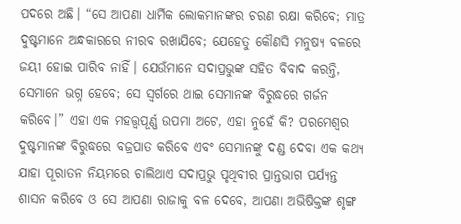ପଦରେ ଅଛି। “ସେ ଆପଣା ଧାର୍ମିକ ଲୋକମାନଙ୍କର ଚରଣ ରକ୍ଷା କରିବେ; ମାତ୍ର ଦୁଷ୍ଟମାନେ ଅନ୍ଧକାରରେ ନୀରବ ରଖାଯିବେ; ଯେହେତୁ କୌଣସି ମନୁଷ୍ୟ ବଳରେ ଜୟୀ ହୋଇ ପାରିବ ନାହିଁ। ଯେଉଁମାନେ ସଦାପ୍ରଭୁଙ୍କ ସହିତ ବିବାଦ କରନ୍ତି, ସେମାନେ ଭଗ୍ନ ହେବେ; ସେ ସ୍ଵର୍ଗରେ ଥାଇ ସେମାନଙ୍କ ବିରୁଦ୍ଧରେ ଗର୍ଜନ କରିବେ।” ଏହା ଏକ ମହତ୍ତ୍ୱପୂର୍ଣ୍ଣ ଉପମା ଅଟେ, ଏହା ନୁହେଁ କି? ପରମେଶ୍ଵର ଦୁଷ୍ଟମାନଙ୍କ ବିରୁଦ୍ଧରେ ବଜ୍ରପାତ କରିବେ ଏବଂ ସେମାନଙ୍କୁ ଦଣ୍ଡ ଦେବା ଏକ କଥ୍ୟ ଯାହା ପୂରାତନ ନିୟମରେ ଚାଲିଥାଏ ସଦାପ୍ରଭୁ ପୃଥିବୀର ପ୍ରାନ୍ତଭାଗ ପର୍ଯ୍ୟନ୍ତ ଶାସନ କରିବେ ଓ ସେ ଆପଣା ରାଜାକୁ ବଳ ଦେବେ, ଆପଣା ଅଭିଷିକ୍ତଙ୍କ ଶୃଙ୍ଗ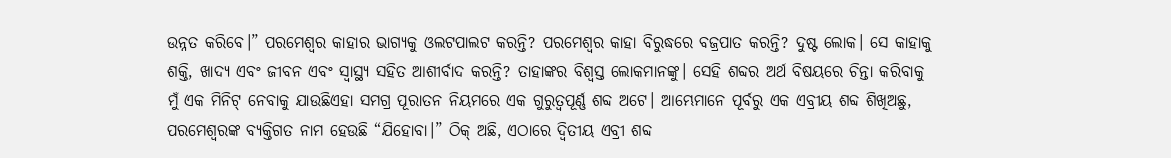ଉନ୍ନତ କରିବେ।” ପରମେଶ୍ଵର କାହାର ଭାଗ୍ୟକୁ ଓଲଟପାଲଟ କରନ୍ତି? ପରମେଶ୍ଵର କାହା ବିରୁଦ୍ଧରେ ବଜ୍ରପାତ କରନ୍ତି? ଦୁଷ୍ଟ ଲୋକ। ସେ କାହାକୁ ଶକ୍ତି, ଖାଦ୍ୟ ଏବଂ ଜୀବନ ଏବଂ ସ୍ୱାସ୍ଥ୍ୟ ସହିତ ଆଶୀର୍ବାଦ କରନ୍ତି? ତାହାଙ୍କର ବିଶ୍ୱସ୍ତ ଲୋକମାନଙ୍କୁ। ସେହି ଶବ୍ଦର ଅର୍ଥ ବିଷୟରେ ଚିନ୍ତା କରିବାକୁ ମୁଁ ଏକ ମିନିଟ୍ ନେବାକୁ ଯାଉଛିଏହା ସମଗ୍ର ପୂରାତନ ନିୟମରେ ଏକ ଗୁରୁତ୍ୱପୂର୍ଣ୍ଣ ଶବ୍ଦ ଅଟେ। ଆମ୍ଭେମାନେ ପୂର୍ବରୁ ଏକ ଏବ୍ରୀୟ ଶବ୍ଦ ଶିଖିଅଛୁ, ପରମେଶ୍ଵରଙ୍କ ବ୍ୟକ୍ତିଗତ ନାମ ହେଉଛି “ଯିହୋବା।” ଠିକ୍ ଅଛି, ଏଠାରେ ଦ୍ୱିତୀୟ ଏବ୍ରୀ ଶବ୍ଦ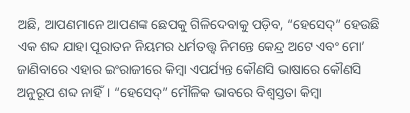ଅଛି, ଆପଣମାନେ ଆପଣଙ୍କ ଛେପକୁ ଗିଳିଦେବାକୁ ପଡ଼ିବ, “ହେସେଦ୍” ହେଉଛି ଏକ ଶବ୍ଦ ଯାହା ପୂରାତନ ନିୟମର ଧର୍ମତତ୍ତ୍ୱ ନିମନ୍ତେ କେନ୍ଦ୍ର ଅଟେ ଏବଂ ମୋ’ ଜାଣିବାରେ ଏହାର ଇଂରାଜୀରେ କିମ୍ବା ଏପର୍ଯ୍ୟନ୍ତ କୌଣସି ଭାଷାରେ କୌଣସି ଅନୁରୂପ ଶବ୍ଦ ନାହିଁ। “ହେସେଦ୍” ମୌଳିକ ଭାବରେ ବିଶ୍ୱସ୍ତତା କିମ୍ବା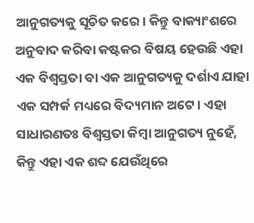ଆନୁଗତ୍ୟକୁ ସୂଚିତ କରେ। କିନ୍ତୁ ବାକ୍ୟାଂଶରେ ଅନୁବାଦ କରିବା କଷ୍ଟକର ବିଷୟ ହେଉଛି ଏହା ଏକ ବିଶ୍ୱସ୍ତତା ବା ଏକ ଆନୁଗତ୍ୟକୁ ଦର୍ଶାଏ ଯାହା ଏକ ସମ୍ପର୍କ ମଧ୍ୟରେ ବିଦ୍ୟମାନ ଅଟେ। ଏହା ସାଧାରଣତଃ ବିଶ୍ୱସ୍ତତା କିମ୍ବା ଆନୁଗତ୍ୟ ନୁହେଁ, କିନ୍ତୁ ଏହା ଏକ ଶବ୍ଦ ଯେଉଁଥିରେ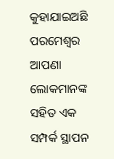କୁହାଯାଇଅଛି ପରମେଶ୍ଵର ଆପଣା ଲୋକମାନଙ୍କ ସହିତ ଏକ ସମ୍ପର୍କ ସ୍ଥାପନ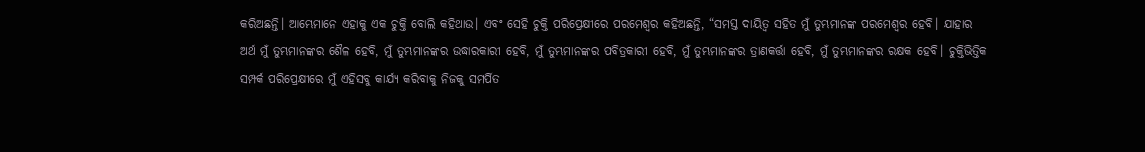କରିଅଛନ୍ତି। ଆମ୍ଭେମାନେ ଏହାକୁ ଏକ ଚୁକ୍ତି ବୋଲି କହିଥାଉ। ଏବଂ ସେହି ଚୁକ୍ତି ପରିପ୍ରେକ୍ଷୀରେ ପରମେଶ୍ଵର କହିଅଛନ୍ତି, “ସମସ୍ତ ଦାୟିତ୍ବ ସହିତ ମୁଁ ତୁମ୍ଭମାନଙ୍କ ପରମେଶ୍ଵର ହେବି। ଯାହାର ଅର୍ଥ ମୁଁ ତୁମ୍ଭମାନଙ୍କର ଶୈଳ ହେବି, ମୁଁ ତୁମ୍ଭମାନଙ୍କର ଉଦ୍ଧାରକାରୀ ହେବି, ମୁଁ ତୁମ୍ଭମାନଙ୍କର ପବିତ୍ରକାରୀ ହେବି, ମୁଁ ତୁମ୍ଭମାନଙ୍କର ତ୍ରାଣକର୍ତ୍ତା ହେବି, ମୁଁ ତୁମ୍ଭମାନଙ୍କର ରକ୍ଷକ ହେବି। ଚୁକ୍ତିଭିତ୍ତିକ ସମ୍ପର୍କ ପରିପ୍ରେକ୍ଷୀରେ ମୁଁ ଏହିସବୁ କାର୍ଯ୍ୟ କରିବାକୁ ନିଜକୁ ସମର୍ପିତ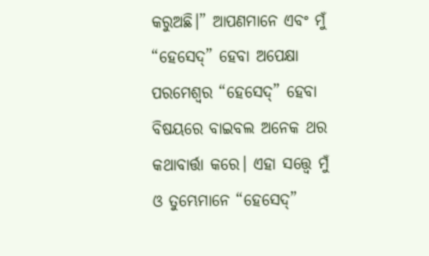କରୁଅଛି।” ଆପଣମାନେ ଏବଂ ମୁଁ “ହେସେଦ୍” ହେବା ଅପେକ୍ଷା ପରମେଶ୍ଵର “ହେସେଦ୍” ହେବା ବିଷୟରେ ବାଇବଲ ଅନେକ ଥର କଥାବାର୍ତ୍ତା କରେ। ଏହା ସତ୍ତ୍ୱେ ମୁଁ ଓ ତୁମ୍ଭେମାନେ “ହେସେଦ୍”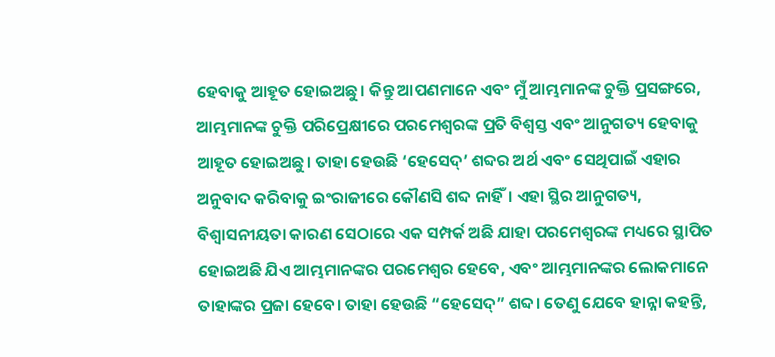ହେବାକୁ ଆହୂତ ହୋଇଅଛୁ। କିନ୍ତୁ ଆପଣମାନେ ଏବଂ ମୁଁ ଆମ୍ଭମାନଙ୍କ ଚୁକ୍ତି ପ୍ରସଙ୍ଗରେ, ଆମ୍ଭମାନଙ୍କ ଚୁକ୍ତି ପରିପ୍ରେକ୍ଷୀରେ ପରମେଶ୍ଵରଙ୍କ ପ୍ରତି ବିଶ୍ୱସ୍ତ ଏବଂ ଆନୁଗତ୍ୟ ହେବାକୁ ଆହୂତ ହୋଇଅଛୁ। ତାହା ହେଉଛି ‘ହେସେଦ୍’ ଶବ୍ଦର ଅର୍ଥ ଏବଂ ସେଥିପାଇଁ ଏହାର ଅନୁବାଦ କରିବାକୁ ଇଂରାଜୀରେ କୌଣସି ଶବ୍ଦ ନାହିଁ। ଏହା ସ୍ଥିର ଆନୁଗତ୍ୟ, ବିଶ୍ୱାସନୀୟତା କାରଣ ସେଠାରେ ଏକ ସମ୍ପର୍କ ଅଛି ଯାହା ପରମେଶ୍ଵରଙ୍କ ମଧ୍ୟରେ ସ୍ଥାପିତ ହୋଇଅଛି ଯିଏ ଆମ୍ଭମାନଙ୍କର ପରମେଶ୍ଵର ହେବେ, ଏବଂ ଆମ୍ଭମାନଙ୍କର ଲୋକମାନେ ତାହାଙ୍କର ପ୍ରଜା ହେବେ। ତାହା ହେଉଛି “ହେସେଦ୍” ଶବ୍ଦ। ତେଣୁ ଯେବେ ହାନ୍ନା କହନ୍ତି,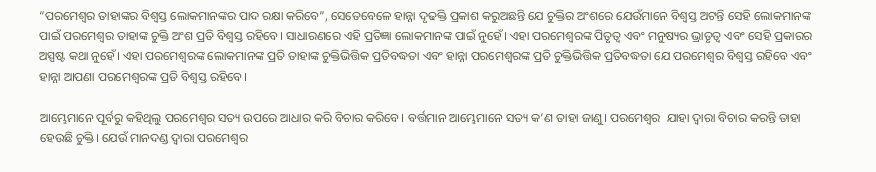“ପରମେଶ୍ଵର ତାହାଙ୍କର ବିଶ୍ୱସ୍ତ ଲୋକମାନଙ୍କର ପାଦ ରକ୍ଷା କରିବେ”, ସେତେବେଳେ ହାନ୍ନା ଦୃଢକ୍ତି ପ୍ରକାଶ କରୁଅଛନ୍ତି ଯେ ଚୁକ୍ତିର ଅଂଶରେ ଯେଉଁମାନେ ବିଶ୍ୱସ୍ତ ଅଟନ୍ତି ସେହି ଲୋକମାନଙ୍କ ପାଇଁ ପରମେଶ୍ଵର ତାହାଙ୍କ ଚୁକ୍ତି ଅଂଶ ପ୍ରତି ବିଶ୍ୱସ୍ତ ରହିବେ। ସାଧାରଣରେ ଏହି ପ୍ରତିଜ୍ଞା ଲୋକମାନଙ୍କ ପାଇଁ ନୁହେଁ। ଏହା ପରମେଶ୍ଵରଙ୍କ ପିତୃତ୍ୱ ଏବଂ ମନୁଷ୍ୟର ଭ୍ରାତୃତ୍ୱ ଏବଂ ସେହି ପ୍ରକାରର ଅସ୍ପଷ୍ଟ କଥା ନୁହେଁ। ଏହା ପରମେଶ୍ଵରଙ୍କ ଲୋକମାନଙ୍କ ପ୍ରତି ତାହାଙ୍କ ଚୁକ୍ତିଭିତ୍ତିକ ପ୍ରତିବଦ୍ଧତା ଏବଂ ହାନ୍ନା ପରମେଶ୍ଵରଙ୍କ ପ୍ରତି ଚୁକ୍ତିଭିତ୍ତିକ ପ୍ରତିବଦ୍ଧତା ଯେ ପରମେଶ୍ଵର ବିଶ୍ୱସ୍ତ ରହିବେ ଏବଂ ହାନ୍ନା ଆପଣା ପରମେଶ୍ଵରଙ୍କ ପ୍ରତି ବିଶ୍ୱସ୍ତ ରହିବେ।

ଆମ୍ଭେମାନେ ପୂର୍ବରୁ କହିଥିଲୁ ପରମେଶ୍ଵର ସତ୍ୟ ଉପରେ ଆଧାର କରି ବିଚାର କରିବେ। ବର୍ତ୍ତମାନ ଆମ୍ଭେମାନେ ସତ୍ୟ କ’ଣ ତାହା ଜାଣୁ। ପରମେଶ୍ଵର  ଯାହା ଦ୍ଵାରା ବିଚାର କରନ୍ତି ତାହା ହେଉଛି ଚୁକ୍ତି। ଯେଉଁ ମାନଦଣ୍ଡ ଦ୍ୱାରା ପରମେଶ୍ଵର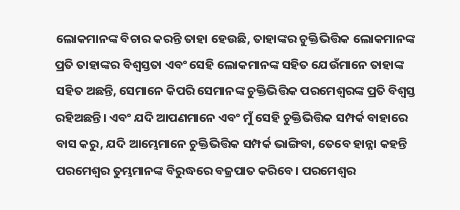ଲୋକମାନଙ୍କ ବିଚାର କରନ୍ତି ତାହା ହେଉଛି, ତାହାଙ୍କର ଚୁକ୍ତିଭିତ୍ତିକ ଲୋକମାନଙ୍କ ପ୍ରତି ତାହାଙ୍କର ବିଶ୍ୱସ୍ତତା ଏବଂ ସେହି ଲୋକମାନଙ୍କ ସହିତ ଯେଉଁମାନେ ତାହାଙ୍କ ସହିତ ଅଛନ୍ତି, ସେମାନେ କିପରି ସେମାନଙ୍କ ଚୁକ୍ତିଭିତ୍ତିକ ପରମେଶ୍ଵରଙ୍କ ପ୍ରତି ବିଶ୍ୱସ୍ତ ରହିଅଛନ୍ତି। ଏବଂ ଯଦି ଆପଣମାନେ ଏବଂ ମୁଁ ସେହି ଚୁକ୍ତିଭିତ୍ତିକ ସମ୍ପର୍କ ବାହାରେ ବାସ କରୁ, ଯଦି ଆମ୍ଭେମାନେ ଚୁକ୍ତିଭିତ୍ତିକ ସମ୍ପର୍କ ଭାଙ୍ଗିବା, ତେବେ ହାନ୍ନା କହନ୍ତି ପରମେଶ୍ଵର ତୁମ୍ଭମାନଙ୍କ ବିରୁଦ୍ଧରେ ବଜ୍ରପାତ କରିବେ। ପରମେଶ୍ଵର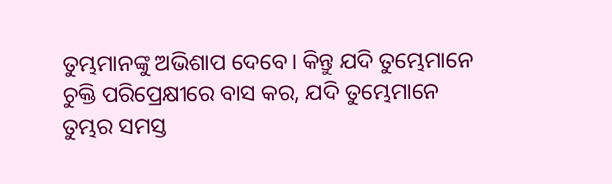ତୁମ୍ଭମାନଙ୍କୁ ଅଭିଶାପ ଦେବେ। କିନ୍ତୁ ଯଦି ତୁମ୍ଭେମାନେ ଚୁକ୍ତି ପରିପ୍ରେକ୍ଷୀରେ ବାସ କର, ଯଦି ତୁମ୍ଭେମାନେ ତୁମ୍ଭର ସମସ୍ତ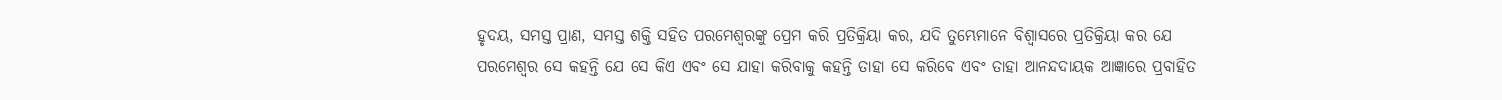ହୃଦୟ, ସମସ୍ତ ପ୍ରାଣ, ସମସ୍ତ ଶକ୍ତି ସହିତ ପରମେଶ୍ଵରଙ୍କୁ ପ୍ରେମ କରି ପ୍ରତିକ୍ରିୟା କର, ଯଦି ତୁମ୍ଭେମାନେ ବିଶ୍ଵାସରେ ପ୍ରତିକ୍ରିୟା କର ଯେ ପରମେଶ୍ଵର ସେ କହନ୍ତି ଯେ ସେ କିଏ ଏବଂ ସେ ଯାହା କରିବାକୁ କହନ୍ତି ତାହା ସେ କରିବେ ଏବଂ ତାହା ଆନନ୍ଦଦାୟକ ଆଜ୍ଞାରେ ପ୍ରବାହିତ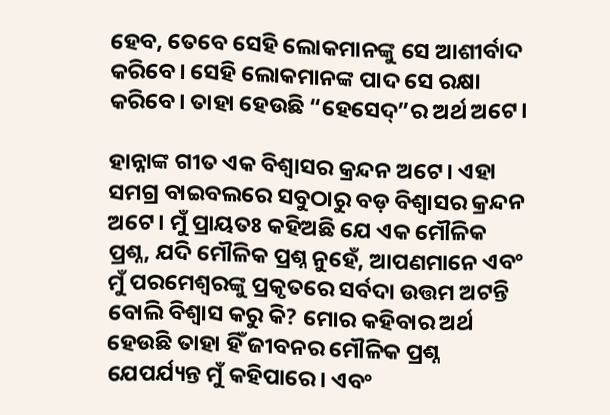ହେବ, ତେବେ ସେହି ଲୋକମାନଙ୍କୁ ସେ ଆଶୀର୍ବାଦ କରିବେ। ସେହି ଲୋକମାନଙ୍କ ପାଦ ସେ ରକ୍ଷା କରିବେ। ତାହା ହେଉଛି “ହେସେଦ୍”ର ଅର୍ଥ ଅଟେ।

ହାନ୍ନାଙ୍କ ଗୀତ ଏକ ବିଶ୍ୱାସର କ୍ରନ୍ଦନ ଅଟେ। ଏହା ସମଗ୍ର ବାଇବଲରେ ସବୁଠାରୁ ବଡ଼ ବିଶ୍ଵାସର କ୍ରନ୍ଦନ ଅଟେ। ମୁଁ ପ୍ରାୟତଃ କହିଅଛି ଯେ ଏକ ମୌଳିକ ପ୍ରଶ୍ନ, ଯଦି ମୌଳିକ ପ୍ରଶ୍ନ ନୁହେଁ, ଆପଣମାନେ ଏବଂ ମୁଁ ପରମେଶ୍ଵରଙ୍କୁ ପ୍ରକୃତରେ ସର୍ବଦା ଉତ୍ତମ ଅଟନ୍ତି ବୋଲି ବିଶ୍ଵାସ କରୁ କି? ମୋର କହିବାର ଅର୍ଥ ହେଉଛି ତାହା ହିଁ ଜୀବନର ମୌଳିକ ପ୍ରଶ୍ନ ଯେପର୍ଯ୍ୟନ୍ତ ମୁଁ କହିପାରେ। ଏବଂ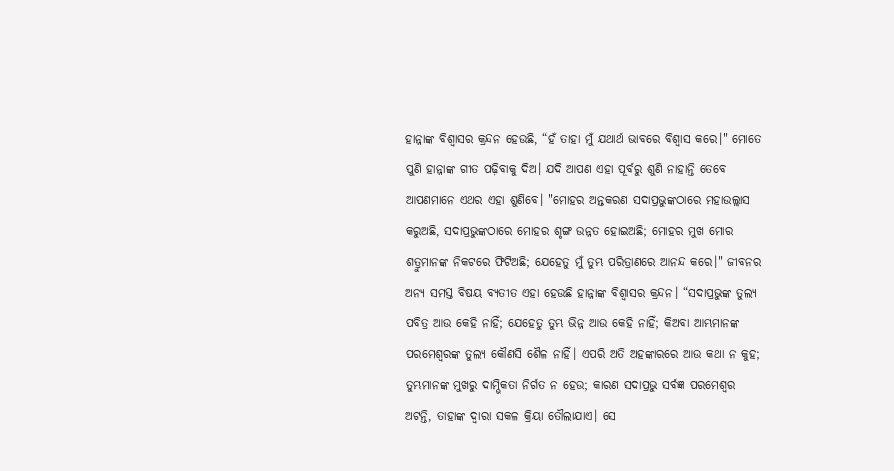ହାନ୍ନାଙ୍କ ବିଶ୍ୱାସର କ୍ରନ୍ଦନ ହେଉଛି, “ହଁ ତାହା ମୁଁ ଯଥାର୍ଥ ଭାବରେ ବିଶ୍ୱାସ କରେ।" ମୋତେ ପୁଣି ହାନ୍ନାଙ୍କ ଗୀତ ପଢ଼ିବାକୁ ଦିଅ। ଯଦି ଆପଣ ଏହା ପୂର୍ବରୁ ଶୁଣି ନାହାନ୍ତି ତେବେ ଆପଣମାନେ ଏଥର ଏହା ଶୁଣିବେ। "ମୋହର ଅନ୍ତକରଣ ସଦାପ୍ରଭୁଙ୍କଠାରେ ମହାଉଲ୍ଲାସ କରୁଅଛି, ସଦାପ୍ରଭୁଙ୍କଠାରେ ମୋହର ଶୃଙ୍ଗ ଉନ୍ନତ ହୋଇଅଛି; ମୋହର ମୁଖ ମୋର ଶତ୍ରୁମାନଙ୍କ ନିକଟରେ ଫିଟିଅଛି; ଯେହେତୁ ମୁଁ ତୁମ୍ଭ ପରିତ୍ରାଣରେ ଆନନ୍ଦ କରେ।" ଜୀବନର ଅନ୍ୟ ସମସ୍ତ ବିଷୟ ବ୍ୟତୀତ ଏହା ହେଉଛି ହାନ୍ନାଙ୍କ ବିଶ୍ୱାସର କ୍ରନ୍ଦନ। “ସଦାପ୍ରଭୁଙ୍କ ତୁଲ୍ୟ ପବିତ୍ର ଆଉ କେହି ନାହିଁ; ଯେହେତୁ ତୁମ୍ଭ ଭିନ୍ନ ଆଉ କେହି ନାହିଁ; କିଅବା ଆମ୍ଭମାନଙ୍କ ପରମେଶ୍ଵରଙ୍କ ତୁଲ୍ୟ କୌଣସି ଶୈଳ ନାହିଁ। ଏପରି ଅତି ଅହଙ୍କାରରେ ଆଉ କଥା ନ କୁହ; ତୁମ୍ଭମାନଙ୍କ ମୁଖରୁ ଦାମ୍ଭିକତା ନିର୍ଗତ ନ ହେଉ; କାରଣ ସଦାପ୍ରଭୁ ସର୍ବଜ୍ଞ ପରମେଶ୍ୱର ଅଟନ୍ତି, ତାହାଙ୍କ ଦ୍ୱାରା ସକଳ କ୍ରିୟା ତୌଲାଯାଏ। ସେ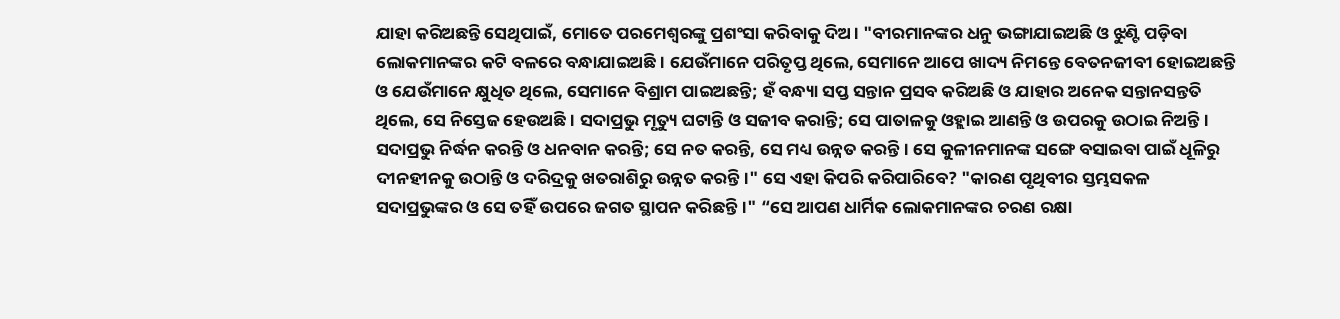ଯାହା କରିଅଛନ୍ତି ସେଥିପାଇଁ, ମୋତେ ପରମେଶ୍ଵରଙ୍କୁ ପ୍ରଶଂସା କରିବାକୁ ଦିଅ। "ବୀରମାନଙ୍କର ଧନୁ ଭଙ୍ଗାଯାଇଅଛି ଓ ଝୁଣ୍ଟି ପଡ଼ିବା ଲୋକମାନଙ୍କର କଟି ବଳରେ ବନ୍ଧାଯାଇଅଛି। ଯେଉଁମାନେ ପରିତୃପ୍ତ ଥିଲେ, ସେମାନେ ଆପେ ଖାଦ୍ୟ ନିମନ୍ତେ ବେତନଜୀବୀ ହୋଇଅଛନ୍ତି ଓ ଯେଉଁମାନେ କ୍ଷୁଧିତ ଥିଲେ, ସେମାନେ ବିଶ୍ରାମ ପାଇଅଛନ୍ତି; ହଁ ବନ୍ଧ୍ୟା ସପ୍ତ ସନ୍ତାନ ପ୍ରସବ କରିଅଛି ଓ ଯାହାର ଅନେକ ସନ୍ତାନସନ୍ତତି ଥିଲେ, ସେ ନିସ୍ତେଜ ହେଉଅଛି। ସଦାପ୍ରଭୁ ମୃତ୍ୟୁ ଘଟାନ୍ତି ଓ ସଜୀବ କରାନ୍ତି; ସେ ପାତାଳକୁ ଓହ୍ଲାଇ ଆଣନ୍ତି ଓ ଉପରକୁ ଉଠାଇ ନିଅନ୍ତି। ସଦାପ୍ରଭୁ ନିର୍ଦ୍ଧନ କରନ୍ତି ଓ ଧନବାନ କରନ୍ତି; ସେ ନତ କରନ୍ତି, ସେ ମଧ୍ୟ ଉନ୍ନତ କରନ୍ତି। ସେ କୁଳୀନମାନଙ୍କ ସଙ୍ଗେ ବସାଇବା ପାଇଁ ଧୂଳିରୁ ଦୀନହୀନକୁ ଉଠାନ୍ତି ଓ ଦରିଦ୍ରକୁ ଖତରାଶିରୁ ଉନ୍ନତ କରନ୍ତି।" ସେ ଏହା କିପରି କରିପାରିବେ? "କାରଣ ପୃଥିବୀର ସ୍ତମ୍ଭସକଳ ସଦାପ୍ରଭୁଙ୍କର ଓ ସେ ତହିଁ ଉପରେ ଜଗତ ସ୍ଥାପନ କରିଛନ୍ତି।" “ସେ ଆପଣ ଧାର୍ମିକ ଲୋକମାନଙ୍କର ଚରଣ ରକ୍ଷା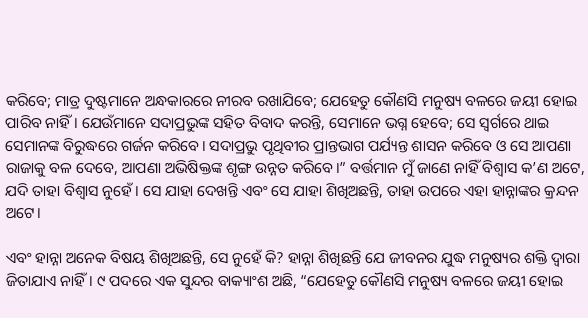କରିବେ; ମାତ୍ର ଦୁଷ୍ଟମାନେ ଅନ୍ଧକାରରେ ନୀରବ ରଖାଯିବେ; ଯେହେତୁ କୌଣସି ମନୁଷ୍ୟ ବଳରେ ଜୟୀ ହୋଇ ପାରିବ ନାହିଁ। ଯେଉଁମାନେ ସଦାପ୍ରଭୁଙ୍କ ସହିତ ବିବାଦ କରନ୍ତି, ସେମାନେ ଭଗ୍ନ ହେବେ; ସେ ସ୍ଵର୍ଗରେ ଥାଇ ସେମାନଙ୍କ ବିରୁଦ୍ଧରେ ଗର୍ଜନ କରିବେ। ସଦାପ୍ରଭୁ ପୃଥିବୀର ପ୍ରାନ୍ତଭାଗ ପର୍ଯ୍ୟନ୍ତ ଶାସନ କରିବେ ଓ ସେ ଆପଣା ରାଜାକୁ ବଳ ଦେବେ, ଆପଣା ଅଭିଷିକ୍ତଙ୍କ ଶୃଙ୍ଗ ଉନ୍ନତ କରିବେ।” ବର୍ତ୍ତମାନ ମୁଁ ଜାଣେ ନାହିଁ ବିଶ୍ଵାସ କ’ଣ ଅଟେ, ଯଦି ତାହା ବିଶ୍ଵାସ ନୁହେଁ। ସେ ଯାହା ଦେଖନ୍ତି ଏବଂ ସେ ଯାହା ଶିଖିଅଛନ୍ତି, ତାହା ଉପରେ ଏହା ହାନ୍ନାଙ୍କର କ୍ରନ୍ଦନ ଅଟେ।

ଏବଂ ହାନ୍ନା ଅନେକ ବିଷୟ ଶିଖିଅଛନ୍ତି, ସେ ନୁହେଁ କି? ହାନ୍ନା ଶିଖିଛନ୍ତି ଯେ ଜୀବନର ଯୁଦ୍ଧ ମନୁଷ୍ୟର ଶକ୍ତି ଦ୍ୱାରା ଜିତାଯାଏ ନାହିଁ। ୯ ପଦରେ ଏକ ସୁନ୍ଦର ବାକ୍ୟାଂଶ ଅଛି, “ଯେହେତୁ କୌଣସି ମନୁଷ୍ୟ ବଳରେ ଜୟୀ ହୋଇ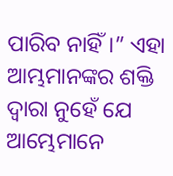ପାରିବ ନାହିଁ।” ଏହା ଆମ୍ଭମାନଙ୍କର ଶକ୍ତି ଦ୍ୱାରା ନୁହେଁ ଯେ ଆମ୍ଭେମାନେ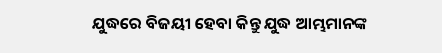ଯୁଦ୍ଧରେ ବିଜୟୀ ହେବା କିନ୍ତୁ ଯୁଦ୍ଧ ଆମ୍ଭମାନଙ୍କ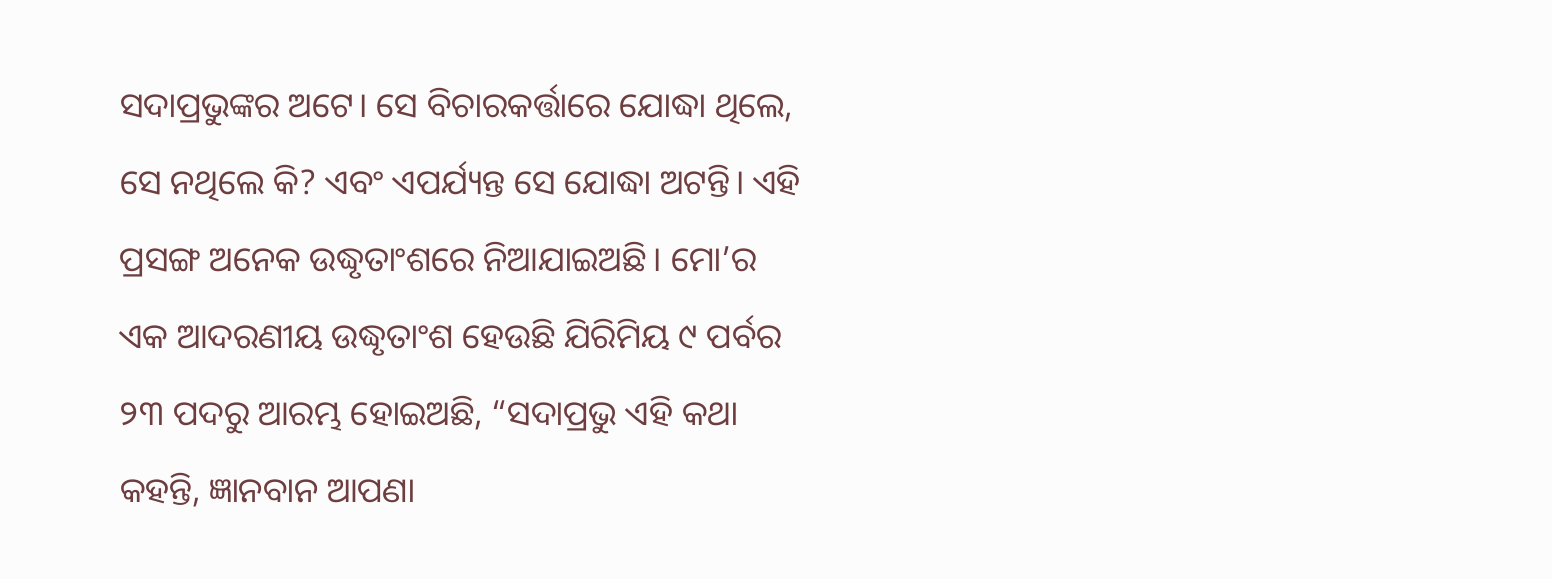ସଦାପ୍ରଭୁଙ୍କର ଅଟେ। ସେ ବିଚାରକର୍ତ୍ତାରେ ଯୋଦ୍ଧା ଥିଲେ, ସେ ନଥିଲେ କି? ଏବଂ ଏପର୍ଯ୍ୟନ୍ତ ସେ ଯୋଦ୍ଧା ଅଟନ୍ତି। ଏହି ପ୍ରସଙ୍ଗ ଅନେକ ଉଦ୍ଧୃତାଂଶରେ ନିଆଯାଇଅଛି। ମୋ’ର ଏକ ଆଦରଣୀୟ ଉଦ୍ଧୃତାଂଶ ହେଉଛି ଯିରିମିୟ ୯ ପର୍ବର ୨୩ ପଦରୁ ଆରମ୍ଭ ହୋଇଅଛି, “ସଦାପ୍ରଭୁ ଏହି କଥା କହନ୍ତି, ଜ୍ଞାନବାନ ଆପଣା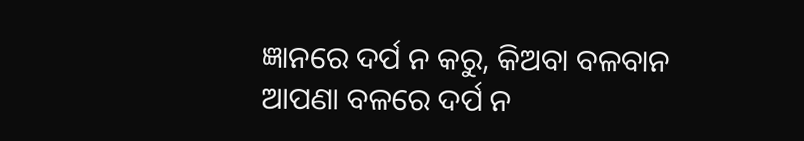ଜ୍ଞାନରେ ଦର୍ପ ନ କରୁ, କିଅବା ବଳବାନ ଆପଣା ବଳରେ ଦର୍ପ ନ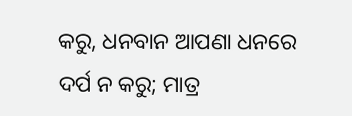କରୁ, ଧନବାନ ଆପଣା ଧନରେ ଦର୍ପ ନ କରୁ; ମାତ୍ର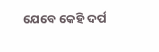ଯେବେ କେହି ଦର୍ପ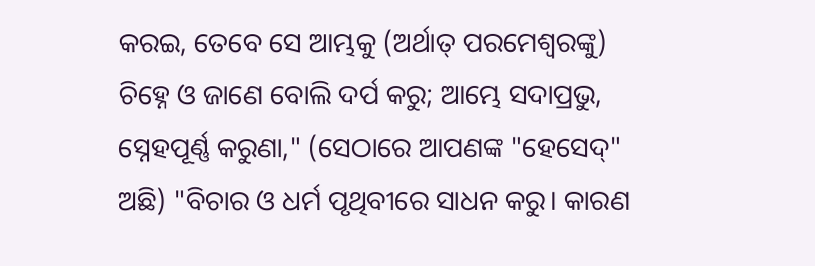କରଇ, ତେବେ ସେ ଆମ୍ଭକୁ (ଅର୍ଥାତ୍ ପରମେଶ୍ଵରଙ୍କୁ) ଚିହ୍ନେ ଓ ଜାଣେ ବୋଲି ଦର୍ପ କରୁ; ଆମ୍ଭେ ସଦାପ୍ରଭୁ, ସ୍ନେହପୂର୍ଣ୍ଣ କରୁଣା," (ସେଠାରେ ଆପଣଙ୍କ "ହେସେଦ୍" ଅଛି) "ବିଚାର ଓ ଧର୍ମ ପୃଥିବୀରେ ସାଧନ କରୁ। କାରଣ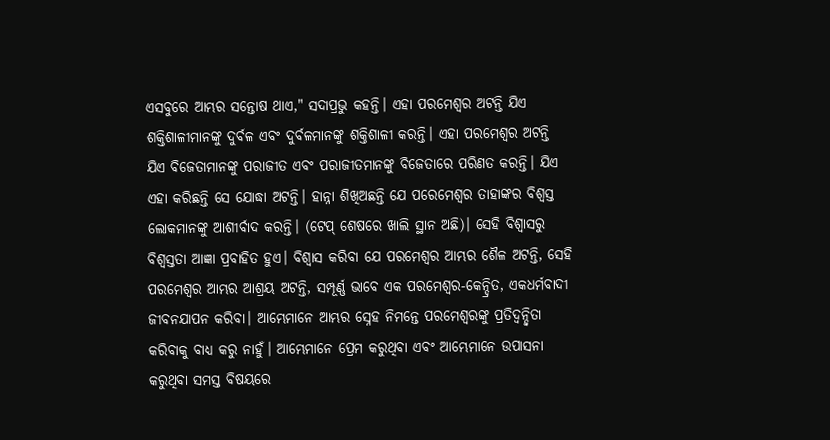ଏସବୁରେ ଆମ୍ଭର ସନ୍ତୋଷ ଥାଏ," ସଦାପ୍ରଭୁ କହନ୍ତି। ଏହା ପରମେଶ୍ଵର ଅଟନ୍ତି ଯିଏ ଶକ୍ତିଶାଳୀମାନଙ୍କୁ ଦୁର୍ବଳ ଏବଂ ଦୁର୍ବଳମାନଙ୍କୁ ଶକ୍ତିଶାଳୀ କରନ୍ତି। ଏହା ପରମେଶ୍ଵର ଅଟନ୍ତି ଯିଏ ବିଜେତାମାନଙ୍କୁ ପରାଜୀତ ଏବଂ ପରାଜୀତମାନଙ୍କୁ ବିଜେତାରେ ପରିଣତ କରନ୍ତି। ଯିଏ ଏହା କରିଛନ୍ତି ସେ ଯୋଦ୍ଧା ଅଟନ୍ତି। ହାନ୍ନା ଶିଖିଅଛନ୍ତି ଯେ ପରେମେଶ୍ଵର ତାହାଙ୍କର ବିଶ୍ୱସ୍ତ ଲୋକମାନଙ୍କୁ ଆଶୀର୍ବାଦ କରନ୍ତି। (ଟେପ୍ ଶେଷରେ ଖାଲି ସ୍ଥାନ ଅଛି)। ସେହି ବିଶ୍ୱାସରୁ ବିଶ୍ୱସ୍ତତା ଆଜ୍ଞା ପ୍ରବାହିତ ହୁଏ। ବିଶ୍ଵାସ କରିବା ଯେ ପରମେଶ୍ଵର ଆମ୍ଭର ଶୈଳ ଅଟନ୍ତି, ସେହି ପରମେଶ୍ଵର ଆମ୍ଭର ଆଶ୍ରୟ ଅଟନ୍ତି, ସମ୍ପୂର୍ଣ୍ଣ ଭାବେ ଏକ ପରମେଶ୍ଵର-କେନ୍ଦ୍ରିତ, ଏକଧର୍ମବାଦୀ ଜୀବନଯାପନ କରିବା। ଆମ୍ଭେମାନେ ଆମ୍ଭର ସ୍ନେହ ନିମନ୍ତେ ପରମେଶ୍ଵରଙ୍କୁ ପ୍ରତିଦ୍ୱନ୍ଦ୍ୱିତା କରିବାକୁ ବାଧ୍ୟ କରୁ ନାହୁଁ। ଆମ୍ଭେମାନେ ପ୍ରେମ କରୁଥିବା ଏବଂ ଆମ୍ଭେମାନେ ଉପାସନା କରୁଥିବା ସମସ୍ତ ବିଷୟରେ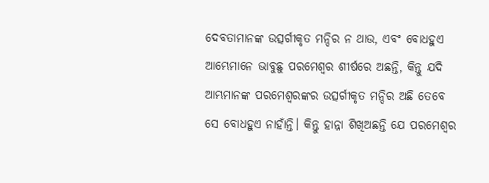ଦେବତାମାନଙ୍କ ଉତ୍ସର୍ଗୀକୃତ ମନ୍ଦିର ନ ଥାଉ, ଏବଂ ବୋଧହୁଏ ଆମ୍ଭେମାନେ ଭାବୁଛୁ ପରମେଶ୍ଵର ଶୀର୍ଷରେ ଅଛନ୍ତି, କିନ୍ତୁ ଯଦି ଆମ୍ଭମାନଙ୍କ ପରମେଶ୍ୱରଙ୍କର ଉତ୍ସର୍ଗୀକୃତ ମନ୍ଦିର ଅଛି ତେବେ ସେ ବୋଧହୁଏ ନାହାଁନ୍ତି। କିନ୍ତୁ ହାନ୍ନା ଶିଖିଅଛନ୍ତି ଯେ ପରମେଶ୍ଵର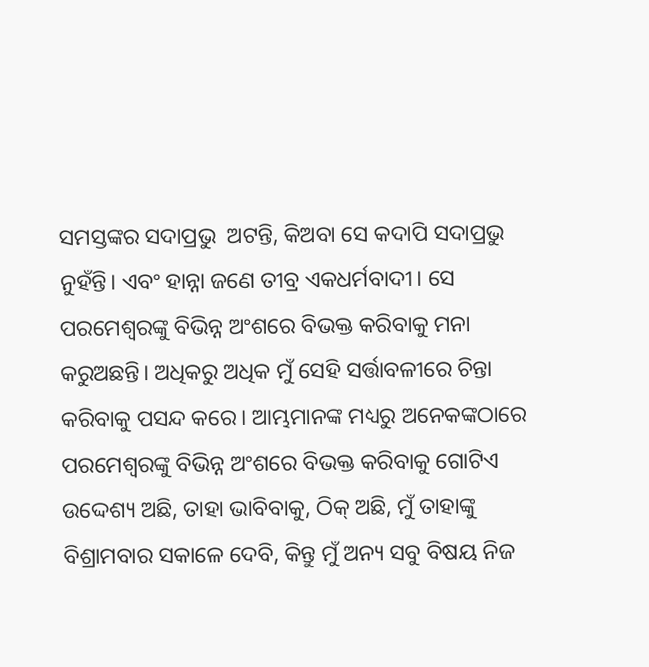ସମସ୍ତଙ୍କର ସଦାପ୍ରଭୁ  ଅଟନ୍ତି, କିଅବା ସେ କଦାପି ସଦାପ୍ରଭୁ ନୁହଁନ୍ତି। ଏବଂ ହାନ୍ନା ଜଣେ ତୀବ୍ର ଏକଧର୍ମବାଦୀ। ସେ ପରମେଶ୍ଵରଙ୍କୁ ବିଭିନ୍ନ ଅଂଶରେ ବିଭକ୍ତ କରିବାକୁ ମନା କରୁଅଛନ୍ତି। ଅଧିକରୁ ଅଧିକ ମୁଁ ସେହି ସର୍ତ୍ତାବଳୀରେ ଚିନ୍ତା କରିବାକୁ ପସନ୍ଦ କରେ। ଆମ୍ଭମାନଙ୍କ ମଧ୍ୟରୁ ଅନେକଙ୍କଠାରେ ପରମେଶ୍ଵରଙ୍କୁ ବିଭିନ୍ନ ଅଂଶରେ ବିଭକ୍ତ କରିବାକୁ ଗୋଟିଏ ଉଦ୍ଦେଶ୍ୟ ଅଛି, ତାହା ଭାବିବାକୁ, ଠିକ୍ ଅଛି, ମୁଁ ତାହାଙ୍କୁ ବିଶ୍ରାମବାର ସକାଳେ ଦେବି, କିନ୍ତୁ ମୁଁ ଅନ୍ୟ ସବୁ ବିଷୟ ନିଜ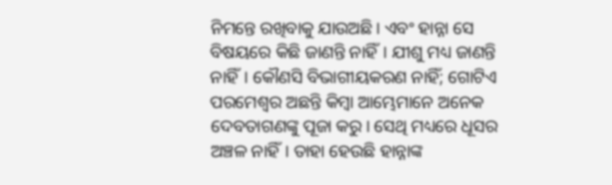ନିମନ୍ତେ ରଖିବାକୁ ଯାଉଅଛି। ଏବଂ ହାନ୍ନା ସେ ବିଷୟରେ କିଛି ଜାଣନ୍ତି ନାହିଁ। ଯୀଶୁ ମଧ୍ୟ ଜାଣନ୍ତି ନାହିଁ। କୌଣସି ବିଭାଗୀୟକରଣ ନାହିଁ; ଗୋଟିଏ ପରମେଶ୍ଵର ଅଛନ୍ତି କିମ୍ବା ଆମ୍ଭେମାନେ ଅନେକ ଦେବତାଗଣଙ୍କୁ ପୂଜା କରୁ। ସେଥି ମଧ୍ୟରେ ଧୂସର ଅଞ୍ଚଳ ନାହିଁ। ତାହା ହେଉଛି ହାନ୍ନାଙ୍କ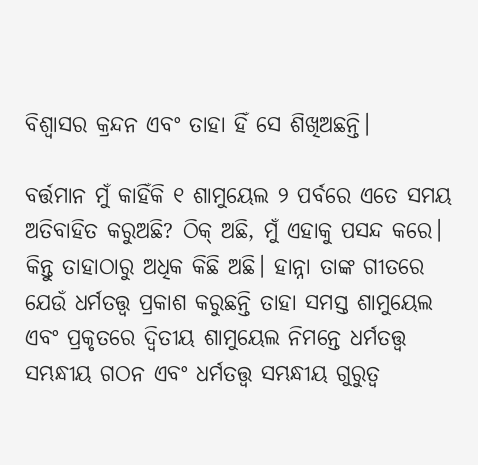ବିଶ୍ୱାସର କ୍ରନ୍ଦନ ଏବଂ ତାହା ହିଁ ସେ ଶିଖିଅଛନ୍ତି।

ବର୍ତ୍ତମାନ ମୁଁ କାହିଁକି ୧ ଶାମୁୟେଲ ୨ ପର୍ବରେ ଏତେ ସମୟ ଅତିବାହିତ କରୁଅଛି? ଠିକ୍ ଅଛି, ମୁଁ ଏହାକୁ ପସନ୍ଦ କରେ। କିନ୍ତୁ ତାହାଠାରୁ ଅଧିକ କିଛି ଅଛି। ହାନ୍ନା ତାଙ୍କ ଗୀତରେ ଯେଉଁ ଧର୍ମତତ୍ତ୍ଵ ପ୍ରକାଶ କରୁଛନ୍ତି ତାହା ସମସ୍ତ ଶାମୁୟେଲ ଏବଂ ପ୍ରକୃତରେ ଦ୍ୱିତୀୟ ଶାମୁୟେଲ ନିମନ୍ତେ ଧର୍ମତତ୍ତ୍ୱ ସମ୍ଭନ୍ଧୀୟ ଗଠନ ଏବଂ ଧର୍ମତତ୍ତ୍ୱ ସମ୍ଭନ୍ଧୀୟ ଗୁରୁତ୍ୱ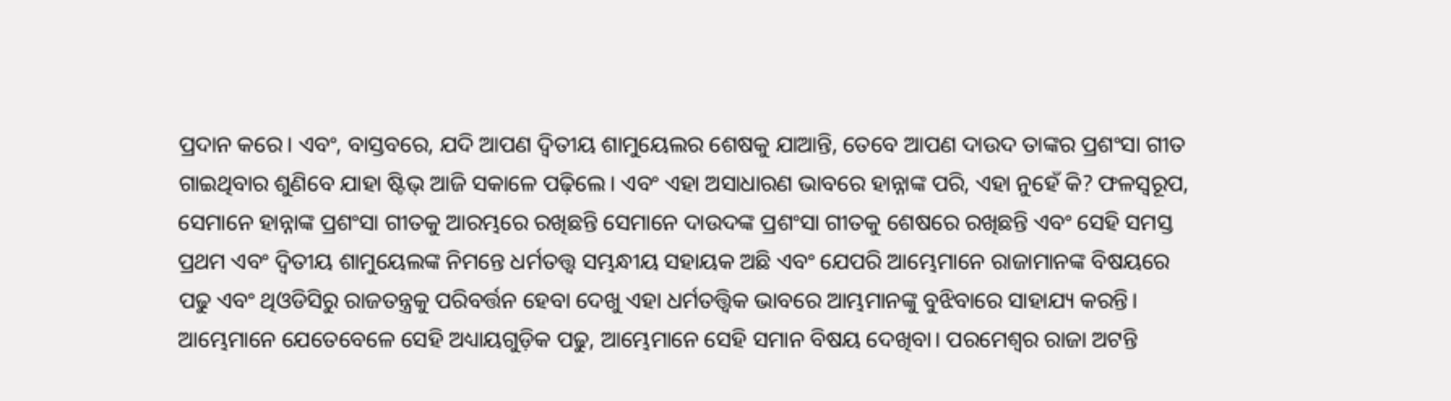ପ୍ରଦାନ କରେ। ଏବଂ, ବାସ୍ତବରେ, ଯଦି ଆପଣ ଦ୍ୱିତୀୟ ଶାମୁୟେଲର ଶେଷକୁ ଯାଆନ୍ତି, ତେବେ ଆପଣ ଦାଉଦ ତାଙ୍କର ପ୍ରଶଂସା ଗୀତ ଗାଇଥିବାର ଶୁଣିବେ ଯାହା ଷ୍ଟିଭ୍ ଆଜି ସକାଳେ ପଢ଼ିଲେ। ଏବଂ ଏହା ଅସାଧାରଣ ଭାବରେ ହାନ୍ନାଙ୍କ ପରି, ଏହା ନୁହେଁ କି? ଫଳସ୍ୱରୂପ, ସେମାନେ ହାନ୍ନାଙ୍କ ପ୍ରଶଂସା ଗୀତକୁ ଆରମ୍ଭରେ ରଖିଛନ୍ତି ସେମାନେ ଦାଉଦଙ୍କ ପ୍ରଶଂସା ଗୀତକୁ ଶେଷରେ ରଖିଛନ୍ତି ଏବଂ ସେହି ସମସ୍ତ ପ୍ରଥମ ଏବଂ ଦ୍ଵିତୀୟ ଶାମୁୟେଲଙ୍କ ନିମନ୍ତେ ଧର୍ମତତ୍ତ୍ୱ ସମ୍ଭନ୍ଧୀୟ ସହାୟକ ଅଛି ଏବଂ ଯେପରି ଆମ୍ଭେମାନେ ରାଜାମାନଙ୍କ ବିଷୟରେ ପଢୁ ଏବଂ ଥିଓଡିସିରୁ ରାଜତନ୍ତ୍ରକୁ ପରିବର୍ତ୍ତନ ହେବା ଦେଖୁ ଏହା ଧର୍ମତତ୍ତ୍ୱିକ ଭାବରେ ଆମ୍ଭମାନଙ୍କୁ ବୁଝିବାରେ ସାହାଯ୍ୟ କରନ୍ତି। ଆମ୍ଭେମାନେ ଯେତେବେଳେ ସେହି ଅଧ୍ୟାୟଗୁଡ଼ିକ ପଢୁ, ଆମ୍ଭେମାନେ ସେହି ସମାନ ବିଷୟ ଦେଖିବା। ପରମେଶ୍ଵର ରାଜା ଅଟନ୍ତି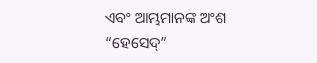ଏବଂ ଆମ୍ଭମାନଙ୍କ ଅଂଶ “ହେସେଦ୍”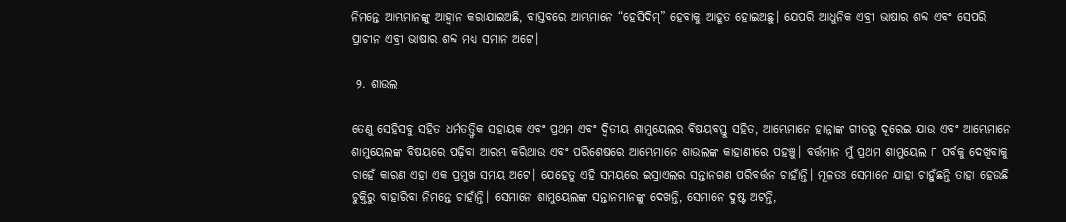ନିମନ୍ତେ ଆମ୍ଭମାନଙ୍କୁ ଆହ୍ବାନ କରାଯାଇଅଛି, ବାସ୍ତବରେ ଆମ୍ଭମାନେ “ହେସିଦିମ୍” ହେବାକୁ ଆହୂତ ହୋଇଅଛୁ। ଯେପରି ଆଧୁନିକ ଏବ୍ରୀ ଭାଷାର ଶବ୍ଦ ଏବଂ ସେପରି ପ୍ରାଚୀନ ଏବ୍ରୀ ଭାଷାର ଶବ୍ଦ ମଧ୍ୟ ସମାନ ଅଟେ।

 ୨. ଶାଉଲ

ତେଣୁ ସେହିସବୁ ସହିତ ଧର୍ମତତ୍ତ୍ୱିକ ସହାୟକ ଏବଂ ପ୍ରଥମ ଏବଂ ଦ୍ଵିତୀୟ ଶାମୁୟେଲର ବିଷୟବସ୍ତୁ ସହିତ, ଆମ୍ଭେମାନେ ହାନ୍ନାଙ୍କ ଗୀତରୁ ଦୂରେଇ ଯାଉ ଏବଂ ଆମ୍ଭେମାନେ ଶାମୁୟେଲଙ୍କ ବିଷୟରେ ପଢ଼ିବା ଆରମ୍ଭ କରିଥାଉ ଏବଂ ପରିଶେଷରେ ଆମ୍ଭେମାନେ ଶାଉଲଙ୍କ କାହାଣୀରେ ପହଞ୍ଚୁ। ବର୍ତ୍ତମାନ ମୁଁ ପ୍ରଥମ ଶାମୁୟେଲ ୮ ପର୍ବକୁ ଦେଖିବାକୁ ଚାହେଁ କାରଣ ଏହା ଏକ ପ୍ରମୁଖ ସମୟ ଅଟେ। ଯେହେତୁ ଏହି ସମୟରେ ଇସ୍ରାଏଲର ସନ୍ତାନଗଣ ପରିବର୍ତ୍ତନ ଚାହାଁନ୍ତି। ମୂଳତଃ ସେମାନେ ଯାହା ଚାହୁଁଛନ୍ତି ତାହା ହେଉଛି ଚୁକ୍ତିରୁ ବାହାରିବା ନିମନ୍ତେ ଚାହାଁନ୍ତି। ସେମାନେ ଶାମୁୟେଲଙ୍କ ସନ୍ତାନମାନଙ୍କୁ ଦେଖନ୍ତି, ସେମାନେ ଦୁଷ୍ଟ ଅଟନ୍ତି,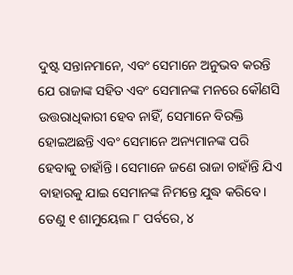ଦୁଷ୍ଟ ସନ୍ତାନମାନେ, ଏବଂ ସେମାନେ ଅନୁଭବ କରନ୍ତି ଯେ ରାଜାଙ୍କ ସହିତ ଏବଂ ସେମାନଙ୍କ ମନରେ କୌଣସି ଉତ୍ତରାଧିକାରୀ ହେବ ନାହିଁ, ସେମାନେ ବିରକ୍ତି ହୋଇଅଛନ୍ତି ଏବଂ ସେମାନେ ଅନ୍ୟମାନଙ୍କ ପରି ହେବାକୁ ଚାହାଁନ୍ତି। ସେମାନେ ଜଣେ ରାଜା ଚାହାଁନ୍ତି ଯିଏ ବାହାରକୁ ଯାଇ ସେମାନଙ୍କ ନିମନ୍ତେ ଯୁଦ୍ଧ କରିବେ। ତେଣୁ ୧ ଶାମୁୟେଲ ୮ ପର୍ବରେ, ୪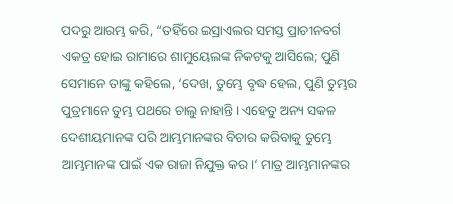ପଦରୁ ଆରମ୍ଭ କରି, “ତହିଁରେ ଇସ୍ରାଏଲର ସମସ୍ତ ପ୍ରାଚୀନବର୍ଗ ଏକତ୍ର ହୋଇ ରାମାରେ ଶାମୁୟେଲଙ୍କ ନିକଟକୁ ଆସିଲେ; ପୁଣି ସେମାନେ ତାଙ୍କୁ କହିଲେ, ‘ଦେଖ, ତୁମ୍ଭେ ବୃଦ୍ଧ ହେଲ, ପୁଣି ତୁମ୍ଭର ପୁତ୍ରମାନେ ତୁମ୍ଭ ପଥରେ ଚାଲୁ ନାହାନ୍ତି। ଏହେତୁ ଅନ୍ୟ ସକଳ ଦେଶୀୟମାନଙ୍କ ପରି ଆମ୍ଭମାନଙ୍କର ବିଚାର କରିବାକୁ ତୁମ୍ଭେ ଆମ୍ଭମାନଙ୍କ ପାଇଁ ଏକ ରାଜା ନିଯୁକ୍ତ କର।‘ ମାତ୍ର ଆମ୍ଭମାନଙ୍କର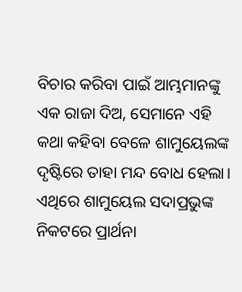ବିଚାର କରିବା ପାଇଁ ଆମ୍ଭମାନଙ୍କୁ ଏକ ରାଜା ଦିଅ, ସେମାନେ ଏହି କଥା କହିବା ବେଳେ ଶାମୁୟେଲଙ୍କ ଦୃଷ୍ଟିରେ ତାହା ମନ୍ଦ ବୋଧ ହେଲା। ଏଥିରେ ଶାମୁୟେଲ ସଦାପ୍ରଭୁଙ୍କ ନିକଟରେ ପ୍ରାର୍ଥନା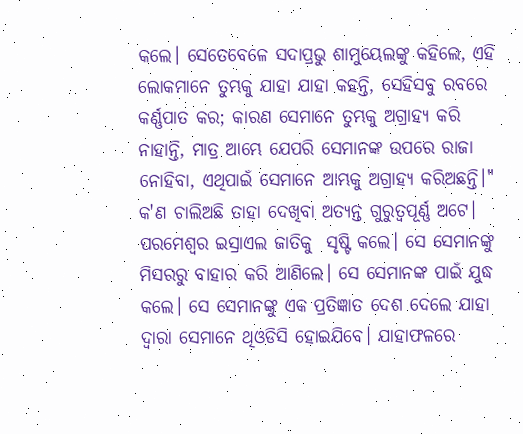କଲେ। ସେତେବେଳେ ସଦାପ୍ରଭୁ ଶାମୁୟେଲଙ୍କୁ କହିଲେ, ଏହି ଲୋକମାନେ ତୁମ୍ଭକୁ ଯାହା ଯାହା କହନ୍ତି, ସେହିସବୁ ରବରେ କର୍ଣ୍ଣପାତ କର; କାରଣ ସେମାନେ ତୁମ୍ଭକୁ ଅଗ୍ରାହ୍ୟ କରି ନାହାନ୍ତି, ମାତ୍ର ଆମ୍ଭେ ଯେପରି ସେମାନଙ୍କ ଉପରେ ରାଜା ନୋହିବା, ଏଥିପାଇଁ ସେମାନେ ଆମ୍ଭକୁ ଅଗ୍ରାହ୍ୟ କରିଅଛନ୍ତି।" କ'ଣ ଚାଲିଅଛି ତାହା ଦେଖିବା ଅତ୍ୟନ୍ତ ଗୁରୁତ୍ୱପୂର୍ଣ୍ଣ ଅଟେ। ପରମେଶ୍ୱର ଇସ୍ରାଏଲ ଜାତିକୁ  ସୃଷ୍ଟି କଲେ। ସେ ସେମାନଙ୍କୁ ମିସରରୁ ବାହାର କରି ଆଣିଲେ। ସେ ସେମାନଙ୍କ ପାଇଁ ଯୁଦ୍ଧ କଲେ। ସେ ସେମାନଙ୍କୁ ଏକ ପ୍ରତିଜ୍ଞାତ ଦେଶ ଦେଲେ ଯାହା ଦ୍ଵାରା ସେମାନେ ଥିଓଡିସି ହୋଇଯିବେ। ଯାହାଫଳରେ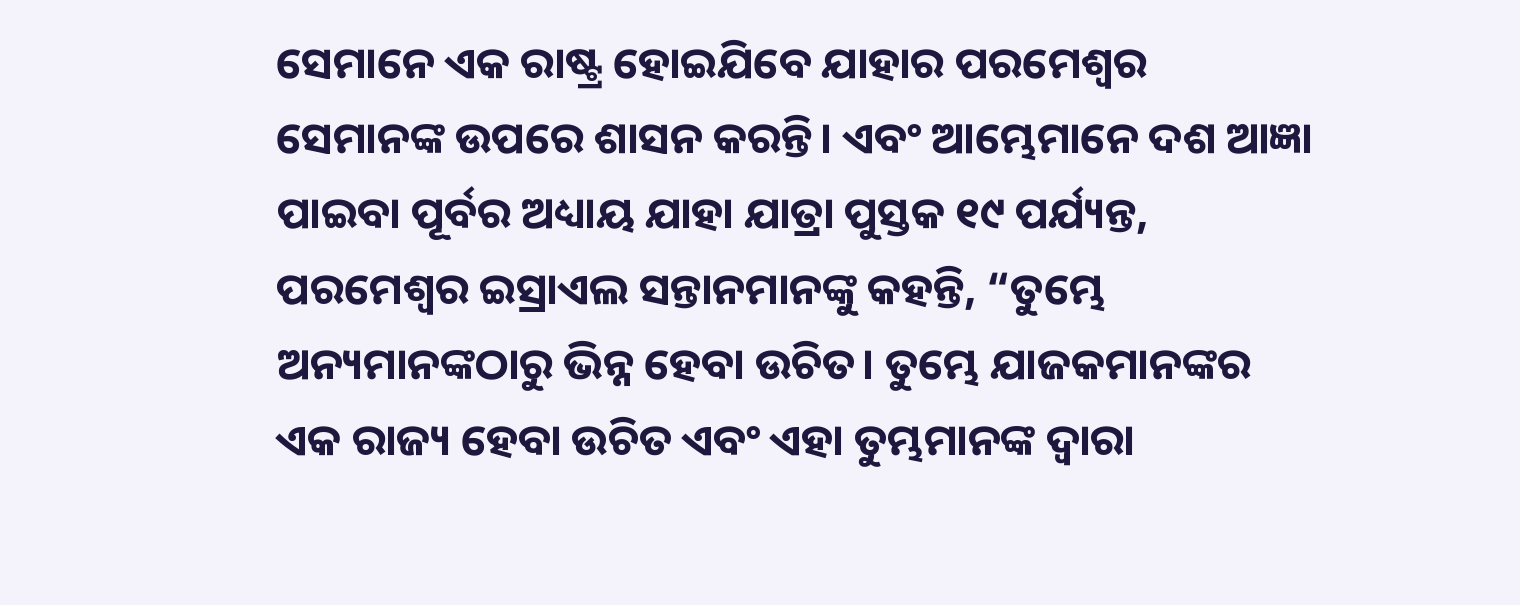ସେମାନେ ଏକ ରାଷ୍ଟ୍ର ହୋଇଯିବେ ଯାହାର ପରମେଶ୍ଵର ସେମାନଙ୍କ ଉପରେ ଶାସନ କରନ୍ତି। ଏବଂ ଆମ୍ଭେମାନେ ଦଶ ଆଜ୍ଞା ପାଇବା ପୂର୍ବର ଅଧ୍ୟାୟ ଯାହା ଯାତ୍ରା ପୁସ୍ତକ ୧୯ ପର୍ଯ୍ୟନ୍ତ, ପରମେଶ୍ଵର ଇସ୍ରାଏଲ ସନ୍ତାନମାନଙ୍କୁ କହନ୍ତି, “ତୁମ୍ଭେ ଅନ୍ୟମାନଙ୍କଠାରୁ ଭିନ୍ନ ହେବା ଉଚିତ। ତୁମ୍ଭେ ଯାଜକମାନଙ୍କର ଏକ ରାଜ୍ୟ ହେବା ଉଚିତ ଏବଂ ଏହା ତୁମ୍ଭମାନଙ୍କ ଦ୍ଵାରା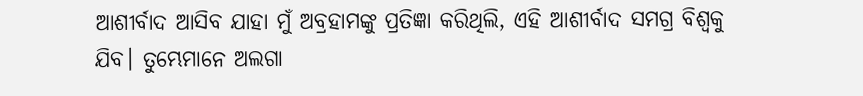ଆଶୀର୍ବାଦ ଆସିବ ଯାହା ମୁଁ ଅବ୍ରହାମଙ୍କୁ ପ୍ରତିଜ୍ଞା କରିଥିଲି, ଏହି ଆଶୀର୍ବାଦ ସମଗ୍ର ବିଶ୍ୱକୁ ଯିବ। ତୁମ୍ଭେମାନେ ଅଲଗା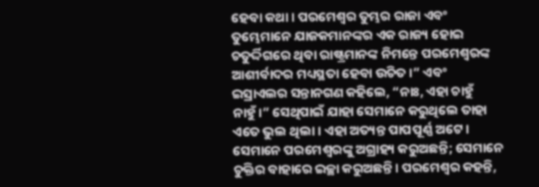ହେବା କଥା। ପରମେଶ୍ୱର ତୁମ୍ଭର ରାଜା ଏବଂ ତୁମ୍ଭେମାନେ ଯାଜକମାନଙ୍କର ଏକ ରାଜ୍ୟ ହୋଇ ଚତୁର୍ଦ୍ଦିଗରେ ଥିବା ରାଷ୍ଟ୍ରମାନଙ୍କ ନିମନ୍ତେ ପରମେଶ୍ୱରଙ୍କ ଆଶୀର୍ବାଦର ମଧ୍ୟସ୍ଥତା ହେବା ଉଚିତ।” ଏବଂ ଇସ୍ରାଏଲର ସନ୍ତାନଗଣ କହିଲେ, “ନାଃ, ଏହା ଚାହୁଁ ନାହୁଁ।” ସେଥିପାଇଁ ଯାହା ସେମାନେ କରୁଥିଲେ ତାହା ଏତେ ଭୁଲ ଥିଲା। ଏହା ଅତ୍ୟନ୍ତ ପାପପୂର୍ଣ୍ଣ ଅଟେ। ସେମାନେ ପରମେଶ୍ଵରଙ୍କୁ ଅଗ୍ରାହ୍ୟ କରୁଅଛନ୍ତି; ସେମାନେ ଚୁକ୍ତିର ବାହାରେ ଇଚ୍ଛା କରୁଅଛନ୍ତି। ପରମେଶ୍ଵର କହନ୍ତି,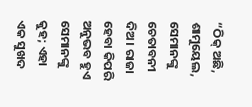“ଠିକ୍ ଅଛି, ଶାମୁୟେଲ, ସେମାନଙ୍କୁ ଚେତାବନୀ ଦିଅ। ରାଜା ହେବା କିପରି ଅନୁଭବ ହୁଏ ସେମାନଙ୍କୁ କୁହ; ଏହା ଏକ ସୁଖଦ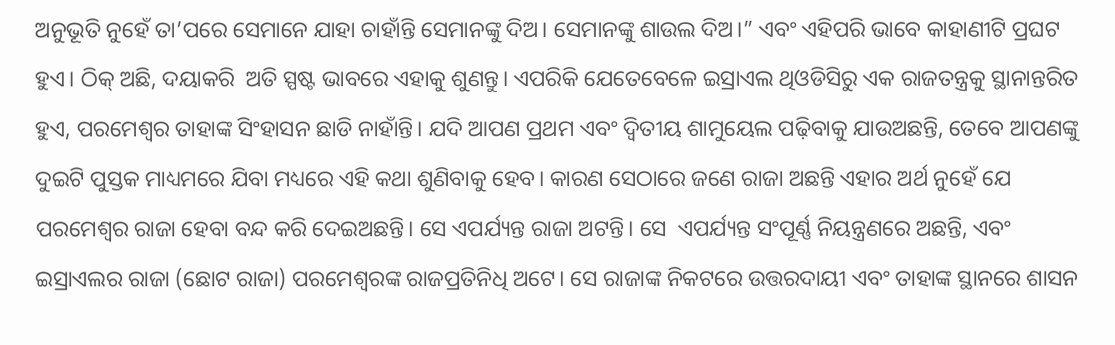ଅନୁଭୂତି ନୁହେଁ ତା’ପରେ ସେମାନେ ଯାହା ଚାହାଁନ୍ତି ସେମାନଙ୍କୁ ଦିଅ। ସେମାନଙ୍କୁ ଶାଉଲ ଦିଅ।” ଏବଂ ଏହିପରି ଭାବେ କାହାଣୀଟି ପ୍ରଘଟ ହୁଏ। ଠିକ୍ ଅଛି, ଦୟାକରି  ଅତି ସ୍ପଷ୍ଟ ଭାବରେ ଏହାକୁ ଶୁଣନ୍ତୁ। ଏପରିକି ଯେତେବେଳେ ଇସ୍ରାଏଲ ଥିଓଡିସିରୁ ଏକ ରାଜତନ୍ତ୍ରକୁ ସ୍ଥାନାନ୍ତରିତ ହୁଏ, ପରମେଶ୍ଵର ତାହାଙ୍କ ସିଂହାସନ ଛାଡି ନାହାଁନ୍ତି। ଯଦି ଆପଣ ପ୍ରଥମ ଏବଂ ଦ୍ଵିତୀୟ ଶାମୁୟେଲ ପଢ଼ିବାକୁ ଯାଉଅଛନ୍ତି, ତେବେ ଆପଣଙ୍କୁ ଦୁଇଟି ପୁସ୍ତକ ମାଧ୍ୟମରେ ଯିବା ମଧ୍ୟରେ ଏହି କଥା ଶୁଣିବାକୁ ହେବ। କାରଣ ସେଠାରେ ଜଣେ ରାଜା ଅଛନ୍ତି ଏହାର ଅର୍ଥ ନୁହେଁ ଯେ ପରମେଶ୍ଵର ରାଜା ହେବା ବନ୍ଦ କରି ଦେଇଅଛନ୍ତି। ସେ ଏପର୍ଯ୍ୟନ୍ତ ରାଜା ଅଟନ୍ତି। ସେ  ଏପର୍ଯ୍ୟନ୍ତ ସଂପୂର୍ଣ୍ଣ ନିୟନ୍ତ୍ରଣରେ ଅଛନ୍ତି, ଏବଂ ଇସ୍ରାଏଲର ରାଜା (ଛୋଟ ରାଜା) ପରମେଶ୍ଵରଙ୍କ ରାଜପ୍ରତିନିଧି ଅଟେ। ସେ ରାଜାଙ୍କ ନିକଟରେ ଉତ୍ତରଦାୟୀ ଏବଂ ତାହାଙ୍କ ସ୍ଥାନରେ ଶାସନ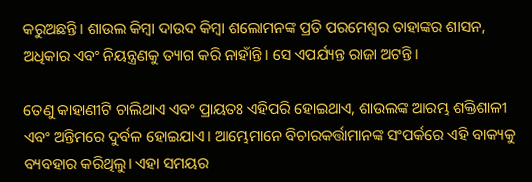କରୁଅଛନ୍ତି। ଶାଉଲ କିମ୍ବା ଦାଉଦ କିମ୍ବା ଶଲୋମନଙ୍କ ପ୍ରତି ପରମେଶ୍ୱର ତାହାଙ୍କର ଶାସନ, ଅଧିକାର ଏବଂ ନିୟନ୍ତ୍ରଣକୁ ତ୍ୟାଗ କରି ନାହାଁନ୍ତି। ସେ ଏପର୍ଯ୍ୟନ୍ତ ରାଜା ଅଟନ୍ତି।

ତେଣୁ କାହାଣୀଟି ଚାଲିଥାଏ ଏବଂ ପ୍ରାୟତଃ ଏହିପରି ହୋଇଥାଏ, ଶାଉଲଙ୍କ ଆରମ୍ଭ ଶକ୍ତିଶାଳୀ ଏବଂ ଅନ୍ତିମରେ ଦୁର୍ବଳ ହୋଇଯାଏ। ଆମ୍ଭେମାନେ ବିଚାରକର୍ତ୍ତାମାନଙ୍କ ସଂପର୍କରେ ଏହି ବାକ୍ୟକୁ ବ୍ୟବହାର କରିଥିଲୁ। ଏହା ସମୟର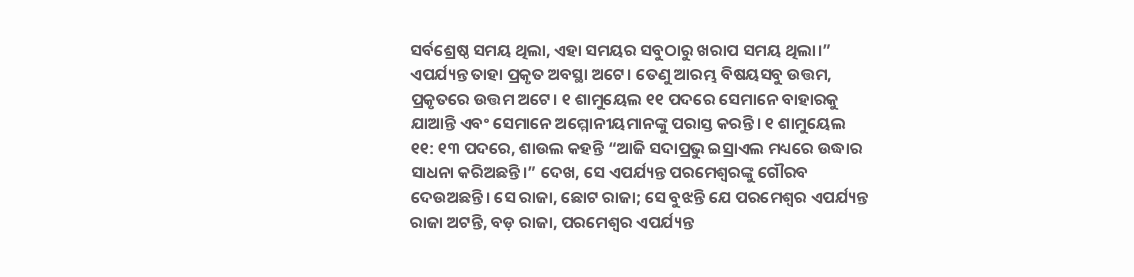ସର୍ବଶ୍ରେଷ୍ଠ ସମୟ ଥିଲା, ଏହା ସମୟର ସବୁଠାରୁ ଖରାପ ସମୟ ଥିଲା।” ଏପର୍ଯ୍ୟନ୍ତ ତାହା ପ୍ରକୃତ ଅବସ୍ଥା ଅଟେ। ତେଣୁ ଆରମ୍ଭ ବିଷୟସବୁ ଉତ୍ତମ, ପ୍ରକୃତରେ ଉତ୍ତମ ଅଟେ। ୧ ଶାମୁୟେଲ ୧୧ ପଦରେ ସେମାନେ ବାହାରକୁ ଯାଆନ୍ତି ଏବଂ ସେମାନେ ଅମ୍ମୋନୀୟମାନଙ୍କୁ ପରାସ୍ତ କରନ୍ତି। ୧ ଶାମୁୟେଲ ୧୧: ୧୩ ପଦରେ, ଶାଉଲ କହନ୍ତି “ଆଜି ସଦାପ୍ରଭୁ ଇସ୍ରାଏଲ ମଧ୍ୟରେ ଉଦ୍ଧାର ସାଧନା କରିଅଛନ୍ତି।” ଦେଖ, ସେ ଏପର୍ଯ୍ୟନ୍ତ ପରମେଶ୍ଵରଙ୍କୁ ଗୌରବ ଦେଉଅଛନ୍ତି। ସେ ରାଜା, ଛୋଟ ରାଜା; ସେ ବୁଝନ୍ତି ଯେ ପରମେଶ୍ଵର ଏପର୍ଯ୍ୟନ୍ତ ରାଜା ଅଟନ୍ତି, ବଡ଼ ରାଜା, ପରମେଶ୍ଵର ଏପର୍ଯ୍ୟନ୍ତ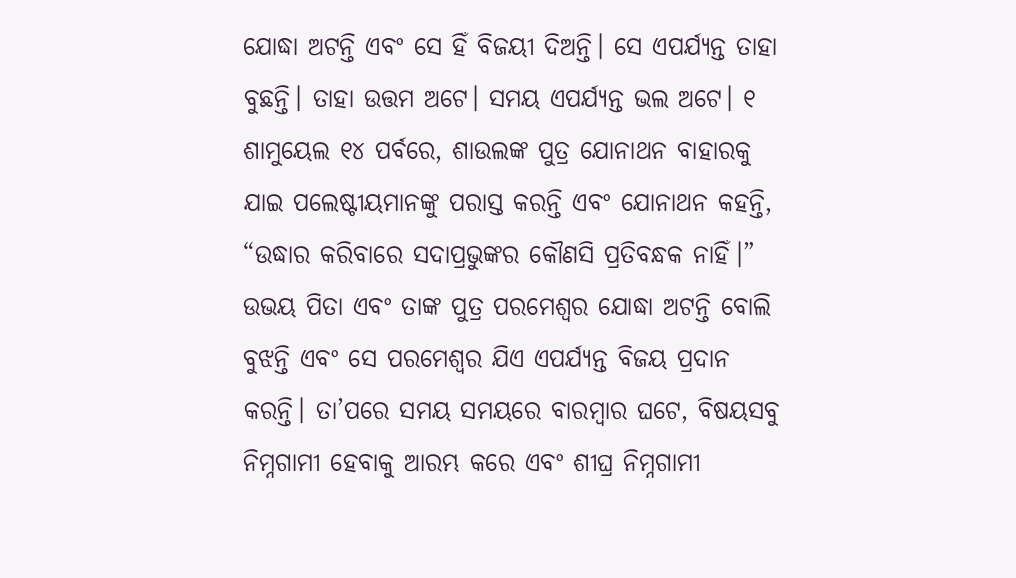ଯୋଦ୍ଧା ଅଟନ୍ତି ଏବଂ ସେ ହିଁ ବିଜୟୀ ଦିଅନ୍ତି। ସେ ଏପର୍ଯ୍ୟନ୍ତ ତାହା ବୁଛନ୍ତି। ତାହା ଉତ୍ତମ ଅଟେ। ସମୟ ଏପର୍ଯ୍ୟନ୍ତ ଭଲ ଅଟେ। ୧ ଶାମୁୟେଲ ୧୪ ପର୍ବରେ, ଶାଉଲଙ୍କ ପୁତ୍ର ଯୋନାଥନ ବାହାରକୁ ଯାଇ ପଲେଷ୍ଟୀୟମାନଙ୍କୁ ପରାସ୍ତ କରନ୍ତି ଏବଂ ଯୋନାଥନ କହନ୍ତି, “ଉଦ୍ଧାର କରିବାରେ ସଦାପ୍ରଭୁଙ୍କର କୌଣସି ପ୍ରତିବନ୍ଧକ ନାହିଁ।” ଉଭୟ ପିତା ଏବଂ ତାଙ୍କ ପୁତ୍ର ପରମେଶ୍ଵର ଯୋଦ୍ଧା ଅଟନ୍ତି ବୋଲି ବୁଝନ୍ତି ଏବଂ ସେ ପରମେଶ୍ଵର ଯିଏ ଏପର୍ଯ୍ୟନ୍ତ ବିଜୟ ପ୍ରଦାନ କରନ୍ତି। ତା’ପରେ ସମୟ ସମୟରେ ବାରମ୍ବାର ଘଟେ, ବିଷୟସବୁ ନିମ୍ନଗାମୀ ହେବାକୁ ଆରମ୍ଭ କରେ ଏବଂ ଶୀଘ୍ର ନିମ୍ନଗାମୀ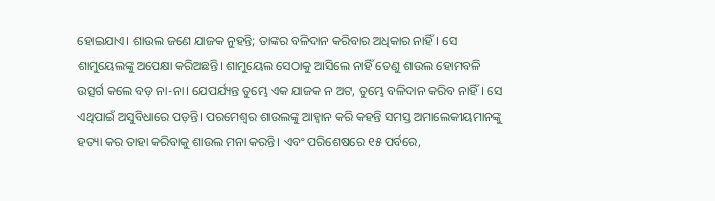ହୋଇଯାଏ। ଶାଉଲ ଜଣେ ଯାଜକ ନୁହନ୍ତି; ତାଙ୍କର ବଳିଦାନ କରିବାର ଅଧିକାର ନାହିଁ। ସେ ଶାମୁୟେଲଙ୍କୁ ଅପେକ୍ଷା କରିଅଛନ୍ତି। ଶାମୁୟେଲ ସେଠାକୁ ଆସିଲେ ନାହିଁ ତେଣୁ ଶାଉଲ ହୋମବଳି ଉତ୍ସର୍ଗ କଲେ ବଡ଼ ନା-ନା। ଯେପର୍ଯ୍ୟନ୍ତ ତୁମ୍ଭେ ଏକ ଯାଜକ ନ ଅଟ, ତୁମ୍ଭେ ବଳିଦାନ କରିବ ନାହିଁ। ସେ ଏଥିପାଇଁ ଅସୁବିଧାରେ ପଡ଼ନ୍ତି। ପରମେଶ୍ଵର ଶାଉଲଙ୍କୁ ଆହ୍ବାନ କରି କହନ୍ତି ସମସ୍ତ ଅମାଲେକୀୟମାନଙ୍କୁ ହତ୍ୟା କର ତାହା କରିବାକୁ ଶାଉଲ ମନା କରନ୍ତି। ଏବଂ ପରିଶେଷରେ ୧୫ ପର୍ବରେ,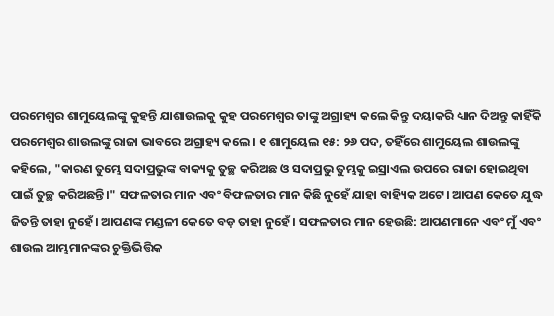ପରମେଶ୍ଵର ଶାମୁୟେଲଙ୍କୁ କୁହନ୍ତି ଯାଶାଉଲକୁ କୁହ ପରମେଶ୍ଵର ତାଙ୍କୁ ଅଗ୍ରାହ୍ୟ କଲେ କିନ୍ତୁ ଦୟାକରି ଧ୍ୟାନ ଦିଅନ୍ତୁ କାହିଁକି ପରମେଶ୍ଵର ଶାଉଲଙ୍କୁ ରାଜା ଭାବରେ ଅଗ୍ରାହ୍ୟ କଲେ। ୧ ଶାମୁୟେଲ ୧୫: ୨୬ ପଦ, ତହିଁରେ ଶାମୁୟେଲ ଶାଉଲଙ୍କୁ କହିଲେ, "କାରଣ ତୁମ୍ଭେ ସଦାପ୍ରଭୁଙ୍କ ବାକ୍ୟକୁ ତୁଚ୍ଛ କରିଅଛ ଓ ସଦାପ୍ରଭୁ ତୁମ୍ଭକୁ ଇସ୍ରାଏଲ ଉପରେ ରାଜା ହୋଇଥିବା ପାଇଁ ତୁଚ୍ଛ କରିଅଛନ୍ତି।" ସଫଳତାର ମାନ ଏବଂ ବିଫଳତାର ମାନ କିଛି ନୁହେଁ ଯାହା ବାହ୍ୟିକ ଅଟେ। ଆପଣ କେତେ ଯୁଦ୍ଧ ଜିତନ୍ତି ତାହା ନୁହେଁ। ଆପଣଙ୍କ ମଣ୍ଡଳୀ କେତେ ବଡ଼ ତାହା ନୁହେଁ। ସଫଳତାର ମାନ ହେଉଛି: ଆପଣମାନେ ଏବଂ ମୁଁ ଏବଂ ଶାଉଲ ଆମ୍ଭମାନଙ୍କର ଚୁକ୍ତିଭିତ୍ତିକ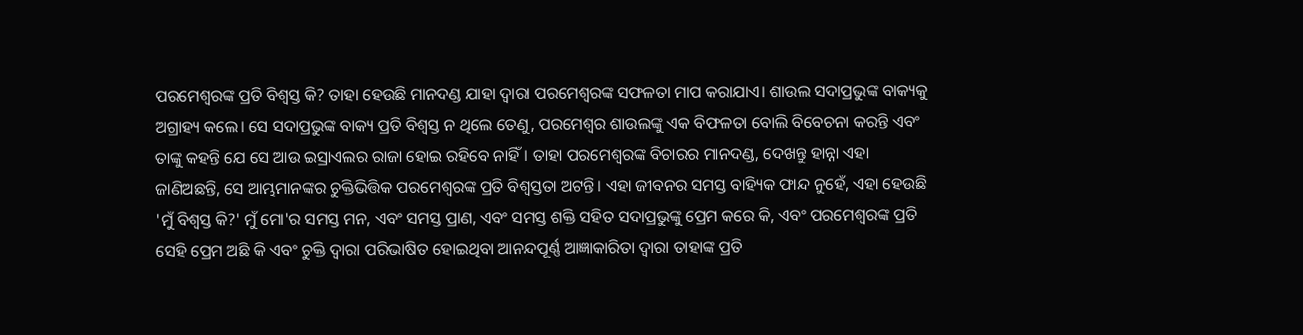ପରମେଶ୍ଵରଙ୍କ ପ୍ରତି ବିଶ୍ୱସ୍ତ କି? ତାହା ହେଉଛି ମାନଦଣ୍ଡ ଯାହା ଦ୍ୱାରା ପରମେଶ୍ଵରଙ୍କ ସଫଳତା ମାପ କରାଯାଏ। ଶାଉଲ ସଦାପ୍ରଭୁଙ୍କ ବାକ୍ୟକୁ ଅଗ୍ରାହ୍ୟ କଲେ। ସେ ସଦାପ୍ରଭୁଙ୍କ ବାକ୍ୟ ପ୍ରତି ବିଶ୍ୱସ୍ତ ନ ଥିଲେ ତେଣୁ, ପରମେଶ୍ଵର ଶାଉଲଙ୍କୁ ଏକ ବିଫଳତା ବୋଲି ବିବେଚନା କରନ୍ତି ଏବଂ ତାଙ୍କୁ କହନ୍ତି ଯେ ସେ ଆଉ ଇସ୍ରାଏଲର ରାଜା ହୋଇ ରହିବେ ନାହିଁ। ତାହା ପରମେଶ୍ଵରଙ୍କ ବିଚାରର ମାନଦଣ୍ଡ, ଦେଖନ୍ତୁ ହାନ୍ନା ଏହା ଜାଣିଅଛନ୍ତି, ସେ ଆମ୍ଭମାନଙ୍କର ଚୁକ୍ତିଭିତ୍ତିକ ପରମେଶ୍ଵରଙ୍କ ପ୍ରତି ବିଶ୍ୱସ୍ତତା ଅଟନ୍ତି। ଏହା ଜୀବନର ସମସ୍ତ ବାହ୍ୟିକ ଫାନ୍ଦ ନୁହେଁ, ଏହା ହେଉଛି 'ମୁଁ ବିଶ୍ୱସ୍ତ କି?' ମୁଁ ମୋ'ର ସମସ୍ତ ମନ, ଏବଂ ସମସ୍ତ ପ୍ରାଣ, ଏବଂ ସମସ୍ତ ଶକ୍ତି ସହିତ ସଦାପ୍ରଭୁଙ୍କୁ ପ୍ରେମ କରେ କି, ଏବଂ ପରମେଶ୍ଵରଙ୍କ ପ୍ରତି ସେହି ପ୍ରେମ ଅଛି କି ଏବଂ ଚୁକ୍ତି ଦ୍ଵାରା ପରିଭାଷିତ ହୋଇଥିବା ଆନନ୍ଦପୂର୍ଣ୍ଣ ଆଜ୍ଞାକାରିତା ଦ୍ଵାରା ତାହାଙ୍କ ପ୍ରତି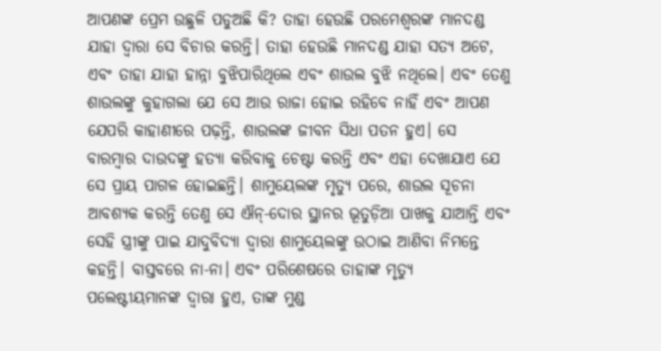ଆପଣଙ୍କ ପ୍ରେମ ଉଛୁଳି ପଡୁଅଛି କି? ତାହା ହେଉଛି ପରମେଶ୍ଵରଙ୍କ ମାନଦଣ୍ଡ ଯାହା ଦ୍ଵାରା ସେ ବିଚାର କରନ୍ତି। ତାହା ହେଉଛି ମାନଦଣ୍ଡ ଯାହା ସତ୍ୟ ଅଟେ, ଏବଂ ତାହା ଯାହା ହାନ୍ନା ବୁଝିପାରିଥିଲେ ଏବଂ ଶାଉଲ ବୁଝି ନଥିଲେ। ଏବଂ ତେଣୁ ଶାଉଲଙ୍କୁ କୁହାଗଲା ଯେ ସେ ଆଉ ରାଜା ହୋଇ ରହିବେ ନାହିଁ ଏବଂ ଆପଣ ଯେପରି କାହାଣୀରେ ପଢ଼ନ୍ତି, ଶାଉଲଙ୍କ ଜୀବନ ସିଧା ପତନ ହୁଏ। ସେ ବାରମ୍ବାର ଦାଉଦଙ୍କୁ ହତ୍ୟା କରିବାକୁ ଚେଷ୍ଟା କରନ୍ତି ଏବଂ ଏହା ଦେଖାଯାଏ ଯେ ସେ ପ୍ରାୟ ପାଗଳ ହୋଇଛନ୍ତି। ଶାମୁୟେଲଙ୍କ ମୃତ୍ୟୁ ପରେ, ଶାଉଲ ସୂଚନା ଆବଶ୍ୟକ କରନ୍ତି ତେଣୁ ସେ ଐନ୍‍-ଦୋର ସ୍ଥାନର ଭୂତୁଡ଼ିଆ ପାଖକୁ ଯାଆନ୍ତି ଏବଂ ସେହି ସ୍ତ୍ରୀଙ୍କୁ ପାଇ ଯାଦୁବିଦ୍ୟା ଦ୍ୱାରା ଶାମୁୟେଲଙ୍କୁ ଉଠାଇ ଆଣିବା ନିମନ୍ତେ କହନ୍ତି। ବାସ୍ତବରେ ନା-ନା। ଏବଂ ପରିଶେଷରେ ତାହାଙ୍କ ମୃତ୍ୟୁ ପଲେଷ୍ଟୀୟମାନଙ୍କ ଦ୍ଵାରା ହୁଏ, ତାଙ୍କ ମୁଣ୍ଡ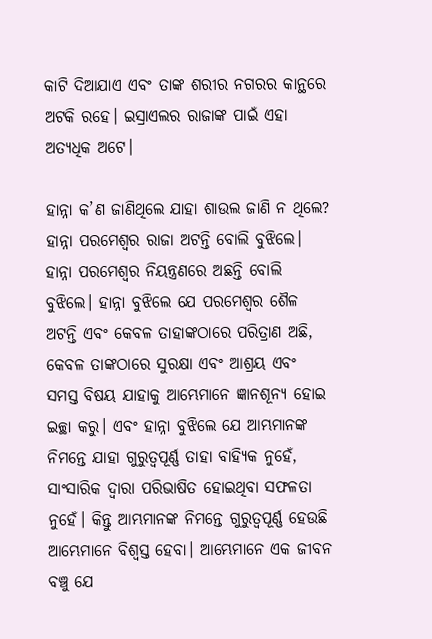କାଟି ଦିଆଯାଏ ଏବଂ ତାଙ୍କ ଶରୀର ନଗରର କାନ୍ଥରେ ଅଟକି ରହେ। ଇସ୍ରାଏଲର ରାଜାଙ୍କ ପାଇଁ ଏହା ଅତ୍ୟଧିକ ଅଟେ।

ହାନ୍ନା କ’ଣ ଜାଣିଥିଲେ ଯାହା ଶାଉଲ ଜାଣି ନ ଥିଲେ? ହାନ୍ନା ପରମେଶ୍ଵର ରାଜା ଅଟନ୍ତି ବୋଲି ବୁଝିଲେ। ହାନ୍ନା ପରମେଶ୍ଵର ନିୟନ୍ତ୍ରଣରେ ଅଛନ୍ତି ବୋଲି ବୁଝିଲେ। ହାନ୍ନା ବୁଝିଲେ ଯେ ପରମେଶ୍ଵର ଶୈଳ ଅଟନ୍ତି ଏବଂ କେବଳ ତାହାଙ୍କଠାରେ ପରିତ୍ରାଣ ଅଛି, କେବଳ ତାଙ୍କଠାରେ ସୁରକ୍ଷା ଏବଂ ଆଶ୍ରୟ ଏବଂ ସମସ୍ତ ବିଷୟ ଯାହାକୁ ଆମ୍ଭେମାନେ ଜ୍ଞାନଶୂନ୍ୟ ହୋଇ ଇଚ୍ଛା କରୁ। ଏବଂ ହାନ୍ନା ବୁଝିଲେ ଯେ ଆମ୍ଭମାନଙ୍କ ନିମନ୍ତେ ଯାହା ଗୁରୁତ୍ୱପୂର୍ଣ୍ଣ ତାହା ବାହ୍ୟିକ ନୁହେଁ, ସାଂସାରିକ ଦ୍ଵାରା ପରିଭାଷିତ ହୋଇଥିବା ସଫଳତା ନୁହେଁ। କିନ୍ତୁ ଆମ୍ଭମାନଙ୍କ ନିମନ୍ତେ ଗୁରୁତ୍ୱପୂର୍ଣ୍ଣ ହେଉଛି ଆମ୍ଭେମାନେ ବିଶ୍ୱସ୍ତ ହେବା। ଆମ୍ଭେମାନେ ଏକ ଜୀବନ ବଞ୍ଚୁ ଯେ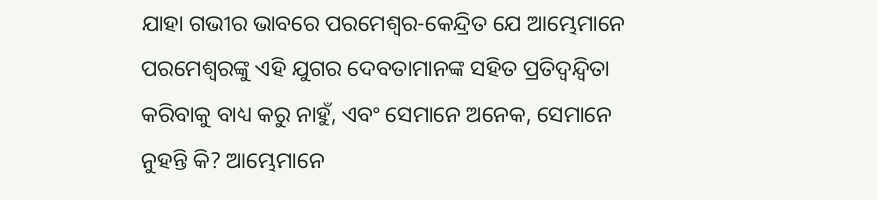ଯାହା ଗଭୀର ଭାବରେ ପରମେଶ୍ଵର-କେନ୍ଦ୍ରିତ ଯେ ଆମ୍ଭେମାନେ ପରମେଶ୍ଵରଙ୍କୁ ଏହି ଯୁଗର ଦେବତାମାନଙ୍କ ସହିତ ପ୍ରତିଦ୍ୱନ୍ଦ୍ୱିତା କରିବାକୁ ବାଧ୍ୟ କରୁ ନାହୁଁ, ଏବଂ ସେମାନେ ଅନେକ, ସେମାନେ ନୁହନ୍ତି କି? ଆମ୍ଭେମାନେ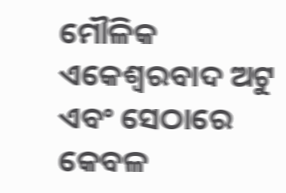ମୌଳିକ ଏକେଶ୍ୱରବାଦ ଅଟୁ ଏବଂ ସେଠାରେ କେବଳ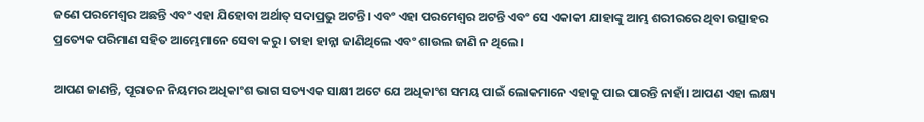ଜଣେ ପରମେଶ୍ଵର ଅଛନ୍ତି ଏବଂ ଏହା ଯିହୋବା ଅର୍ଥାତ୍ ସଦାପ୍ରଭୁ ଅଟନ୍ତି। ଏବଂ ଏହା ପରମେଶ୍ଵର ଅଟନ୍ତି ଏବଂ ସେ ଏକାକୀ ଯାହାଙ୍କୁ ଆମ୍ଭ ଶରୀରରେ ଥିବା ଉତ୍ସାହର ପ୍ରତ୍ୟେକ ପରିମାଣ ସହିତ ଆମ୍ଭେମାନେ ସେବା କରୁ। ତାହା ହାନ୍ନା ଜାଣିଥିଲେ ଏବଂ ଶାଉଲ ଜାଣି ନ ଥିଲେ।

ଆପଣ ଜାଣନ୍ତି, ପୂରାତନ ନିୟମର ଅଧିକାଂଶ ଭାଗ ସତ୍ୟଏକ ସାକ୍ଷୀ ଅଟେ ଯେ ଅଧିକାଂଶ ସମୟ ପାଇଁ ଲୋକମାନେ ଏହାକୁ ପାଇ ପାରନ୍ତି ନାହାଁ। ଆପଣ ଏହା ଲକ୍ଷ୍ୟ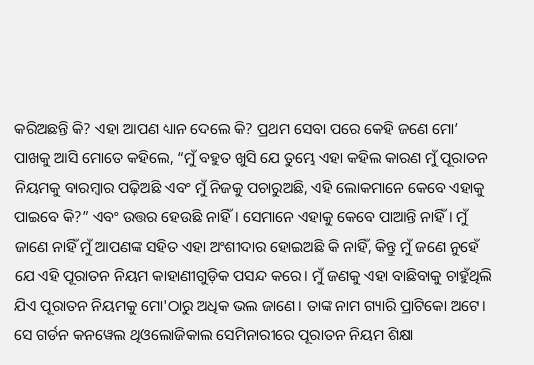କରିଅଛନ୍ତି କି? ଏହା ଆପଣ ଧ୍ୟାନ ଦେଲେ କି? ପ୍ରଥମ ସେବା ପରେ କେହି ଜଣେ ମୋ’ ପାଖକୁ ଆସି ମୋତେ କହିଲେ, “ମୁଁ ବହୁତ ଖୁସି ଯେ ତୁମ୍ଭେ ଏହା କହିଲ କାରଣ ମୁଁ ପୂରାତନ ନିୟମକୁ ବାରମ୍ବାର ପଢ଼ିଅଛି ଏବଂ ମୁଁ ନିଜକୁ ପଚାରୁଅଛି, ଏହି ଲୋକମାନେ କେବେ ଏହାକୁ ପାଇବେ କି?” ଏବଂ ଉତ୍ତର ହେଉଛି ନାହିଁ। ସେମାନେ ଏହାକୁ କେବେ ପାଆନ୍ତି ନାହିଁ। ମୁଁ ଜାଣେ ନାହିଁ ମୁଁ ଆପଣଙ୍କ ସହିତ ଏହା ଅଂଶୀଦାର ହୋଇଅଛି କି ନାହିଁ, କିନ୍ତୁ ମୁଁ ଜଣେ ନୁହେଁ ଯେ ଏହି ପୂରାତନ ନିୟମ କାହାଣୀଗୁଡ଼ିକ ପସନ୍ଦ କରେ। ମୁଁ ଜଣକୁ ଏହା ବାଛିବାକୁ ଚାହୁଁଥିଲି ଯିଏ ପୂରାତନ ନିୟମକୁ ମୋ'ଠାରୁ ଅଧିକ ଭଲ ଜାଣେ। ତାଙ୍କ ନାମ ଗ୍ୟାରି ପ୍ରାଟିକୋ ଅଟେ। ସେ ଗର୍ଡନ କନୱେଲ ଥିଓଲୋଜିକାଲ ସେମିନାରୀରେ ପୂରାତନ ନିୟମ ଶିକ୍ଷା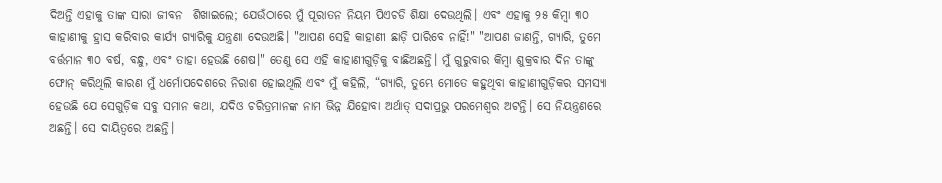ଦିଅନ୍ତି ଏହାକୁ ତାଙ୍କ ସାରା ଜୀବନ  ଶିଖାଇଲେ; ଯେଉଁଠାରେ ମୁଁ ପୂରାତନ ନିୟମ ପିଏଚଡି ଶିକ୍ଷା ଦେଉଥିଲି। ଏବଂ ଏହାକୁ ୨୫ କିମ୍ବା ୩୦ କାହାଣୀକୁ ହ୍ରାସ କରିବାର କାର୍ଯ୍ୟ ଗ୍ୟାରିକୁ ଯନ୍ତ୍ରଣା ଦେଉଅଛି। "ଆପଣ ସେହି କାହାଣୀ ଛାଡ଼ି ପାରିବେ ନାହିଁ!" "ଆପଣ ଜାଣନ୍ତି, ଗ୍ୟାରି, ତୁମେ ବର୍ତ୍ତମାନ ୩୦ ବର୍ଷ, ବନ୍ଧୁ, ଏବଂ ତାହା ହେଉଛି ଶେଷ।" ତେଣୁ ସେ ଏହି କାହାଣୀଗୁଡ଼ିକୁ ବାଛିଅଛନ୍ତି। ମୁଁ ଗୁରୁବାର କିମ୍ବା ଶୁକ୍ରବାର ଦିନ ତାଙ୍କୁ ଫୋନ୍ କରିଥିଲି କାରଣ ମୁଁ ଧର୍ମୋପଦେଶରେ ନିରାଶ ହୋଇଥିଲି ଏବଂ ମୁଁ କହିଲି, “ଗ୍ୟାରି, ତୁମ୍ଭେ ମୋତେ କହୁଥିବା କାହାଣୀଗୁଡ଼ିକର ସମସ୍ୟା ହେଉଛି ଯେ ସେଗୁଡ଼ିକ ସବୁ ସମାନ କଥା, ଯଦିଓ ଚରିତ୍ରମାନଙ୍କ ନାମ ଭିନ୍ନ ଯିହୋବା ଅର୍ଥାତ୍ ସଦାପ୍ରଭୁ ପରମେଶ୍ୱର ଅଟନ୍ତି। ସେ ନିୟନ୍ତ୍ରଣରେ ଅଛନ୍ତି। ସେ ଦାୟିତ୍ୱରେ ଅଛନ୍ତି।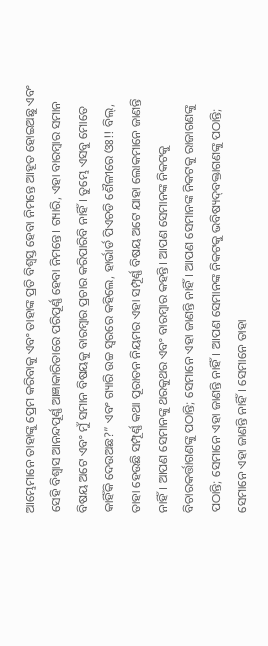ଆମ୍ଭେମାନେ ତାହାଙ୍କୁ ପ୍ରେମ କରିବାକୁ ଏବଂ ତାହାଙ୍କ ପ୍ରତି ବିଶ୍ୱସ୍ତ ହେବା ନିମନ୍ତେ ଆହୂତ ହୋଇଅଛୁ ଏବଂ ସେହି ବିଶ୍ଵାସ ଆନନ୍ଦପୂର୍ଣ୍ଣ ଆଜ୍ଞାକାରିତାରେ ପରିପୂର୍ଣ୍ଣ ହେବା ନିମନ୍ତେ। ଗ୍ୟାରି, ଏହା ବାରମ୍ବାର ସମାନ ବିଷୟ ଅଟେ ଏବଂ ମୁଁ ସମାନ ବିଷୟକୁ ବାରମ୍ବାର ପ୍ରଚାର କରିପାରିବି ନାହିଁ। ତୁମ୍ଭେ ଏସବୁ ମୋତେ କାହିଁକି ଦେଉଅଛ?” ଏବଂ ଗ୍ୟାରି ଉଚ୍ଚ ସ୍ୱରରେ କହିଲେ, ହାର୍ଭାର୍ଡ ପିଏଚଡି ଶୈଳୀରେ ଓଃ!! ବିଲ୍, ତାହା ହେଉଛି ସମ୍ପୂର୍ଣ୍ଣ କଥା ପୂରାତନ ନିୟମର ଏହା ସମ୍ପୂର୍ଣ୍ଣ ବିଷୟ ଅଟେ ଯାହା ଲୋକମାନେ ଜାଣନ୍ତି ନାହିଁ। ଆପଣ ସେମାନଙ୍କୁ ଥରକୁଥର ଏବଂ ବାରମ୍ବାର କହନ୍ତି। ଆପଣ ସେମାନଙ୍କ ନିକଟକୁ ବିଚାରକର୍ତ୍ତାଗଣଙ୍କୁ ପଠାନ୍ତି; ସେମାନେ ଏହା ଜାଣନ୍ତି ନାହିଁ। ଆପଣ ସେମାନଙ୍କ ନିକଟକୁ ରାଜାଗଣଙ୍କୁ ପଠାନ୍ତି; ସେମାନେ ଏହା ଜାଣନ୍ତି ନାହିଁ। ଆପଣ ସେମାନଙ୍କ ନିକଟକୁ ଭବିଷ୍ୟ‌ଦ୍‌ବକ୍ତାଗଣଙ୍କୁ ପଠାନ୍ତି; ସେମାନେ ଏହା ଜାଣନ୍ତି ନାହିଁ। ସେମାନେ ତାହା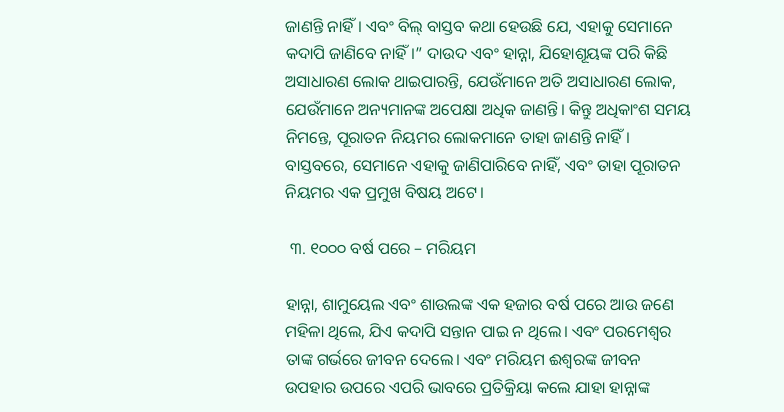ଜାଣନ୍ତି ନାହିଁ। ଏବଂ ବିଲ୍ ବାସ୍ତବ କଥା ହେଉଛି ଯେ, ଏହାକୁ ସେମାନେ କଦାପି ଜାଣିବେ ନାହିଁ।” ଦାଉଦ ଏବଂ ହାନ୍ନା, ଯିହୋଶୂୟଙ୍କ ପରି କିଛି ଅସାଧାରଣ ଲୋକ ଥାଇପାରନ୍ତି, ଯେଉଁମାନେ ଅତି ଅସାଧାରଣ ଲୋକ, ଯେଉଁମାନେ ଅନ୍ୟମାନଙ୍କ ଅପେକ୍ଷା ଅଧିକ ଜାଣନ୍ତି। କିନ୍ତୁ ଅଧିକାଂଶ ସମୟ ନିମନ୍ତେ, ପୂରାତନ ନିୟମର ଲୋକମାନେ ତାହା ଜାଣନ୍ତି ନାହିଁ। ବାସ୍ତବରେ, ସେମାନେ ଏହାକୁ ଜାଣିପାରିବେ ନାହିଁ, ଏବଂ ତାହା ପୂରାତନ ନିୟମର ଏକ ପ୍ରମୁଖ ବିଷୟ ଅଟେ।

 ୩. ୧୦୦୦ ବର୍ଷ ପରେ – ମରିୟମ

ହାନ୍ନା, ଶାମୁୟେଲ ଏବଂ ଶାଉଲଙ୍କ ଏକ ହଜାର ବର୍ଷ ପରେ ଆଉ ଜଣେ ମହିଳା ଥିଲେ, ଯିଏ କଦାପି ସନ୍ତାନ ପାଇ ନ ଥିଲେ। ଏବଂ ପରମେଶ୍ଵର ତାଙ୍କ ଗର୍ଭରେ ଜୀବନ ଦେଲେ। ଏବଂ ମରିୟମ ଈଶ୍ଵରଙ୍କ ଜୀବନ ଉପହାର ଉପରେ ଏପରି ଭାବରେ ପ୍ରତିକ୍ରିୟା କଲେ ଯାହା ହାନ୍ନାଙ୍କ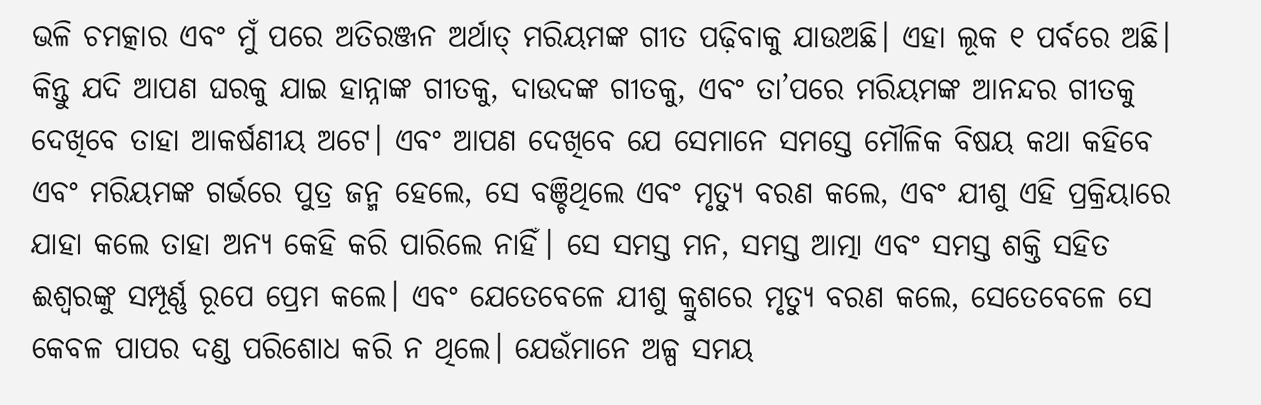ଭଳି ଚମତ୍କାର ଏବଂ ମୁଁ ପରେ ଅତିରଞ୍ଜନ ଅର୍ଥାତ୍ ମରିୟମଙ୍କ ଗୀତ ପଢ଼ିବାକୁ ଯାଉଅଛି। ଏହା ଲୂକ ୧ ପର୍ବରେ ଅଛି। କିନ୍ତୁ ଯଦି ଆପଣ ଘରକୁ ଯାଇ ହାନ୍ନାଙ୍କ ଗୀତକୁ, ଦାଉଦଙ୍କ ଗୀତକୁ, ଏବଂ ତା’ପରେ ମରିୟମଙ୍କ ଆନନ୍ଦର ଗୀତକୁ ଦେଖିବେ ତାହା ଆକର୍ଷଣୀୟ ଅଟେ। ଏବଂ ଆପଣ ଦେଖିବେ ଯେ ସେମାନେ ସମସ୍ତେ ମୌଳିକ ବିଷୟ କଥା କହିବେ ଏବଂ ମରିୟମଙ୍କ ଗର୍ଭରେ ପୁତ୍ର ଜନ୍ମ ହେଲେ, ସେ ବଞ୍ଚିଥିଲେ ଏବଂ ମୃତ୍ୟୁ ବରଣ କଲେ, ଏବଂ ଯୀଶୁ ଏହି ପ୍ରକ୍ରିୟାରେ ଯାହା କଲେ ତାହା ଅନ୍ୟ କେହି କରି ପାରିଲେ ନାହିଁ। ସେ ସମସ୍ତ ମନ, ସମସ୍ତ ଆତ୍ମା ଏବଂ ସମସ୍ତ ଶକ୍ତି ସହିତ ଈଶ୍ଵରଙ୍କୁ ସମ୍ପୂର୍ଣ୍ଣ ରୂପେ ପ୍ରେମ କଲେ। ଏବଂ ଯେତେବେଳେ ଯୀଶୁ କ୍ରୁଶରେ ମୃତ୍ୟୁ ବରଣ କଲେ, ସେତେବେଳେ ସେ କେବଳ ପାପର ଦଣ୍ଡ ପରିଶୋଧ କରି ନ ଥିଲେ। ଯେଉଁମାନେ ଅଳ୍ପ ସମୟ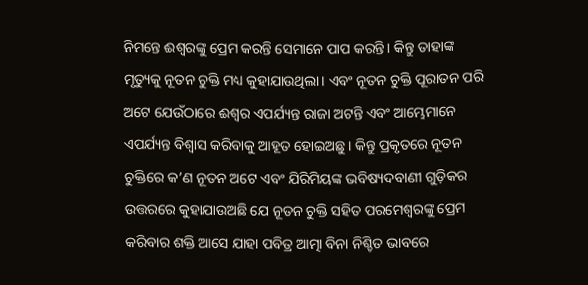ନିମନ୍ତେ ଈଶ୍ଵରଙ୍କୁ ପ୍ରେମ କରନ୍ତି ସେମାନେ ପାପ କରନ୍ତି। କିନ୍ତୁ ତାହାଙ୍କ ମୃତ୍ୟୁକୁ ନୂତନ ଚୁକ୍ତି ମଧ୍ୟ କୁହାଯାଉଥିଲା। ଏବଂ ନୂତନ ଚୁକ୍ତି ପୂରାତନ ପରି ଅଟେ ଯେଉଁଠାରେ ଈଶ୍ଵର ଏପର୍ଯ୍ୟନ୍ତ ରାଜା ଅଟନ୍ତି ଏବଂ ଆମ୍ଭେମାନେ ଏପର୍ଯ୍ୟନ୍ତ ବିଶ୍ୱାସ କରିବାକୁ ଆହୂତ ହୋଇଅଛୁ। କିନ୍ତୁ ପ୍ରକୃତରେ ନୂତନ ଚୁକ୍ତିରେ କ’ଣ ନୂତନ ଅଟେ ଏବଂ ଯିରିମିୟଙ୍କ ଭବିଷ୍ୟଦବାଣୀ ଗୁଡ଼ିକର ଉତ୍ତରରେ କୁହାଯାଉଅଛି ଯେ ନୂତନ ଚୁକ୍ତି ସହିତ ପରମେଶ୍ଵରଙ୍କୁ ପ୍ରେମ କରିବାର ଶକ୍ତି ଆସେ ଯାହା ପବିତ୍ର ଆତ୍ମା ବିନା ନିଶ୍ଚିତ ଭାବରେ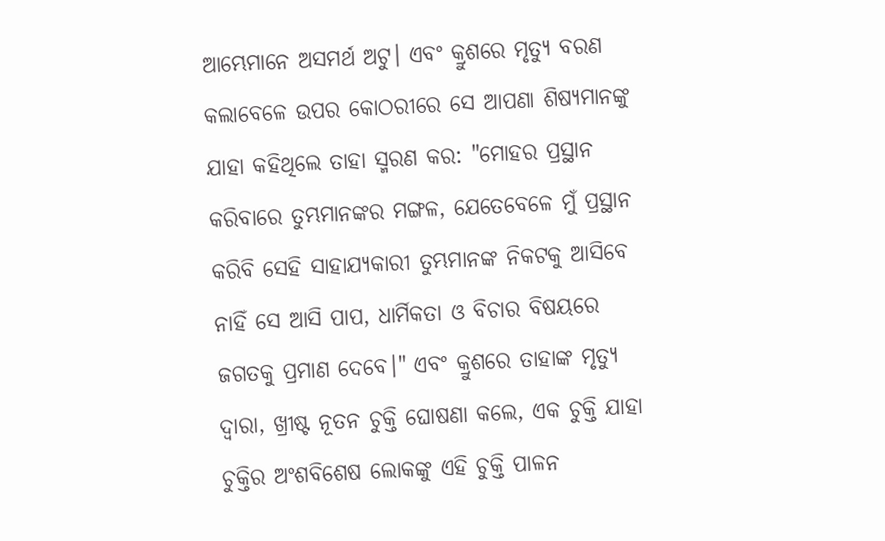ଆମ୍ଭେମାନେ ଅସମର୍ଥ ଅଟୁ। ଏବଂ କ୍ରୁଶରେ ମୃତ୍ୟୁ ବରଣ କଲାବେଳେ ଉପର କୋଠରୀରେ ସେ ଆପଣା ଶିଷ୍ୟମାନଙ୍କୁ ଯାହା କହିଥିଲେ ତାହା ସ୍ମରଣ କର: "ମୋହର ପ୍ରସ୍ଥାନ କରିବାରେ ତୁମ୍ଭମାନଙ୍କର ମଙ୍ଗଳ, ଯେତେବେଳେ ମୁଁ ପ୍ରସ୍ଥାନ କରିବି ସେହି ସାହାଯ୍ୟକାରୀ ତୁମ୍ଭମାନଙ୍କ ନିକଟକୁ ଆସିବେ ନାହିଁ ସେ ଆସି ପାପ, ଧାର୍ମିକତା ଓ ବିଚାର ବିଷୟରେ ଜଗତକୁ ପ୍ରମାଣ ଦେବେ।" ଏବଂ କ୍ରୁଶରେ ତାହାଙ୍କ ମୃତ୍ୟୁ ଦ୍ଵାରା, ଖ୍ରୀଷ୍ଟ ନୂତନ ଚୁକ୍ତି ଘୋଷଣା କଲେ, ଏକ ଚୁକ୍ତି ଯାହା ଚୁକ୍ତିର ଅଂଶବିଶେଷ ଲୋକଙ୍କୁ ଏହି ଚୁକ୍ତି ପାଳନ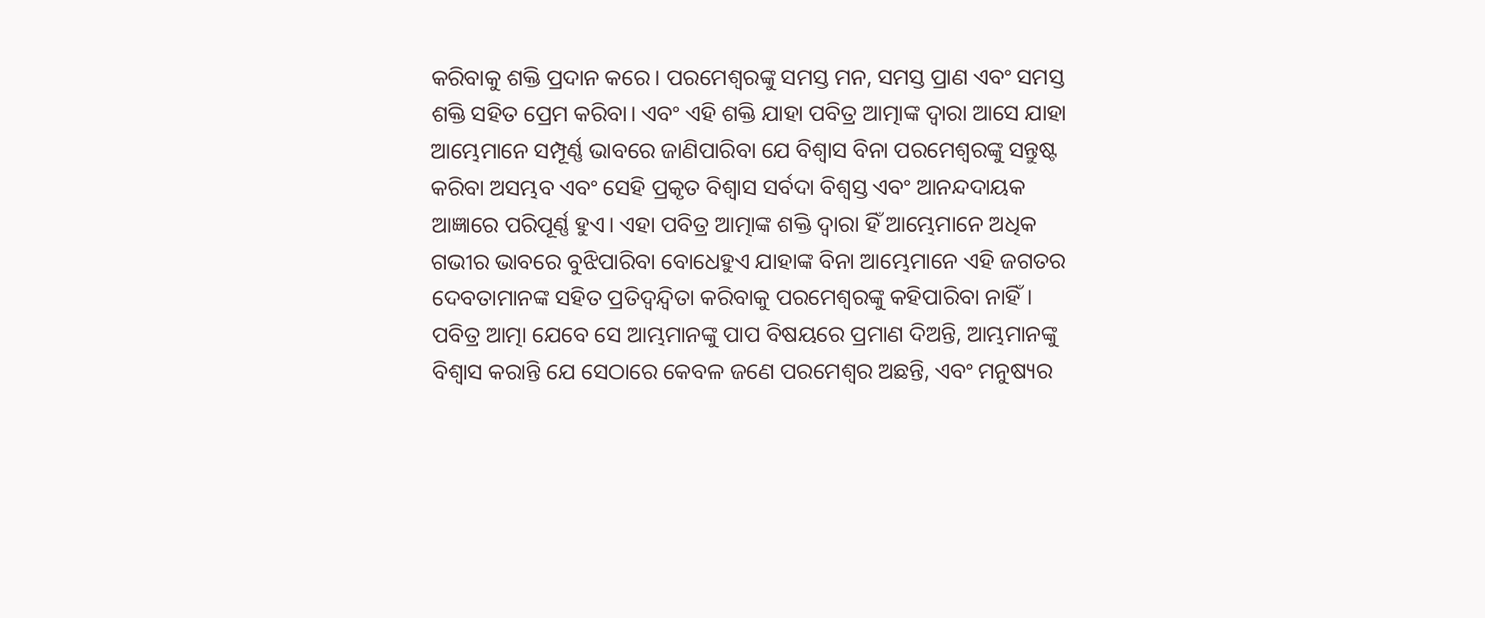କରିବାକୁ ଶକ୍ତି ପ୍ରଦାନ କରେ। ପରମେଶ୍ଵରଙ୍କୁ ସମସ୍ତ ମନ, ସମସ୍ତ ପ୍ରାଣ ଏବଂ ସମସ୍ତ ଶକ୍ତି ସହିତ ପ୍ରେମ କରିବା। ଏବଂ ଏହି ଶକ୍ତି ଯାହା ପବିତ୍ର ଆତ୍ମାଙ୍କ ଦ୍ୱାରା ଆସେ ଯାହା ଆମ୍ଭେମାନେ ସମ୍ପୂର୍ଣ୍ଣ ଭାବରେ ଜାଣିପାରିବା ଯେ ବିଶ୍ଵାସ ବିନା ପରମେଶ୍ଵରଙ୍କୁ ସନ୍ତୁଷ୍ଟ କରିବା ଅସମ୍ଭବ ଏବଂ ସେହି ପ୍ରକୃତ ବିଶ୍ୱାସ ସର୍ବଦା ବିଶ୍ୱସ୍ତ ଏବଂ ଆନନ୍ଦଦାୟକ ଆଜ୍ଞାରେ ପରିପୂର୍ଣ୍ଣ ହୁଏ। ଏହା ପବିତ୍ର ଆତ୍ମାଙ୍କ ଶକ୍ତି ଦ୍ୱାରା ହିଁ ଆମ୍ଭେମାନେ ଅଧିକ ଗଭୀର ଭାବରେ ବୁଝିପାରିବା ବୋଧେହୁଏ ଯାହାଙ୍କ ବିନା ଆମ୍ଭେମାନେ ଏହି ଜଗତର ଦେବତାମାନଙ୍କ ସହିତ ପ୍ରତିଦ୍ୱନ୍ଦ୍ୱିତା କରିବାକୁ ପରମେଶ୍ଵରଙ୍କୁ କହିପାରିବା ନାହିଁ। ପବିତ୍ର ଆତ୍ମା ଯେବେ ସେ ଆମ୍ଭମାନଙ୍କୁ ପାପ ବିଷୟରେ ପ୍ରମାଣ ଦିଅନ୍ତି, ଆମ୍ଭମାନଙ୍କୁ ବିଶ୍ୱାସ କରାନ୍ତି ଯେ ସେଠାରେ କେବଳ ଜଣେ ପରମେଶ୍ଵର ଅଛନ୍ତି, ଏବଂ ମନୁଷ୍ୟର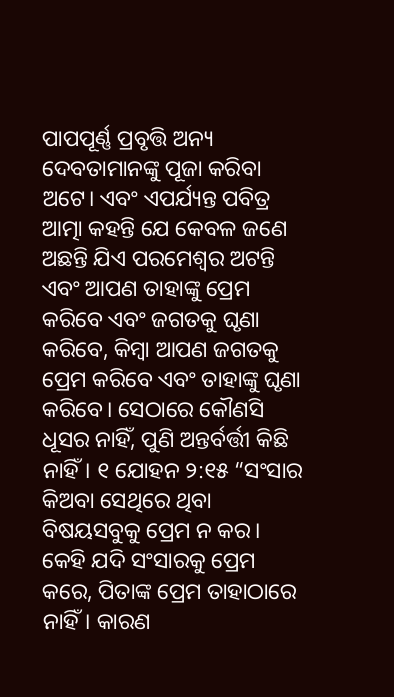ପାପପୂର୍ଣ୍ଣ ପ୍ରବୃତ୍ତି ଅନ୍ୟ ଦେବତାମାନଙ୍କୁ ପୂଜା କରିବା ଅଟେ। ଏବଂ ଏପର୍ଯ୍ୟନ୍ତ ପବିତ୍ର ଆତ୍ମା କହନ୍ତି ଯେ କେବଳ ଜଣେ ଅଛନ୍ତି ଯିଏ ପରମେଶ୍ଵର ଅଟନ୍ତି ଏବଂ ଆପଣ ତାହାଙ୍କୁ ପ୍ରେମ କରିବେ ଏବଂ ଜଗତକୁ ଘୃଣା କରିବେ, କିମ୍ବା ଆପଣ ଜଗତକୁ ପ୍ରେମ କରିବେ ଏବଂ ତାହାଙ୍କୁ ଘୃଣା କରିବେ। ସେଠାରେ କୌଣସି ଧୂସର ନାହିଁ, ପୁଣି ଅନ୍ତର୍ବର୍ତ୍ତୀ କିଛି ନାହିଁ। ୧ ଯୋହନ ୨:୧୫ “ସଂସାର କିଅବା ସେଥିରେ ଥିବା ବିଷୟସବୁକୁ ପ୍ରେମ ନ କର। କେହି ଯଦି ସଂସାରକୁ ପ୍ରେମ କରେ, ପିତାଙ୍କ ପ୍ରେମ ତାହାଠାରେ ନାହିଁ। କାରଣ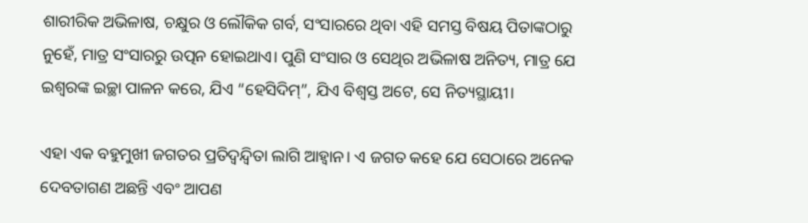ଶାରୀରିକ ଅଭିଳାଷ, ଚକ୍ଷୁର ଓ ଲୌକିକ ଗର୍ବ, ସଂସାରରେ ଥିବା ଏହି ସମସ୍ତ ବିଷୟ ପିତାଙ୍କଠାରୁ ନୁହେଁ, ମାତ୍ର ସଂସାରରୁ ଉତ୍ପନ ହୋଇଥାଏ। ପୁଣି ସଂସାର ଓ ସେଥିର ଅଭିଳାଷ ଅନିତ୍ୟ, ମାତ୍ର ଯେ ଇଶ୍ଵରଙ୍କ ଇଚ୍ଛା ପାଳନ କରେ, ଯିଏ “ହେସିଦିମ୍”, ଯିଏ ବିଶ୍ୱସ୍ତ ଅଟେ, ସେ ନିତ୍ୟସ୍ଥାୟୀ।

ଏହା ଏକ ବହୁମୁଖୀ ଜଗତର ପ୍ରତିଦ୍ୱନ୍ଦ୍ୱିତା ଲାଗି ଆହ୍ୱାନ। ଏ ଜଗତ କହେ ଯେ ସେଠାରେ ଅନେକ ଦେବତାଗଣ ଅଛନ୍ତି ଏବଂ ଆପଣ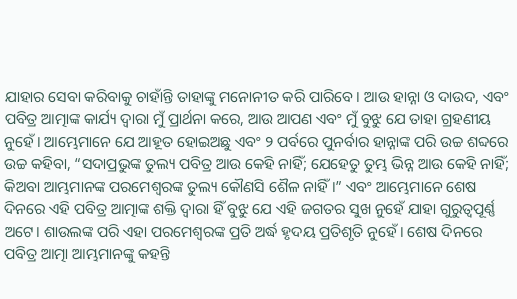ଯାହାର ସେବା କରିବାକୁ ଚାହାଁନ୍ତି ତାହାଙ୍କୁ ମନୋନୀତ କରି ପାରିବେ। ଆଉ ହାନ୍ନା ଓ ଦାଉଦ, ଏବଂ ପବିତ୍ର ଆତ୍ମାଙ୍କ କାର୍ଯ୍ୟ ଦ୍ୱାରା ମୁଁ ପ୍ରାର୍ଥନା କରେ, ଆଉ ଆପଣ ଏବଂ ମୁଁ ବୁଝୁ ଯେ ତାହା ଗ୍ରହଣୀୟ ନୁହେଁ। ଆମ୍ଭେମାନେ ଯେ ଆହୂତ ହୋଇଅଛୁ ଏବଂ ୨ ପର୍ବରେ ପୁନର୍ବାର ହାନ୍ନାଙ୍କ ପରି ଉଚ୍ଚ ଶବ୍ଦରେ ଉଚ୍ଚ କହିବା, “ସଦାପ୍ରଭୁଙ୍କ ତୁଲ୍ୟ ପବିତ୍ର ଆଉ କେହି ନାହିଁ; ଯେହେତୁ ତୁମ୍ଭ ଭିନ୍ନ ଆଉ କେହି ନାହିଁ; କିଅବା ଆମ୍ଭମାନଙ୍କ ପରମେଶ୍ଵରଙ୍କ ତୁଲ୍ୟ କୌଣସି ଶୈଳ ନାହିଁ।” ଏବଂ ଆମ୍ଭେମାନେ ଶେଷ ଦିନରେ ଏହି ପବିତ୍ର ଆତ୍ମାଙ୍କ ଶକ୍ତି ଦ୍ୱାରା ହିଁ ବୁଝୁ ଯେ ଏହି ଜଗତର ସୁଖ ନୁହେଁ ଯାହା ଗୁରୁତ୍ୱପୂର୍ଣ୍ଣ ଅଟେ। ଶାଉଲଙ୍କ ପରି ଏହା ପରମେଶ୍ଵରଙ୍କ ପ୍ରତି ଅର୍ଦ୍ଧ ହୃଦୟ ପ୍ରତିଶୃତି ନୁହେଁ। ଶେଷ ଦିନରେ ପବିତ୍ର ଆତ୍ମା ଆମ୍ଭମାନଙ୍କୁ କହନ୍ତି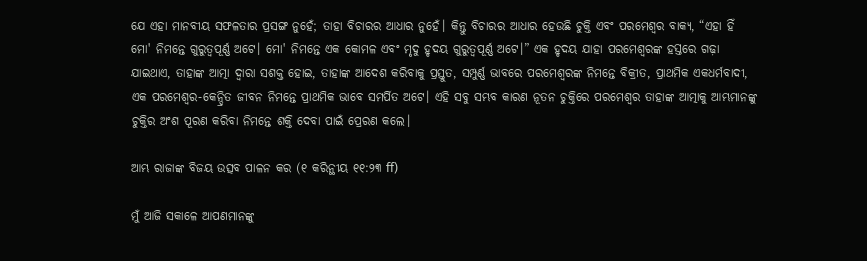ଯେ ଏହା ମାନବୀୟ ସଫଳତାର ପ୍ରସଙ୍ଗ ନୁହେଁ; ତାହା ବିଚାରର ଆଧାର ନୁହେଁ। କିନ୍ତୁ ବିଚାରର ଆଧାର ହେଉଛି ଚୁକ୍ତି ଏବଂ ପରମେଶ୍ଵର ବାକ୍ୟ, “ଏହା ହିଁ ମୋ' ନିମନ୍ତେ ଗୁରୁତ୍ୱପୂର୍ଣ୍ଣ ଅଟେ। ମୋ' ନିମନ୍ତେ ଏକ କୋମଳ ଏବଂ ମୃଦୁ ହୃଦୟ ଗୁରୁତ୍ୱପୂର୍ଣ୍ଣ ଅଟେ।” ଏକ ହୃଦୟ ଯାହା ପରମେଶ୍ଵରଙ୍କ ହସ୍ତରେ ଗଢ଼ା ଯାଇଥାଏ, ତାହାଙ୍କ ଆତ୍ମା ଦ୍ୱାରା ସଶକ୍ତ ହୋଇ, ତାହାଙ୍କ ଆଦେଶ କରିବାକୁ ପ୍ରସ୍ତୁତ, ସମ୍ପୁର୍ଣ୍ଣ ଭାବରେ ପରମେଶ୍ଵରଙ୍କ ନିମନ୍ତେ ବିକ୍ରୀତ, ପ୍ରାଥମିକ ଏକଧର୍ମବାଦୀ, ଏକ ପରମେଶ୍ଵର-କେନ୍ଦ୍ରିତ ଜୀବନ ନିମନ୍ତେ ପ୍ରାଥମିକ ଭାବେ ସମର୍ପିତ ଅଟେ। ଏହି ସବୁ ସମ୍ଭବ କାରଣ ନୂତନ ଚୁକ୍ତିରେ ପରମେଶ୍ଵର ତାହାଙ୍କ ଆତ୍ମାକୁ ଆମ୍ଭମାନଙ୍କୁ ଚୁକ୍ତିର ଅଂଶ ପୂରଣ କରିବା ନିମନ୍ତେ ଶକ୍ତି ଦେବା ପାଇଁ ପ୍ରେରଣ କଲେ।

ଆମ୍ଭ ରାଜାଙ୍କ ବିଜୟ ଉତ୍ସବ ପାଳନ କର (୧ କରିନ୍ଥୀୟ ୧୧:୨୩ ff)

ମୁଁ ଆଜି ସକାଳେ ଆପଣମାନଙ୍କୁ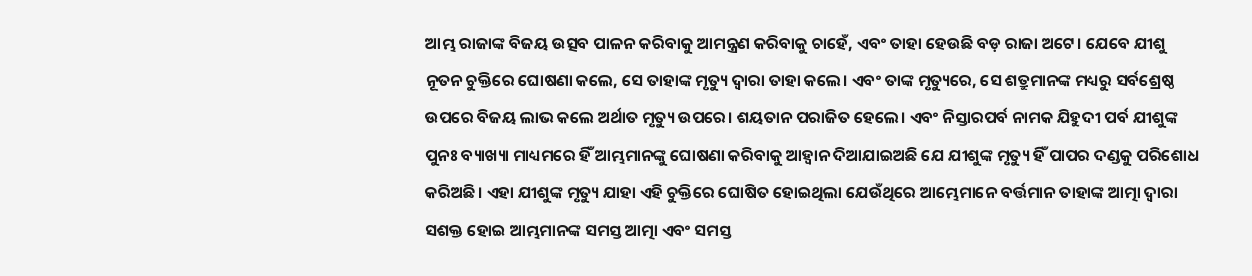ଆମ୍ଭ ରାଜାଙ୍କ ବିଜୟ ଉତ୍ସବ ପାଳନ କରିବାକୁ ଆମନ୍ତ୍ରଣ କରିବାକୁ ଚାହେଁ, ଏବଂ ତାହା ହେଉଛି ବଡ଼ ରାଜା ଅଟେ। ଯେବେ ଯୀଶୁ ନୂତନ ଚୁକ୍ତିରେ ଘୋଷଣା କଲେ, ସେ ତାହାଙ୍କ ମୃତ୍ୟୁ ଦ୍ୱାରା ତାହା କଲେ। ଏବଂ ତାଙ୍କ ମୃତ୍ୟୁରେ, ସେ ଶତ୍ରୁମାନଙ୍କ ମଧ୍ୟରୁ ସର୍ବଶ୍ରେଷ୍ଠ ଉପରେ ବିଜୟ ଲାଭ କଲେ ଅର୍ଥାତ ମୃତ୍ୟୁ ଉପରେ। ଶୟତାନ ପରାଜିତ ହେଲେ। ଏବଂ ନିସ୍ତାରପର୍ବ ନାମକ ଯିହୁଦୀ ପର୍ବ ଯୀଶୁଙ୍କ ପୁନଃ ବ୍ୟାଖ୍ୟା ମାଧ୍ୟମରେ ହିଁ ଆମ୍ଭମାନଙ୍କୁ ଘୋଷଣା କରିବାକୁ ଆହ୍ବାନ ଦିଆଯାଇଅଛି ଯେ ଯୀଶୁଙ୍କ ମୃତ୍ୟୁ ହିଁ ପାପର ଦଣ୍ଡକୁ ପରିଶୋଧ କରିଅଛି। ଏହା ଯୀଶୁଙ୍କ ମୃତ୍ୟୁ ଯାହା ଏହି ଚୁକ୍ତିରେ ଘୋଷିତ ହୋଇଥିଲା ଯେଉଁଥିରେ ଆମ୍ଭେମାନେ ବର୍ତ୍ତମାନ ତାହାଙ୍କ ଆତ୍ମା ଦ୍ୱାରା ସଶକ୍ତ ହୋଇ ଆମ୍ଭମାନଙ୍କ ସମସ୍ତ ଆତ୍ମା ଏବଂ ସମସ୍ତ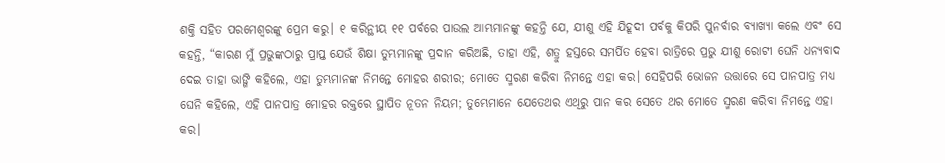ଶକ୍ତି ସହିତ ପରମେଶ୍ଵରଙ୍କୁ ପ୍ରେମ କରୁ। ୧ କରିନ୍ଥୀୟ ୧୧ ପର୍ବରେ ପାଉଲ ଆମ୍ଭମାନଙ୍କୁ କହନ୍ତି ଯେ, ଯୀଶୁ ଏହି ଯିହୂଦୀ ପର୍ବକୁ କିପରି ପୁନର୍ବାର ବ୍ୟାଖ୍ୟା କଲେ ଏବଂ ସେ କହନ୍ତି, “କାରଣ ମୁଁ ପ୍ରଭୁଙ୍କଠାରୁ ପ୍ରାପ୍ତ ଯେଉଁ ଶିକ୍ଷା ତୁମ୍ଭମାନଙ୍କୁ ପ୍ରଦାନ କରିଅଛି, ତାହା ଏହି, ଶତ୍ରୁ ହସ୍ତରେ ସମର୍ପିତ ହେବା ରାତ୍ରିରେ ପ୍ରଭୁ ଯୀଶୁ ରୋଟୀ ଘେନି ଧନ୍ୟବାଦ ଦେଇ ତାହା ଭାଙ୍ଗି କହିଲେ, ଏହା ତୁମ୍ଭମାନଙ୍କ ନିମନ୍ତେ ମୋହର ଶରୀର; ମୋତେ ସ୍ମରଣ କରିବା ନିମନ୍ତେ ଏହା କର। ସେହିପରି ଭୋଜନ ଉତ୍ତାରେ ସେ ପାନପାତ୍ର ମଧ୍ୟ ଘେନି କହିଲେ, ଏହି ପାନପାତ୍ର ମୋହର ରକ୍ତରେ ସ୍ଥାପିତ ନୂତନ ନିୟମ; ତୁମ୍ଭେମାନେ ଯେତେଥର ଏଥିରୁ ପାନ କର ସେତେ ଥର ମୋତେ ସ୍ମରଣ କରିବା ନିମନ୍ତେ ଏହା କର।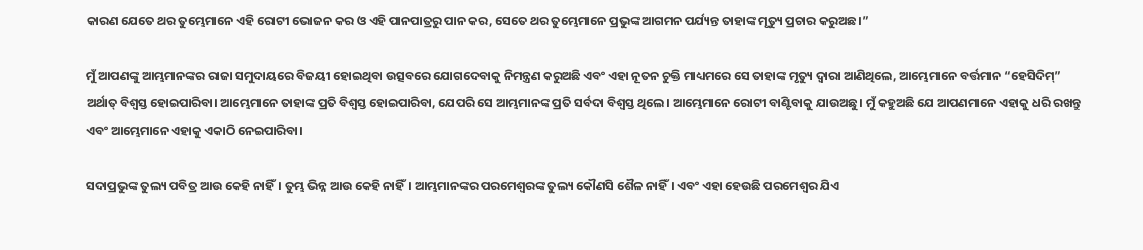କାରଣ ଯେତେ ଥର ତୁମ୍ଭେମାନେ ଏହି ରୋଟୀ ଭୋଜନ କର ଓ ଏହି ପାନପାତ୍ରରୁ ପାନ କର, ସେତେ ଥର ତୁମ୍ଭେମାନେ ପ୍ରଭୁଙ୍କ ଆଗମନ ପର୍ଯ୍ୟନ୍ତ ତାହାଙ୍କ ମୃତ୍ୟୁ ପ୍ରଚାର କରୁଅଛ।”

ମୁଁ ଆପଣଙ୍କୁ ଆମ୍ଭମାନଙ୍କର ରାଜା ସମୁଦାୟରେ ବିଜୟୀ ହୋଇଥିବା ଉତ୍ସବରେ ଯୋଗଦେବାକୁ ନିମନ୍ତ୍ରଣ କରୁଅଛି ଏବଂ ଏହା ନୂତନ ଚୁକ୍ତି ମାଧ୍ୟମରେ ସେ ତାହାଙ୍କ ମୃତ୍ୟୁ ଦ୍ୱାରା ଆଣିଥିଲେ, ଆମ୍ଭେମାନେ ବର୍ତ୍ତମାନ “ହେସିଦିମ୍” ଅର୍ଥାତ୍ ବିଶ୍ୱସ୍ତ ହୋଇପାରିବା। ଆମ୍ଭେମାନେ ତାହାଙ୍କ ପ୍ରତି ବିଶ୍ୱସ୍ତ ହୋଇପାରିବା, ଯେପରି ସେ ଆମ୍ଭମାନଙ୍କ ପ୍ରତି ସର୍ବଦା ବିଶ୍ୱସ୍ତ ଥିଲେ। ଆମ୍ଭେମାନେ ରୋଟୀ ବାଣ୍ଟିବାକୁ ଯାଉଅଛୁ। ମୁଁ କହୁଅଛି ଯେ ଆପଣମାନେ ଏହାକୁ ଧରି ରଖନ୍ତୁ ଏବଂ ଆମ୍ଭେମାନେ ଏହାକୁ ଏକାଠି ନେଇପାରିବା।

ସଦାପ୍ରଭୁଙ୍କ ତୁଲ୍ୟ ପବିତ୍ର ଆଉ କେହି ନାହିଁ। ତୁମ୍ଭ ଭିନ୍ନ ଆଉ କେହି ନାହିଁ। ଆମ୍ଭମାନଙ୍କର ପରମେଶ୍ଵରଙ୍କ ତୁଲ୍ୟ କୌଣସି ଶୈଳ ନାହିଁ। ଏବଂ ଏହା ହେଉଛି ପରମେଶ୍ଵର ଯିଏ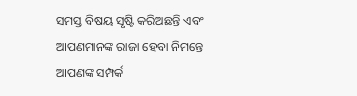ସମସ୍ତ ବିଷୟ ସୃଷ୍ଟି କରିଅଛନ୍ତି ଏବଂ ଆପଣମାନଙ୍କ ରାଜା ହେବା ନିମନ୍ତେ ଆପଣଙ୍କ ସମ୍ପର୍କ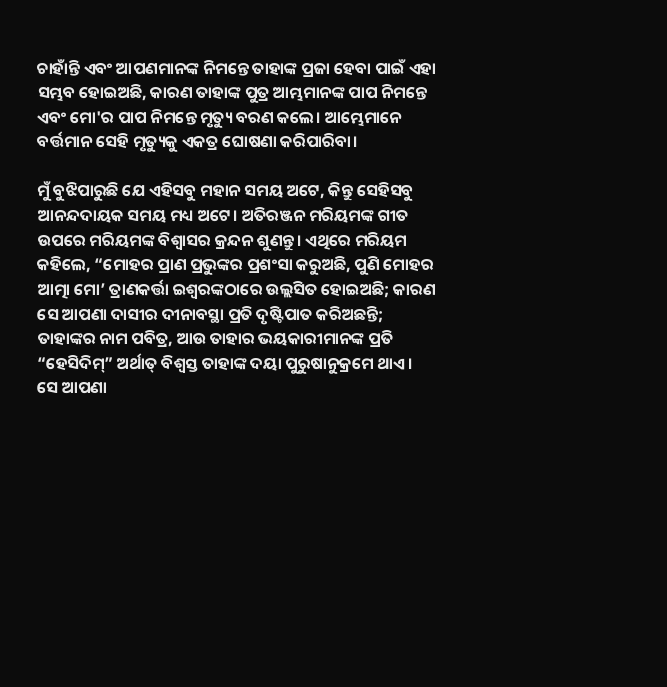ଚାହାଁନ୍ତି ଏବଂ ଆପଣମାନଙ୍କ ନିମନ୍ତେ ତାହାଙ୍କ ପ୍ରଜା ହେବା ପାଇଁ ଏହା ସମ୍ଭବ ହୋଇଅଛି, କାରଣ ତାହାଙ୍କ ପୁତ୍ର ଆମ୍ଭମାନଙ୍କ ପାପ ନିମନ୍ତେ ଏବଂ ମୋ'ର ପାପ ନିମନ୍ତେ ମୃତ୍ୟୁ ବରଣ କଲେ। ଆମ୍ଭେମାନେ ବର୍ତ୍ତମାନ ସେହି ମୃତ୍ୟୁକୁ ଏକତ୍ର ଘୋଷଣା କରିପାରିବା।

ମୁଁ ବୁଝିପାରୁଛି ଯେ ଏହିସବୁ ମହାନ ସମୟ ଅଟେ, କିନ୍ତୁ ସେହିସବୁ ଆନନ୍ଦଦାୟକ ସମୟ ମଧ୍ୟ ଅଟେ। ଅତିରଞ୍ଜନ ମରିୟମଙ୍କ ଗୀତ ଉପରେ ମରିୟମଙ୍କ ବିଶ୍ୱାସର କ୍ରନ୍ଦନ ଶୁଣନ୍ତୁ। ଏଥିରେ ମରିୟମ କହିଲେ, “ମୋହର ପ୍ରାଣ ପ୍ରଭୁଙ୍କର ପ୍ରଶଂସା କରୁଅଛି, ପୁଣି ମୋହର ଆତ୍ମା ମୋ’ ତ୍ରାଣକର୍ତ୍ତା ଇଶ୍ଵରଙ୍କଠାରେ ଉଲ୍ଲସିତ ହୋଇଅଛି; କାରଣ ସେ ଆପଣା ଦାସୀର ଦୀନାବସ୍ଥା ପ୍ରତି ଦୃଷ୍ଟିପାତ କରିଅଛନ୍ତି; ତାହାଙ୍କର ନାମ ପବିତ୍ର, ଆଉ ତାହାର ଭୟକାରୀମାନଙ୍କ ପ୍ରତି “ହେସିଦିମ୍” ଅର୍ଥାତ୍ ବିଶ୍ୱସ୍ତ ତାହାଙ୍କ ଦୟା ପୁରୁଷାନୁକ୍ରମେ ଥାଏ। ସେ ଆପଣା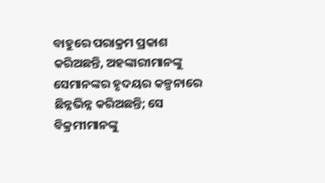ବାହୁରେ ପରାକ୍ରମ ପ୍ରକାଶ କରିଅଛନ୍ତି, ଅହଙ୍କାରୀମାନଙ୍କୁ ସେମାନଙ୍କର ହୃଦୟର କଳ୍ପନାରେ ଛିନ୍ନଭିନ୍ନ କରିଅଛନ୍ତି; ସେ ବିକ୍ରମୀମାନଙ୍କୁ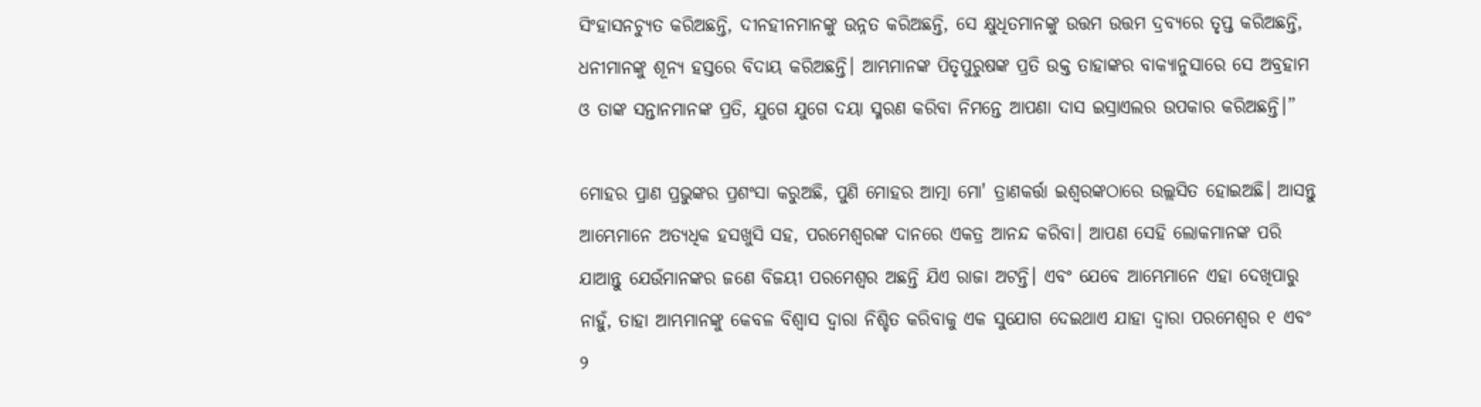ସିଂହାସନଚ୍ୟୁତ କରିଅଛନ୍ତି, ଦୀନହୀନମାନଙ୍କୁ ଉନ୍ନତ କରିଅଛନ୍ତି, ସେ କ୍ଷୁଧିତମାନଙ୍କୁ ଉତ୍ତମ ଉତ୍ତମ ଦ୍ରବ୍ୟରେ ତୃପ୍ତ କରିଅଛନ୍ତି, ଧନୀମାନଙ୍କୁ ଶୂନ୍ୟ ହସ୍ତରେ ବିଦାୟ କରିଅଛନ୍ତି। ଆମ୍ଭମାନଙ୍କ ପିତୃପୁରୁଷଙ୍କ ପ୍ରତି ଉକ୍ତ ତାହାଙ୍କର ବାକ୍ୟାନୁସାରେ ସେ ଅବ୍ରହାମ ଓ ତାଙ୍କ ସନ୍ତାନମାନଙ୍କ ପ୍ରତି, ଯୁଗେ ଯୁଗେ ଦୟା ସ୍ମରଣ କରିବା ନିମନ୍ତେ ଆପଣା ଦାସ ଇସ୍ରାଏଲର ଉପକାର କରିଅଛନ୍ତି।”

ମୋହର ପ୍ରାଣ ପ୍ରଭୁଙ୍କର ପ୍ରଶଂସା କରୁଅଛି, ପୁଣି ମୋହର ଆତ୍ମା ମୋ' ତ୍ରାଣକର୍ତ୍ତା ଇଶ୍ଵରଙ୍କଠାରେ ଉଲ୍ଲସିତ ହୋଇଅଛି। ଆସନ୍ତୁ ଆମ୍ଭେମାନେ ଅତ୍ୟଧିକ ହସଖୁସି ସହ, ପରମେଶ୍ୱରଙ୍କ ଦାନରେ ଏକତ୍ର ଆନନ୍ଦ କରିବା। ଆପଣ ସେହି ଲୋକମାନଙ୍କ ପରି ଯାଆନ୍ତୁ ଯେଉଁମାନଙ୍କର ଜଣେ ବିଜୟୀ ପରମେଶ୍ଵର ଅଛନ୍ତି ଯିଏ ରାଜା ଅଟନ୍ତି। ଏବଂ ଯେବେ ଆମ୍ଭେମାନେ ଏହା ଦେଖିପାରୁ ନାହୁଁ, ତାହା ଆମ୍ଭମାନଙ୍କୁ କେବଳ ବିଶ୍ଵାସ ଦ୍ୱାରା ନିଶ୍ଚିତ କରିବାକୁ ଏକ ସୁଯୋଗ ଦେଇଥାଏ ଯାହା ଦ୍ଵାରା ପରମେଶ୍ଵର ୧ ଏବଂ ୨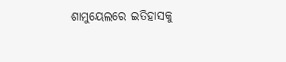ଶାମୁୟେଲରେ ଇତିହାସକୁ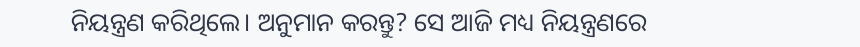ନିୟନ୍ତ୍ରଣ କରିଥିଲେ। ଅନୁମାନ କରନ୍ତୁ? ସେ ଆଜି ମଧ୍ୟ ନିୟନ୍ତ୍ରଣରେ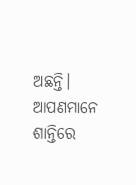ଅଛନ୍ତି। ଆପଣମାନେ ଶାନ୍ତିରେ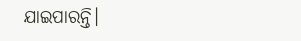ଯାଇପାରନ୍ତି।